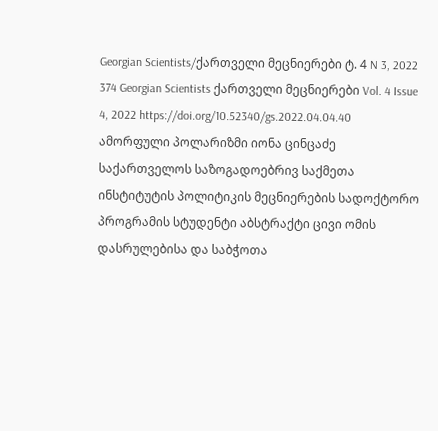Georgian Scientists/ქართველი მეცნიერები ტ. 4 N 3, 2022 374 Georgian Scientists ქართველი მეცნიერები Vol. 4 Issue 4, 2022 https://doi.org/10.52340/gs.2022.04.04.40 ამორფული პოლარიზმი იონა ცინცაძე საქართველოს საზოგადოებრივ საქმეთა ინსტიტუტის პოლიტიკის მეცნიერების სადოქტორო პროგრამის სტუდენტი აბსტრაქტი ცივი ომის დასრულებისა და საბჭოთა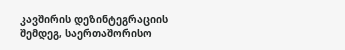კავშირის დეზინტეგრაციის შემდეგ, საერთაშორისო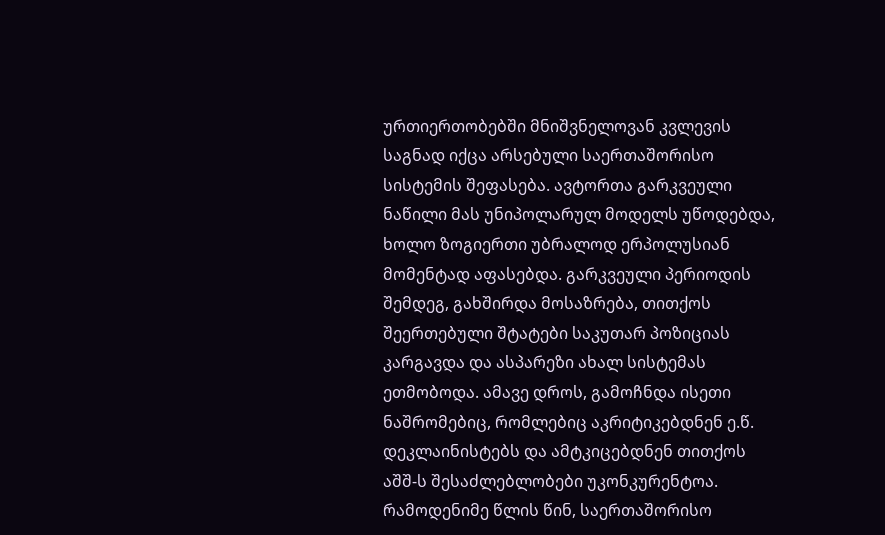ურთიერთობებში მნიშვნელოვან კვლევის საგნად იქცა არსებული საერთაშორისო სისტემის შეფასება. ავტორთა გარკვეული ნაწილი მას უნიპოლარულ მოდელს უწოდებდა, ხოლო ზოგიერთი უბრალოდ ერპოლუსიან მომენტად აფასებდა. გარკვეული პერიოდის შემდეგ, გახშირდა მოსაზრება, თითქოს შეერთებული შტატები საკუთარ პოზიციას კარგავდა და ასპარეზი ახალ სისტემას ეთმობოდა. ამავე დროს, გამოჩნდა ისეთი ნაშრომებიც, რომლებიც აკრიტიკებდნენ ე.წ. დეკლაინისტებს და ამტკიცებდნენ თითქოს აშშ-ს შესაძლებლობები უკონკურენტოა. რამოდენიმე წლის წინ, საერთაშორისო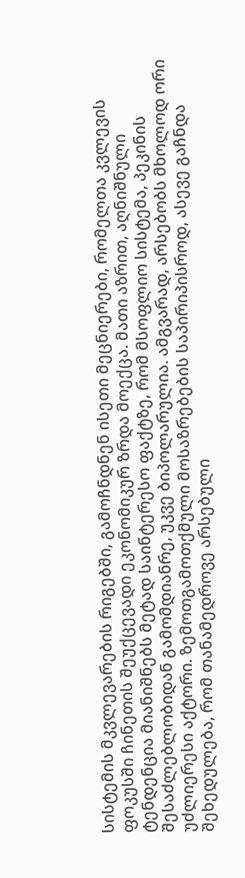სისტემის მკვლევარების რიგებში, გამოჩნდნენ ისეთი მეცნიერები, რომელთა კვლევის ფოკუსში ჩინეთის შეუქცევადი ეკონომიკურ ზრდა მოექცა. მათი აზრით, აღნიშნული ტენდენცია მიანიშნებს მეტად საინტერესო ფაქტზე, რომ მსოფლიო სისტემა, პეკინის შესაძლებლობიდან გამომდიანრე, უკვე ბიპოლარულია. ამგვარად, არსებობს მხოლოდ ორი უძლიერესი აქტორი. ზემოთგამოთქმული მოსაზრებების საპირიპისროდ, ასევე გაჩნდა შეხედულება, რომ თანამედროვე არსებული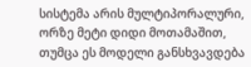სისტემა არის მულტიპორალური, ორზე მეტი დიდი მოთამაშით, თუმცა ეს მოდელი განსხვავდება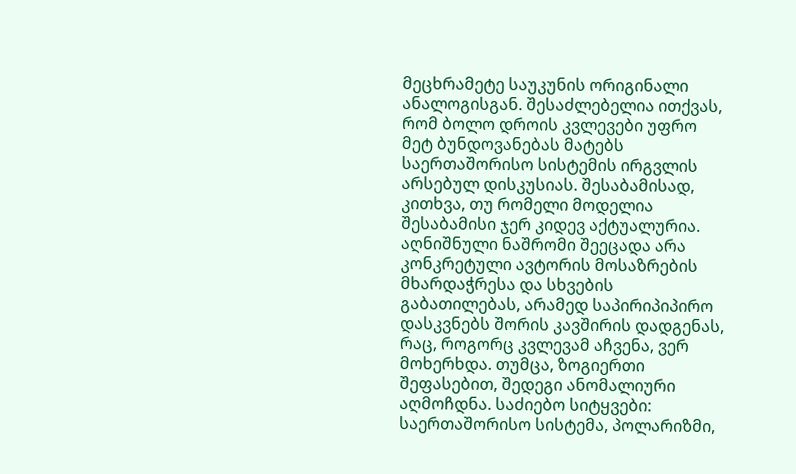მეცხრამეტე საუკუნის ორიგინალი ანალოგისგან. შესაძლებელია ითქვას, რომ ბოლო დროის კვლევები უფრო მეტ ბუნდოვანებას მატებს საერთაშორისო სისტემის ირგვლის არსებულ დისკუსიას. შესაბამისად, კითხვა, თუ რომელი მოდელია შესაბამისი ჯერ კიდევ აქტუალურია. აღნიშნული ნაშრომი შეეცადა არა კონკრეტული ავტორის მოსაზრების მხარდაჭრესა და სხვების გაბათილებას, არამედ საპირიპიპირო დასკვნებს შორის კავშირის დადგენას, რაც, როგორც კვლევამ აჩვენა, ვერ მოხერხდა. თუმცა, ზოგიერთი შეფასებით, შედეგი ანომალიური აღმოჩდნა. საძიებო სიტყვები: საერთაშორისო სისტემა, პოლარიზმი,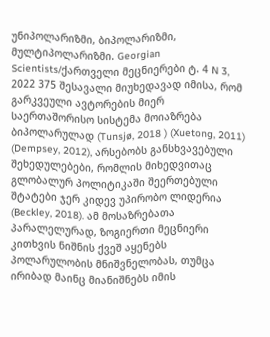უნიპოლარიზმი, ბიპოლარიზმი, მულტიპოლარიზმი. Georgian Scientists/ქართველი მეცნიერები ტ. 4 N 3, 2022 375 შესავალი მიუხედავად იმისა, რომ გარკვეული ავტორების მიერ საერთაშორისო სისტემა მოიაზრება ბიპოლარულად (Tunsjø, 2018 ) (Xuetong, 2011) (Dempsey, 2012), არსებობს განსხვავებული შეხედულებები, რომლის მიხედვითაც გლობალურ პოლიტიკაში შეერთებული შტატები ჯერ კიდევ უპირობო ლიდერია (Beckley, 2018). ამ მოსაზრებათა პარალელურად, ზოგიერთი მეცნიერი კითხვის ნიშნის ქვეშ აყენებს პოლარულობის მნიშვნელობას, თუმცა ირიბად მაინც მიანიშნებს იმის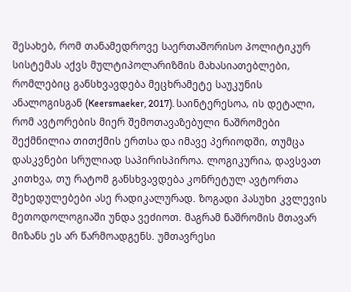შესახებ, რომ თანამედროვე საერთაშორისო პოლიტიკურ სისტემას აქვს მულტიპოლარიზმის მახასიათებლები, რომლებიც განსხვავდება მეცხრამეტე საუკუნის ანალოგისგან (Keersmaeker, 2017). საინტერესოა, ის დეტალი, რომ ავტორების მიერ შემოთავაზებული ნაშრომები შექმნილია თითქმის ერთსა და იმავე პერიოდში, თუმცა დასკვნები სრულიად საპირისპიროა. ლოგიკურია, დავსვათ კითხვა, თუ რატომ განსხვავდება კონრეტულ ავტორთა შეხედულებები ასე რადიკალურად. ზოგადი პასუხი კვლევის მეთოდოლოგიაში უნდა ვეძიოთ. მაგრამ ნაშრომის მთავარ მიზანს ეს არ წარმოადგენს. უმთავრესი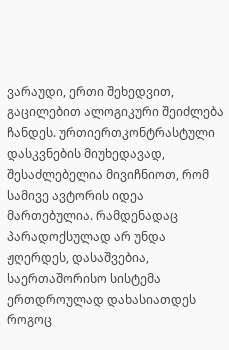ვარაუდი, ერთი შეხედვით, გაცილებით ალოგიკური შეიძლება ჩანდეს. ურთიერთკონტრასტული დასკვნების მიუხედავად, შესაძლებელია მივიჩნიოთ, რომ სამივე ავტორის იდეა მართებულია. რამდენადაც პარადოქსულად არ უნდა ჟღერდეს, დასაშვებია, საერთაშორისო სისტემა ერთდროულად დახასიათდეს როგოც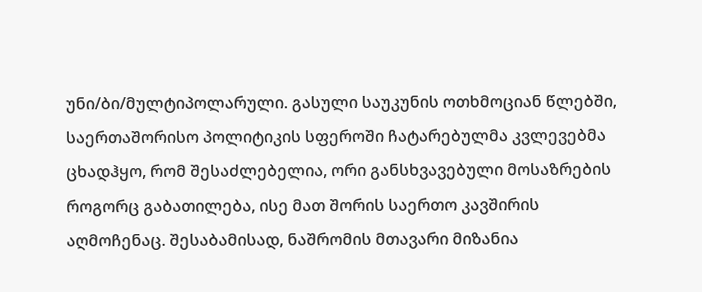უნი/ბი/მულტიპოლარული. გასული საუკუნის ოთხმოციან წლებში, საერთაშორისო პოლიტიკის სფეროში ჩატარებულმა კვლევებმა ცხადჰყო, რომ შესაძლებელია, ორი განსხვავებული მოსაზრების როგორც გაბათილება, ისე მათ შორის საერთო კავშირის აღმოჩენაც. შესაბამისად, ნაშრომის მთავარი მიზანია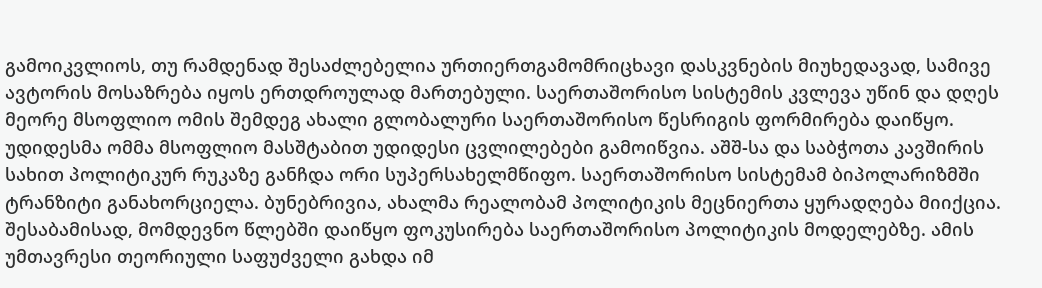გამოიკვლიოს, თუ რამდენად შესაძლებელია ურთიერთგამომრიცხავი დასკვნების მიუხედავად, სამივე ავტორის მოსაზრება იყოს ერთდროულად მართებული. საერთაშორისო სისტემის კვლევა უწინ და დღეს მეორე მსოფლიო ომის შემდეგ ახალი გლობალური საერთაშორისო წესრიგის ფორმირება დაიწყო. უდიდესმა ომმა მსოფლიო მასშტაბით უდიდესი ცვლილებები გამოიწვია. აშშ-სა და საბჭოთა კავშირის სახით პოლიტიკურ რუკაზე განჩდა ორი სუპერსახელმწიფო. საერთაშორისო სისტემამ ბიპოლარიზმში ტრანზიტი განახორციელა. ბუნებრივია, ახალმა რეალობამ პოლიტიკის მეცნიერთა ყურადღება მიიქცია. შესაბამისად, მომდევნო წლებში დაიწყო ფოკუსირება საერთაშორისო პოლიტიკის მოდელებზე. ამის უმთავრესი თეორიული საფუძველი გახდა იმ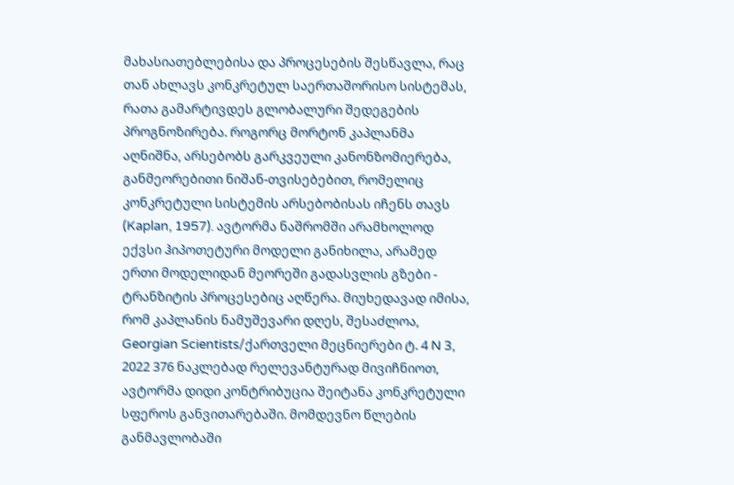მახასიათებლებისა და პროცესების შესწავლა, რაც თან ახლავს კონკრეტულ საერთაშორისო სისტემას, რათა გამარტივდეს გლობალური შედეგების პროგნოზირება. როგორც მორტონ კაპლანმა აღნიშნა, არსებობს გარკვეული კანონზომიერება, განმეორებითი ნიშან-თვისებებით, რომელიც კონკრეტული სისტემის არსებობისას იჩენს თავს (Kaplan, 1957). ავტორმა ნაშრომში არამხოლოდ ექვსი ჰიპოთეტური მოდელი განიხილა, არამედ ერთი მოდელიდან მეორეში გადასვლის გზები - ტრანზიტის პროცესებიც აღწერა. მიუხედავად იმისა, რომ კაპლანის ნამუშევარი დღეს, შესაძლოა, Georgian Scientists/ქართველი მეცნიერები ტ. 4 N 3, 2022 376 ნაკლებად რელევანტურად მივიჩნიოთ, ავტორმა დიდი კონტრიბუცია შეიტანა კონკრეტული სფეროს განვითარებაში. მომდევნო წლების განმავლობაში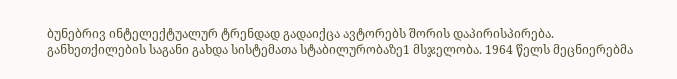ბუნებრივ ინტელექტუალურ ტრენდად გადაიქცა ავტორებს შორის დაპირისპირება. განხეთქილების საგანი გახდა სისტემათა სტაბილურობაზე1 მსჯელობა. 1964 წელს მეცნიერებმა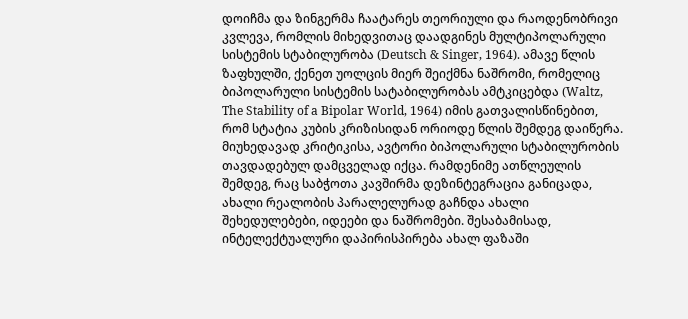დოიჩმა და ზინგერმა ჩაატარეს თეორიული და რაოდენობრივი კვლევა, რომლის მიხედვითაც დაადგინეს მულტიპოლარული სისტემის სტაბილურობა (Deutsch & Singer, 1964). ამავე წლის ზაფხულში, ქენეთ უოლცის მიერ შეიქმნა ნაშრომი, რომელიც ბიპოლარული სისტემის სატაბილურობას ამტკიცებდა (Waltz, The Stability of a Bipolar World, 1964) იმის გათვალისწინებით, რომ სტატია კუბის კრიზისიდან ორიოდე წლის შემდეგ დაიწერა. მიუხედავად კრიტიკისა, ავტორი ბიპოლარული სტაბილურობის თავდადებულ დამცველად იქცა. რამდენიმე ათწლეულის შემდეგ, რაც საბჭოთა კავშირმა დეზინტეგრაცია განიცადა, ახალი რეალობის პარალელურად გაჩნდა ახალი შეხედულებები, იდეები და ნაშრომები. შესაბამისად, ინტელექტუალური დაპირისპირება ახალ ფაზაში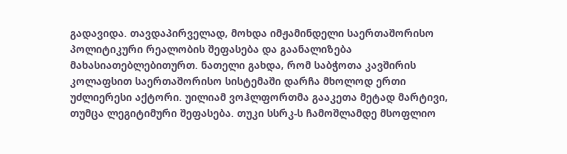გადავიდა. თავდაპირველად, მოხდა იმჟამინდელი საერთაშორისო პოლიტიკური რეალობის შეფასება და გაანალიზება მახასიათებლებითურთ. ნათელი გახდა, რომ საბჭოთა კავშირის კოლაფსით საერთაშორისო სისტემაში დარჩა მხოლოდ ერთი უძლიერესი აქტორი. უილიამ ვოჰლფორთმა გააკეთა მეტად მარტივი, თუმცა ლეგიტიმური შეფასება. თუკი სსრკ-ს ჩამოშლამდე მსოფლიო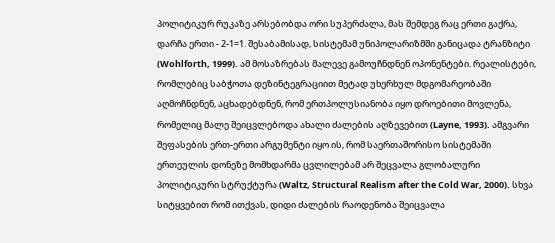პოლიტიკურ რუკაზე არსებობდა ორი სუპერძალა, მას შემდეგ რაც ერთი გაქრა, დარჩა ერთი - 2-1=1. შესაბამისად, სისტემამ უნიპოლარიზმში განიცადა ტრანზიტი (Wohlforth, 1999). ამ მოსაზრებას მალევე გამოუჩნდნენ ოპონენტები. რეალისტები, რომლებიც საბჭოთა დეზინტეგრაციით მეტად უხერხულ მდგომარეობაში აღმოჩნდნენ, აცხადებდნენ, რომ ერთპოლუსიანობა იყო დროებითი მოვლენა, რომელიც მალე შეიცვლებოდა ახალი ძალების აღზევებით (Layne, 1993). ამგვარი შეფასების ერთ-ერთი არგუმენტი იყო ის, რომ საერთაშორისო სისტემაში ერთეულის დონეზე მომხდარმა ცვლილებამ არ შეცვალა გლობალური პოლიტიკური სტრუქტურა (Waltz, Structural Realism after the Cold War, 2000). სხვა სიტყვებით რომ ითქვას, დიდი ძალების რაოდენობა შეიცვალა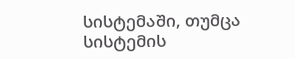სისტემაში, თუმცა სისტემის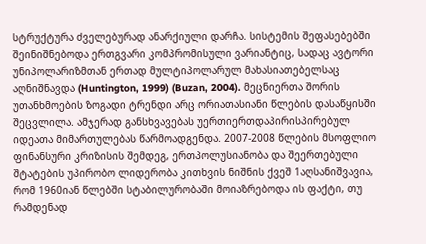სტრუქტურა ძველებურად ანარქიული დარჩა. სისტემის შეფასებებში შეინიშნებოდა ერთგვარი კომპრომისული ვარიანტიც, სადაც ავტორი უნიპოლარიზმთან ერთად მულტიპოლარულ მახასიათებელსაც აღნიშნავდა (Huntington, 1999) (Buzan, 2004). მეცნიერთა შორის უთანხმოების ზოგადი ტრენდი არც ორიათასიანი წლების დასაწყისში შეცვლილა. ამჯერად განსხვავებას უერთიერთდაპირისპირებულ იდეათა მიმართულებას წარმოადგენდა. 2007-2008 წლების მსოფლიო ფინანსური კრიზისის შემდეგ, ერთპოლუსიანობა და შეერთებული შტატების უპირობო ლიდერობა კითხვის ნიშნის ქვეშ 1აღსანიშვავია, რომ 1960იან წლებში სტაბილურობაში მოიაზრებოდა ის ფაქტი, თუ რამდენად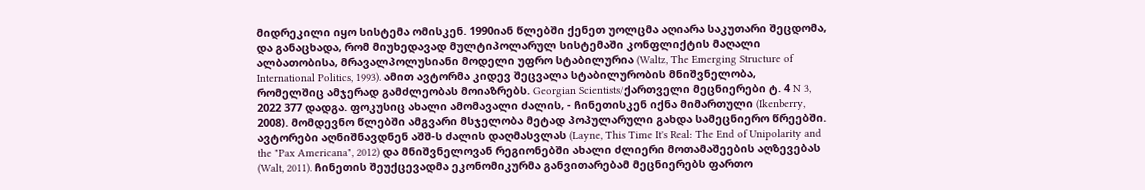მიდრეკილი იყო სისტემა ომისკენ. 1990იან წლებში ქენეთ უოლცმა აღიარა საკუთარი შეცდომა, და განაცხადა, რომ მიუხედავად მულტიპოლარულ სისტემაში კონფლიქტის მაღალი ალბათობისა, მრავალპოლუსიანი მოდელი უფრო სტაბილურია (Waltz, The Emerging Structure of International Politics, 1993). ამით ავტორმა კიდევ შეცვალა სტაბილურობის მნიშვნელობა, რომელშიც ამჯერად გამძლეობას მოიაზრებს. Georgian Scientists/ქართველი მეცნიერები ტ. 4 N 3, 2022 377 დადგა. ფოკუსიც ახალი ამომავალი ძალის, - ჩინეთისკენ იქნა მიმართული (Ikenberry, 2008). მომდევნო წლებში ამგვარი მსჯელობა მეტად პოპულარული გახდა სამეცნიერო წრეებში. ავტორები აღნიშნავდნენ აშშ-ს ძალის დაღმასვლას (Layne, This Time It's Real: The End of Unipolarity and the "Pax Americana", 2012) და მნიშვნელოვან რეგიონებში ახალი ძლიერი მოთამაშეების აღზევებას (Walt, 2011). ჩინეთის შეუქცევადმა ეკონომიკურმა განვითარებამ მეცნიერებს ფართო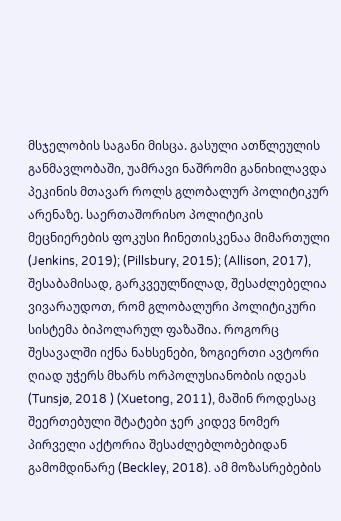მსჯელობის საგანი მისცა. გასული ათწლეულის განმავლობაში, უამრავი ნაშრომი განიხილავდა პეკინის მთავარ როლს გლობალურ პოლიტიკურ არენაზე. საერთაშორისო პოლიტიკის მეცნიერების ფოკუსი ჩინეთისკენაა მიმართული (Jenkins, 2019); (Pillsbury, 2015); (Allison, 2017), შესაბამისად, გარკვეულწილად, შესაძლებელია ვივარაუდოთ, რომ გლობალური პოლიტიკური სისტემა ბიპოლარულ ფაზაშია. როგორც შესავალში იქნა ნახსენები, ზოგიერთი ავტორი ღიად უჭერს მხარს ორპოლუსიანობის იდეას (Tunsjø, 2018 ) (Xuetong, 2011), მაშინ როდესაც შეერთებული შტატები ჯერ კიდევ ნომერ პირველი აქტორია შესაძლებლობებიდან გამომდინარე (Beckley, 2018). ამ მოზასრებების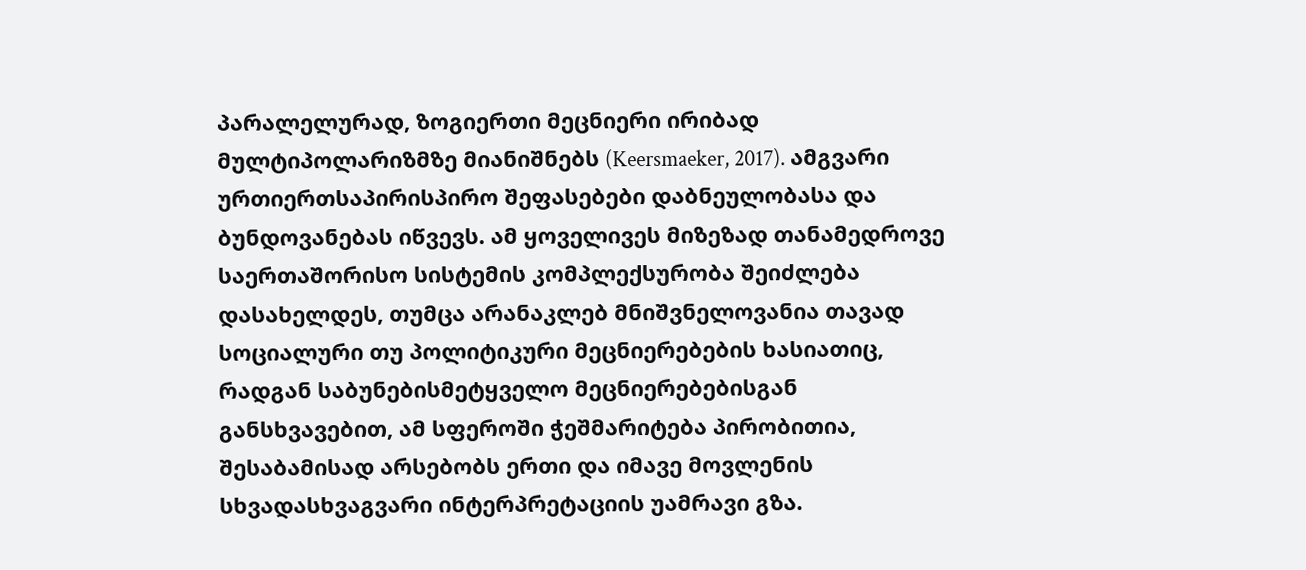პარალელურად, ზოგიერთი მეცნიერი ირიბად მულტიპოლარიზმზე მიანიშნებს (Keersmaeker, 2017). ამგვარი ურთიერთსაპირისპირო შეფასებები დაბნეულობასა და ბუნდოვანებას იწვევს. ამ ყოველივეს მიზეზად თანამედროვე საერთაშორისო სისტემის კომპლექსურობა შეიძლება დასახელდეს, თუმცა არანაკლებ მნიშვნელოვანია თავად სოციალური თუ პოლიტიკური მეცნიერებების ხასიათიც, რადგან საბუნებისმეტყველო მეცნიერებებისგან განსხვავებით, ამ სფეროში ჭეშმარიტება პირობითია, შესაბამისად არსებობს ერთი და იმავე მოვლენის სხვადასხვაგვარი ინტერპრეტაციის უამრავი გზა.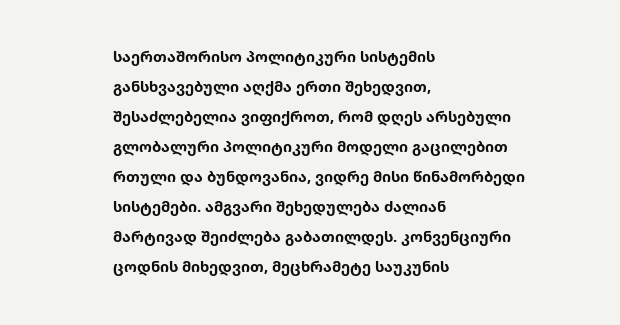საერთაშორისო პოლიტიკური სისტემის განსხვავებული აღქმა ერთი შეხედვით, შესაძლებელია ვიფიქროთ, რომ დღეს არსებული გლობალური პოლიტიკური მოდელი გაცილებით რთული და ბუნდოვანია, ვიდრე მისი წინამორბედი სისტემები. ამგვარი შეხედულება ძალიან მარტივად შეიძლება გაბათილდეს. კონვენციური ცოდნის მიხედვით, მეცხრამეტე საუკუნის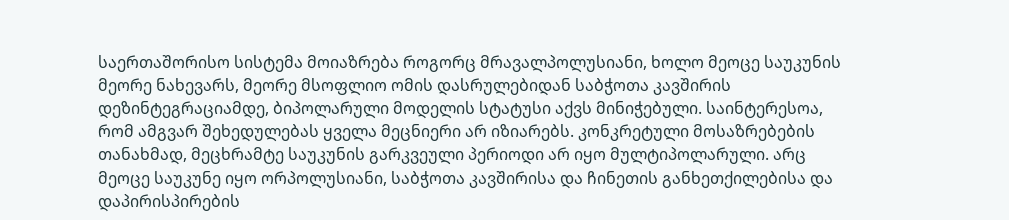საერთაშორისო სისტემა მოიაზრება როგორც მრავალპოლუსიანი, ხოლო მეოცე საუკუნის მეორე ნახევარს, მეორე მსოფლიო ომის დასრულებიდან საბჭოთა კავშირის დეზინტეგრაციამდე, ბიპოლარული მოდელის სტატუსი აქვს მინიჭებული. საინტერესოა, რომ ამგვარ შეხედულებას ყველა მეცნიერი არ იზიარებს. კონკრეტული მოსაზრებების თანახმად, მეცხრამტე საუკუნის გარკვეული პერიოდი არ იყო მულტიპოლარული. არც მეოცე საუკუნე იყო ორპოლუსიანი, საბჭოთა კავშირისა და ჩინეთის განხეთქილებისა და დაპირისპირების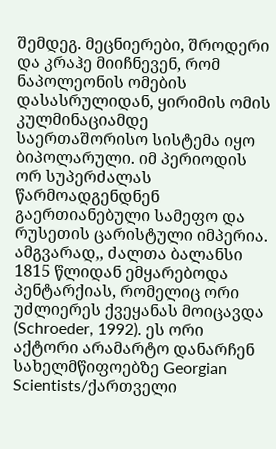შემდეგ. მეცნიერები, შროდერი და კრაჰე მიიჩნევენ, რომ ნაპოლეონის ომების დასასრულიდან, ყირიმის ომის კულმინაციამდე საერთაშორისო სისტემა იყო ბიპოლარული. იმ პერიოდის ორ სუპერძალას წარმოადგენდნენ გაერთიანებული სამეფო და რუსეთის ცარისტული იმპერია. ამგვარად,, ძალთა ბალანსი 1815 წლიდან ემყარებოდა პენტარქიას, რომელიც ორი უძლიერეს ქვეყანას მოიცავდა (Schroeder, 1992). ეს ორი აქტორი არამარტო დანარჩენ სახელმწიფოებზე Georgian Scientists/ქართველი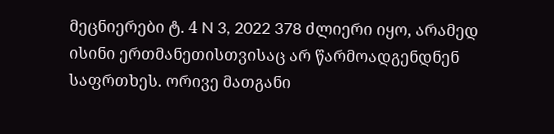მეცნიერები ტ. 4 N 3, 2022 378 ძლიერი იყო, არამედ ისინი ერთმანეთისთვისაც არ წარმოადგენდნენ საფრთხეს. ორივე მათგანი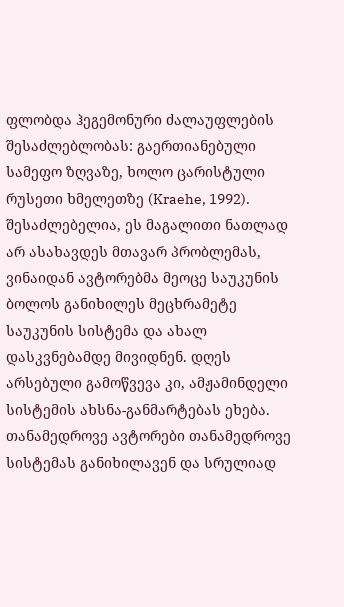ფლობდა ჰეგემონური ძალაუფლების შესაძლებლობას: გაერთიანებული სამეფო ზღვაზე, ხოლო ცარისტული რუსეთი ხმელეთზე (Kraehe, 1992). შესაძლებელია, ეს მაგალითი ნათლად არ ასახავდეს მთავარ პრობლემას, ვინაიდან ავტორებმა მეოცე საუკუნის ბოლოს განიხილეს მეცხრამეტე საუკუნის სისტემა და ახალ დასკვნებამდე მივიდნენ. დღეს არსებული გამოწვევა კი, ამჟამინდელი სისტემის ახსნა-განმარტებას ეხება. თანამედროვე ავტორები თანამედროვე სისტემას განიხილავენ და სრულიად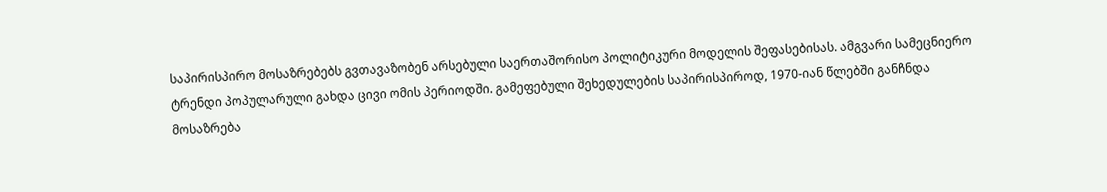საპირისპირო მოსაზრებებს გვთავაზობენ არსებული საერთაშორისო პოლიტიკური მოდელის შეფასებისას. ამგვარი სამეცნიერო ტრენდი პოპულარული გახდა ცივი ომის პერიოდში. გამეფებული შეხედულების საპირისპიროდ, 1970-იან წლებში განჩნდა მოსაზრება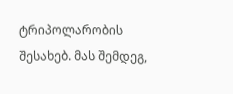ტრიპოლარობის შესახებ. მას შემდეგ,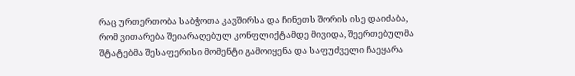რაც ურთერთობა საბჭოთა კავშირსა და ჩინეთს შორის ისე დაიძაბა, რომ ვითარება შეიარაღებულ კონფლიქტამდე მივიდა, შეერთებულმა შტატებმა შესაფერისი მომენტი გამოიყენა და საფუძველი ჩაეყარა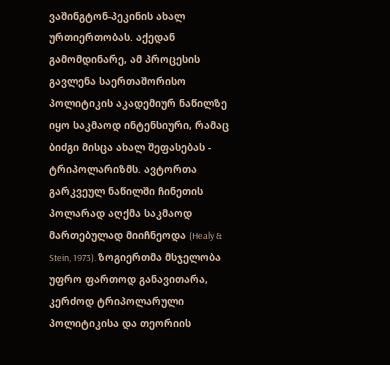ვაშინგტონ-პეკინის ახალ ურთიერთობას. აქედან გამომდინარე, ამ პროცესის გავლენა საერთაშორისო პოლიტიკის აკადემიურ ნაწილზე იყო საკმაოდ ინტენსიური, რამაც ბიძგი მისცა ახალ შეფასებას - ტრიპოლარიზმს. ავტორთა გარკვეულ ნაწილში ჩინეთის პოლარად აღქმა საკმაოდ მართებულად მიიჩნეოდა (Healy & Stein, 1973). ზოგიერთმა მსჯელობა უფრო ფართოდ განავითარა, კერძოდ ტრიპოლარული პოლიტიკისა და თეორიის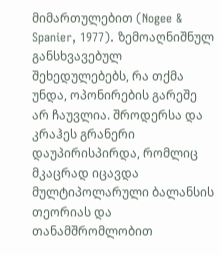მიმართულებით (Nogee & Spanier, 1977). ზემოაღნიშნულ განსხვავებულ შეხედულებებს, რა თქმა უნდა, ოპონირების გარეშე არ ჩაუვლია. შროდერსა და კრაჰეს გრანერი დაუპირისპირდა, რომლიც მკაცრად იცავდა მულტიპოლარული ბალანსის თეორიას და თანამშრომლობით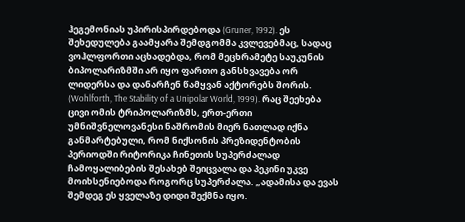ჰეგემონიას უპირისპირდებოდა (Gruner, 1992). ეს შეხედულება გაამყარა შემდგომმა კვლევებმაც, სადაც ვოჰლფორთი აცხადებდა, რომ მეცხრამეტე საუკუნის ბიპოლარიზმში არ იყო ფართო განსხვავება ორ ლიდერსა და დანარჩენ წამყვან აქტორებს შორის. (Wohlforth, The Stability of a Unipolar World, 1999). რაც შეეხება ცივი ომის ტრიპოლარიზმს, ერთ-ერთი უმნიშვნელოვანესი ნაშრომის მიერ ნათლად იქნა განმარტებული, რომ ნიქსონის პრეზიდენტობის პერიოდში რიტორიკა ჩინეთის სუპერძალად ჩამოყალიბების შესახებ შეიცვალა და პეკინი უკვე მოიხსენიებოდა როგორც სუპერძალა. „ადამისა და ევას შემდეგ ეს ყველაზე დიდი შექმნა იყო.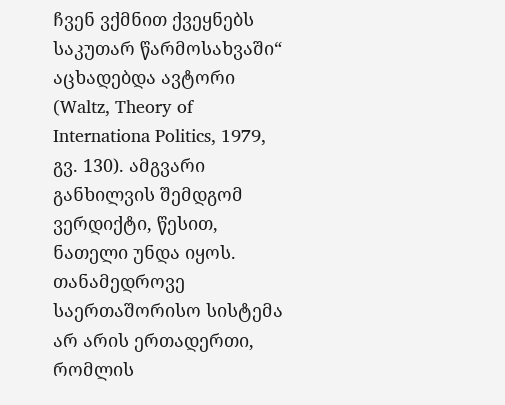ჩვენ ვქმნით ქვეყნებს საკუთარ წარმოსახვაში“ აცხადებდა ავტორი (Waltz, Theory of Internationa Politics, 1979, გვ. 130). ამგვარი განხილვის შემდგომ ვერდიქტი, წესით, ნათელი უნდა იყოს. თანამედროვე საერთაშორისო სისტემა არ არის ერთადერთი, რომლის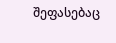შეფასებაც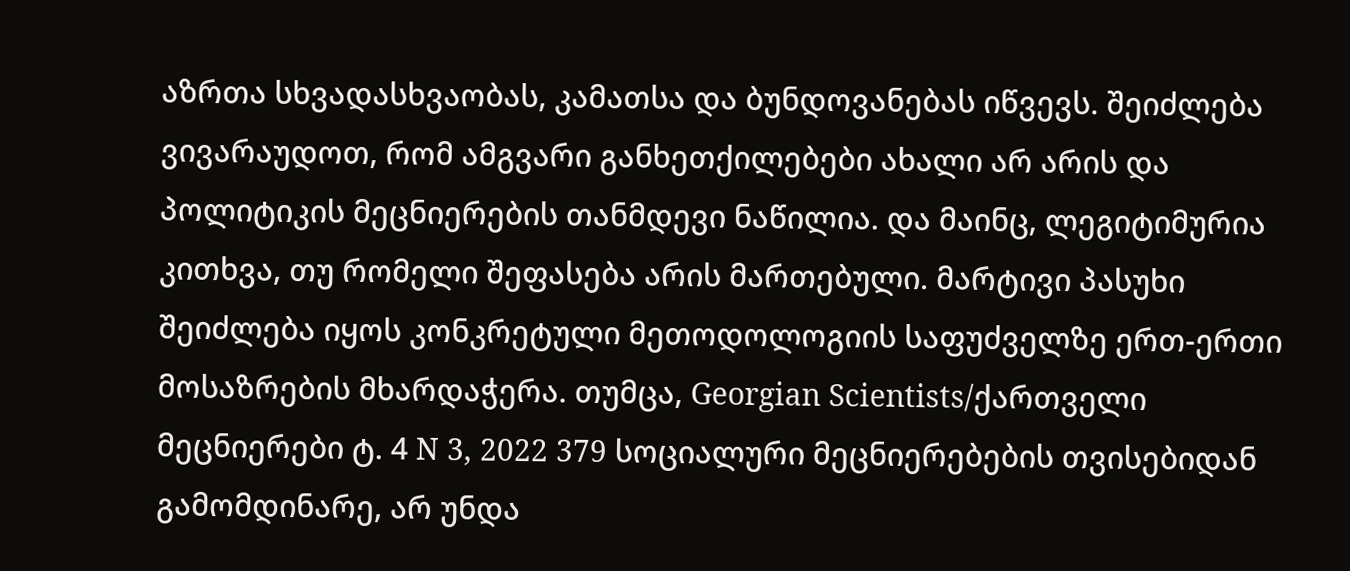აზრთა სხვადასხვაობას, კამათსა და ბუნდოვანებას იწვევს. შეიძლება ვივარაუდოთ, რომ ამგვარი განხეთქილებები ახალი არ არის და პოლიტიკის მეცნიერების თანმდევი ნაწილია. და მაინც, ლეგიტიმურია კითხვა, თუ რომელი შეფასება არის მართებული. მარტივი პასუხი შეიძლება იყოს კონკრეტული მეთოდოლოგიის საფუძველზე ერთ-ერთი მოსაზრების მხარდაჭერა. თუმცა, Georgian Scientists/ქართველი მეცნიერები ტ. 4 N 3, 2022 379 სოციალური მეცნიერებების თვისებიდან გამომდინარე, არ უნდა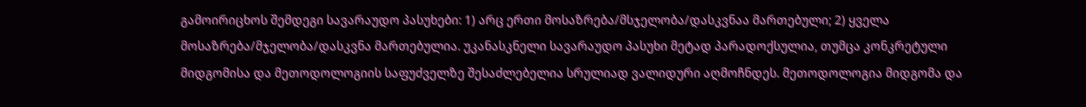გამოირიცხოს შემდეგი სავარაუდო პასუხები: 1) არც ერთი მოსაზრება/მსჯელობა/დასკვნაა მართებული; 2) ყველა მოსაზრება/მჯელობა/დასკვნა მართებულია. უკანასკნელი სავარაუდო პასუხი მეტად პარადოქსულია, თუმცა კონკრეტული მიდგომისა და მეთოდოლოგიის საფუძველზე შესაძლებელია სრულიად ვალიდური აღმოჩნდეს. მეთოდოლოგია მიდგომა და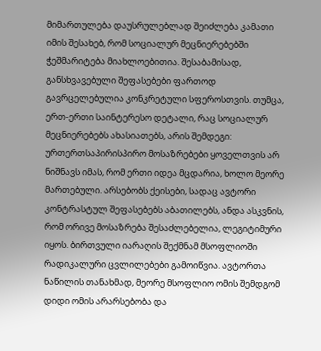მიმართულება დაუსრულებლად შეიძლება კამათი იმის შესახებ, რომ სოციალურ მეცნიერებებში ჭეშმარიტება მიახლოებითია. შესაბამისად, განსხვავებული შეფასებები ფართოდ გავრცელებულია კონკრეტული სფეროსთვის. თუმცა, ერთ-ერთი საინტერესო დეტალი, რაც სოციალურ მეცნიერებებს ახასიათებს, არის შემდეგი: ურთერთსაპირისპირო მოსაზრებები ყოველთვის არ ნიშნავს იმას, რომ ერთი იდეა მცდარია, ხოლო მეორე მართებული. არსებობს ქეისები, სადაც ავტორი კონტრასტულ შეფასებებს აბათილებს, ანდა ასკვნის, რომ ორივე მოსაზრება შესაძლებელია, ლეგიტიმური იყოს. ბირთვული იარაღის შექმნამ მსოფლიოში რადიკალური ცვლილებები გამოიწვია. ავტორთა ნაწილის თანახმად, მეორე მსოფლიო ომის შემდგომ დიდი ომის არარსებობა და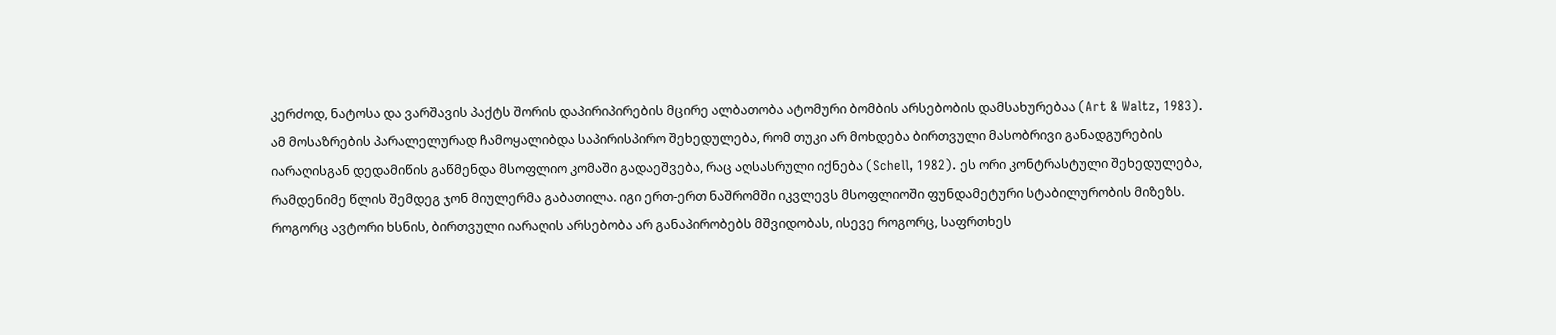კერძოდ, ნატოსა და ვარშავის პაქტს შორის დაპირიპირების მცირე ალბათობა ატომური ბომბის არსებობის დამსახურებაა (Art & Waltz, 1983). ამ მოსაზრების პარალელურად ჩამოყალიბდა საპირისპირო შეხედულება, რომ თუკი არ მოხდება ბირთვული მასობრივი განადგურების იარაღისგან დედამიწის გაწმენდა მსოფლიო კომაში გადაეშვება, რაც აღსასრული იქნება (Schell, 1982). ეს ორი კონტრასტული შეხედულება, რამდენიმე წლის შემდეგ ჯონ მიულერმა გაბათილა. იგი ერთ-ერთ ნაშრომში იკვლევს მსოფლიოში ფუნდამეტური სტაბილურობის მიზეზს. როგორც ავტორი ხსნის, ბირთვული იარაღის არსებობა არ განაპირობებს მშვიდობას, ისევე როგორც, საფრთხეს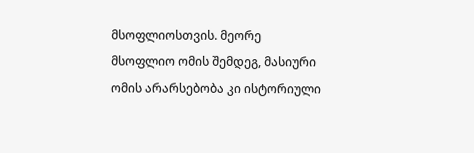მსოფლიოსთვის. მეორე მსოფლიო ომის შემდეგ, მასიური ომის არარსებობა კი ისტორიული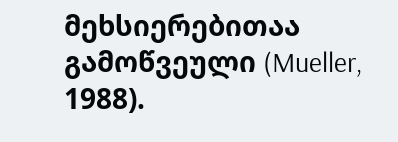მეხსიერებითაა გამოწვეული (Mueller, 1988).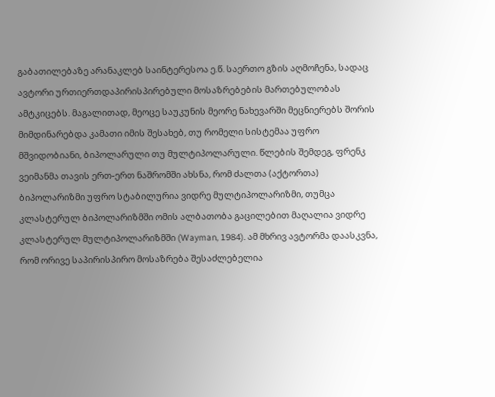გაბათილებაზე არანაკლებ საინტერესოა ე.წ. საერთო გზის აღმოჩენა, სადაც ავტორი ურთიერთდაპირისპირებული მოსაზრებების მართებულობას ამტკიცებს. მაგალითად, მეოცე საუკუნის მეორე ნახევარში მეცნიერებს შორის მიმდინარებდა კამათი იმის შესახებ, თუ რომელი სისტემაა უფრო მშვიდობიანი, ბიპოლარული თუ მულტიპოლარული. წლების შემდეგ, ფრენკ ვეიმანმა თავის ერთ-ერთ ნაშრომში ახსნა, რომ ძალთა (აქტორთა) ბიპოლარიზმი უფრო სტაბილურია ვიდრე მულტიპოლარიზმი, თუმცა კლასტერულ ბიპოლარიზმში ომის ალბათობა გაცილებით მაღალია ვიდრე კლასტერულ მულტიპოლარიზმში (Wayman, 1984). ამ მხრივ ავტორმა დაასკვნა, რომ ორივე საპირისპირო მოსაზრება შესაძლებელია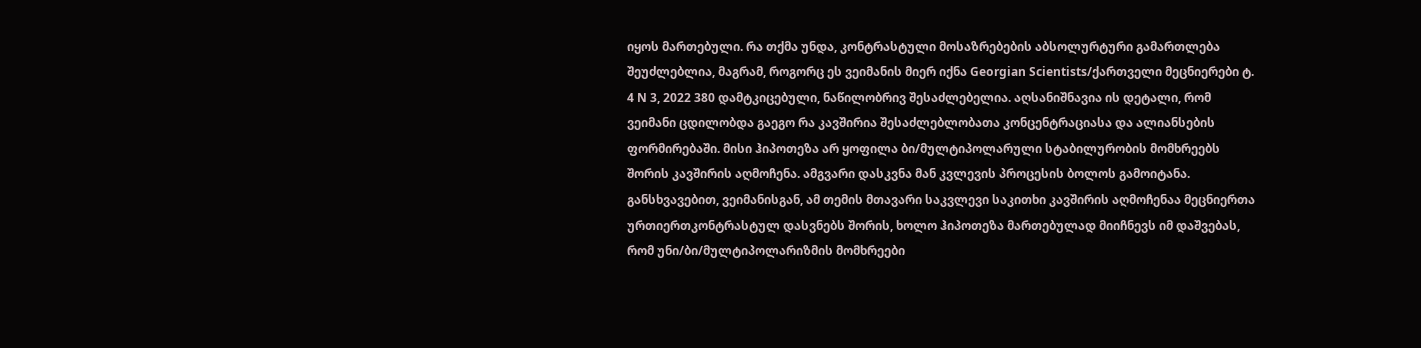იყოს მართებული. რა თქმა უნდა, კონტრასტული მოსაზრებების აბსოლურტური გამართლება შეუძლებლია, მაგრამ, როგორც ეს ვეიმანის მიერ იქნა Georgian Scientists/ქართველი მეცნიერები ტ. 4 N 3, 2022 380 დამტკიცებული, ნაწილობრივ შესაძლებელია. აღსანიშნავია ის დეტალი, რომ ვეიმანი ცდილობდა გაეგო რა კავშირია შესაძლებლობათა კონცენტრაციასა და ალიანსების ფორმირებაში. მისი ჰიპოთეზა არ ყოფილა ბი/მულტიპოლარული სტაბილურობის მომხრეებს შორის კავშირის აღმოჩენა. ამგვარი დასკვნა მან კვლევის პროცესის ბოლოს გამოიტანა. განსხვავებით, ვეიმანისგან, ამ თემის მთავარი საკვლევი საკითხი კავშირის აღმოჩენაა მეცნიერთა ურთიერთკონტრასტულ დასვნებს შორის, ხოლო ჰიპოთეზა მართებულად მიიჩნევს იმ დაშვებას, რომ უნი/ბი/მულტიპოლარიზმის მომხრეები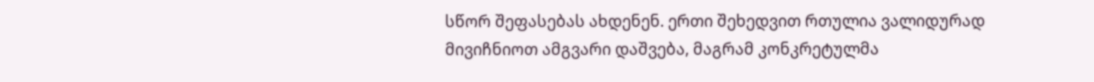სწორ შეფასებას ახდენენ. ერთი შეხედვით რთულია ვალიდურად მივიჩნიოთ ამგვარი დაშვება, მაგრამ კონკრეტულმა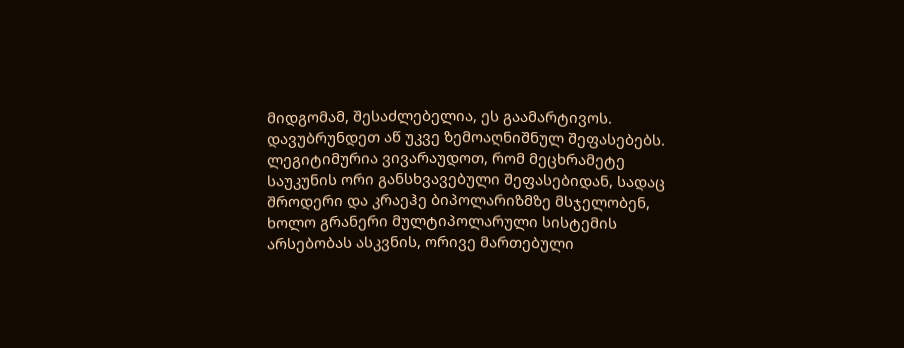მიდგომამ, შესაძლებელია, ეს გაამარტივოს. დავუბრუნდეთ აწ უკვე ზემოაღნიშნულ შეფასებებს. ლეგიტიმურია ვივარაუდოთ, რომ მეცხრამეტე საუკუნის ორი განსხვავებული შეფასებიდან, სადაც შროდერი და კრაეჰე ბიპოლარიზმზე მსჯელობენ, ხოლო გრანერი მულტიპოლარული სისტემის არსებობას ასკვნის, ორივე მართებული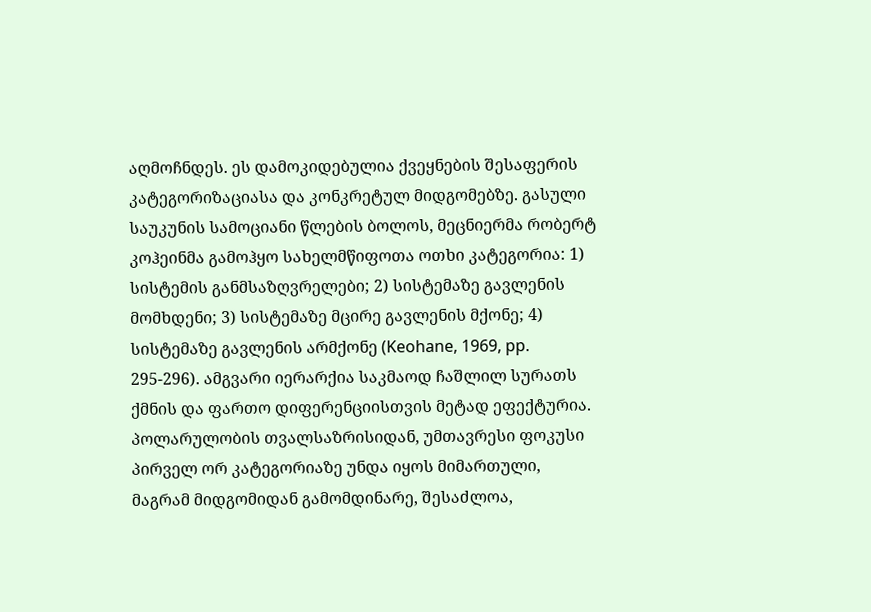აღმოჩნდეს. ეს დამოკიდებულია ქვეყნების შესაფერის კატეგორიზაციასა და კონკრეტულ მიდგომებზე. გასული საუკუნის სამოციანი წლების ბოლოს, მეცნიერმა რობერტ კოჰეინმა გამოჰყო სახელმწიფოთა ოთხი კატეგორია: 1) სისტემის განმსაზღვრელები; 2) სისტემაზე გავლენის მომხდენი; 3) სისტემაზე მცირე გავლენის მქონე; 4) სისტემაზე გავლენის არმქონე (Keohane, 1969, pp. 295-296). ამგვარი იერარქია საკმაოდ ჩაშლილ სურათს ქმნის და ფართო დიფერენციისთვის მეტად ეფექტურია. პოლარულობის თვალსაზრისიდან, უმთავრესი ფოკუსი პირველ ორ კატეგორიაზე უნდა იყოს მიმართული, მაგრამ მიდგომიდან გამომდინარე, შესაძლოა,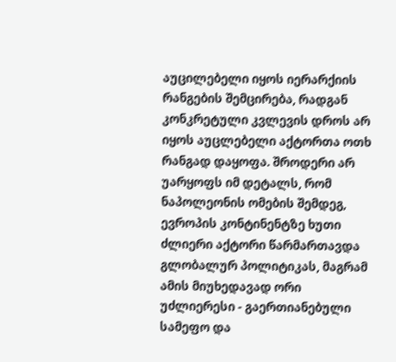აუცილებელი იყოს იერარქიის რანგების შემცირება, რადგან კონკრეტული კვლევის დროს არ იყოს აუცლებელი აქტორთა ოთხ რანგად დაყოფა. შროდერი არ უარყოფს იმ დეტალს, რომ ნაპოლეონის ომების შემდეგ, ევროპის კონტინენტზე ხუთი ძლიერი აქტორი წარმართავდა გლობალურ პოლიტიკას, მაგრამ ამის მიუხედავად ორი უძლიერესი - გაერთიანებული სამეფო და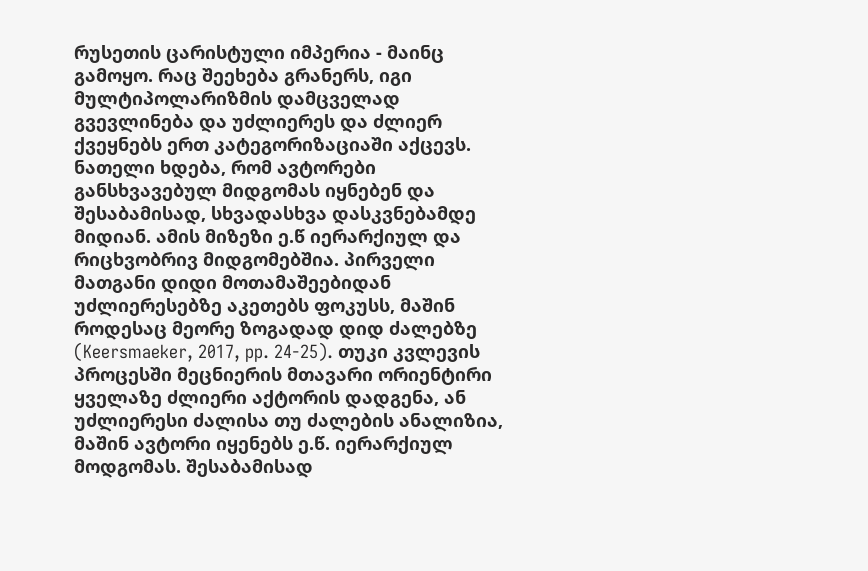რუსეთის ცარისტული იმპერია - მაინც გამოყო. რაც შეეხება გრანერს, იგი მულტიპოლარიზმის დამცველად გვევლინება და უძლიერეს და ძლიერ ქვეყნებს ერთ კატეგორიზაციაში აქცევს. ნათელი ხდება, რომ ავტორები განსხვავებულ მიდგომას იყნებენ და შესაბამისად, სხვადასხვა დასკვნებამდე მიდიან. ამის მიზეზი ე.წ იერარქიულ და რიცხვობრივ მიდგომებშია. პირველი მათგანი დიდი მოთამაშეებიდან უძლიერესებზე აკეთებს ფოკუსს, მაშინ როდესაც მეორე ზოგადად დიდ ძალებზე (Keersmaeker, 2017, pp. 24-25). თუკი კვლევის პროცესში მეცნიერის მთავარი ორიენტირი ყველაზე ძლიერი აქტორის დადგენა, ან უძლიერესი ძალისა თუ ძალების ანალიზია, მაშინ ავტორი იყენებს ე.წ. იერარქიულ მოდგომას. შესაბამისად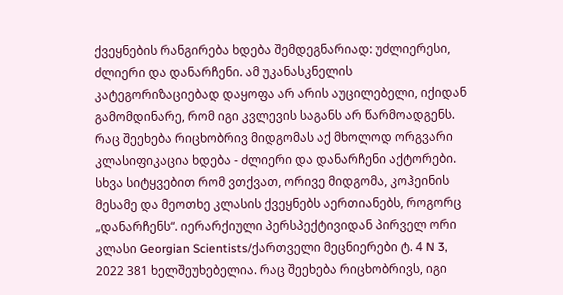ქვეყნების რანგირება ხდება შემდეგნარიად: უძლიერესი, ძლიერი და დანარჩენი. ამ უკანასკნელის კატეგორიზაციებად დაყოფა არ არის აუცილებელი, იქიდან გამომდინარე, რომ იგი კვლევის საგანს არ წარმოადგენს. რაც შეეხება რიცხობრივ მიდგომას აქ მხოლოდ ორგვარი კლასიფიკაცია ხდება - ძლიერი და დანარჩენი აქტორები. სხვა სიტყვებით რომ ვთქვათ, ორივე მიდგომა, კოჰეინის მესამე და მეოთხე კლასის ქვეყნებს აერთიანებს, როგორც „დანარჩენს“. იერარქიული პერსპექტივიდან პირველ ორი კლასი Georgian Scientists/ქართველი მეცნიერები ტ. 4 N 3, 2022 381 ხელშეუხებელია. რაც შეეხება რიცხობრივს, იგი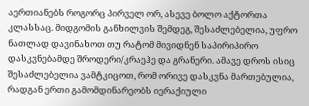აერთიანებს როგორც პირველ ორ, ასევე ბოლო აქტორთა კლასსაც. მიდგომის განხილვის შემდეგ, შესაძლებელია, უფრო ნათლად დავინახოთ თუ რატომ მივიდნენ საპირიპირო დასკვნებამდე შროდერი/კრაეჰე და გრანერი. ამავე დროს ისიც შესაძლებელია ვამტკიცოთ, რომ ორივე დასკვნა მართებულია, რადგან ერთი გამომდინარეობს იერაქიული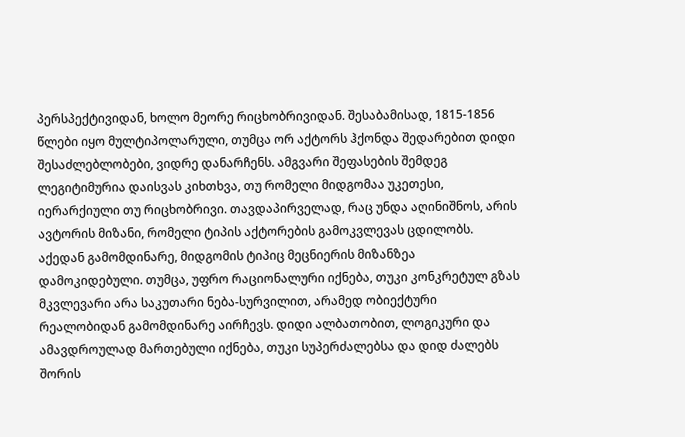პერსპექტივიდან, ხოლო მეორე რიცხობრივიდან. შესაბამისად, 1815-1856 წლები იყო მულტიპოლარული, თუმცა ორ აქტორს ჰქონდა შედარებით დიდი შესაძლებლობები, ვიდრე დანარჩენს. ამგვარი შეფასების შემდეგ ლეგიტიმურია დაისვას კიხთხვა, თუ რომელი მიდგომაა უკეთესი, იერარქიული თუ რიცხობრივი. თავდაპირველად, რაც უნდა აღინიშნოს, არის ავტორის მიზანი, რომელი ტიპის აქტორების გამოკვლევას ცდილობს. აქედან გამომდინარე, მიდგომის ტიპიც მეცნიერის მიზანზეა დამოკიდებული. თუმცა, უფრო რაციონალური იქნება, თუკი კონკრეტულ გზას მკვლევარი არა საკუთარი ნება-სურვილით, არამედ ობიექტური რეალობიდან გამომდინარე აირჩევს. დიდი ალბათობით, ლოგიკური და ამავდროულად მართებული იქნება, თუკი სუპერძალებსა და დიდ ძალებს შორის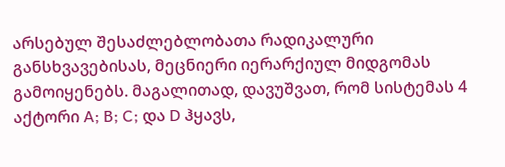არსებულ შესაძლებლობათა რადიკალური განსხვავებისას, მეცნიერი იერარქიულ მიდგომას გამოიყენებს. მაგალითად, დავუშვათ, რომ სისტემას 4 აქტორი A; B; C; და D ჰყავს,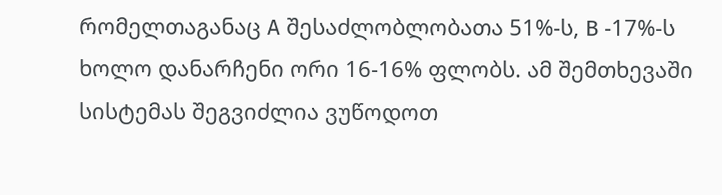რომელთაგანაც A შესაძლობლობათა 51%-ს, B -17%-ს ხოლო დანარჩენი ორი 16-16% ფლობს. ამ შემთხევაში სისტემას შეგვიძლია ვუწოდოთ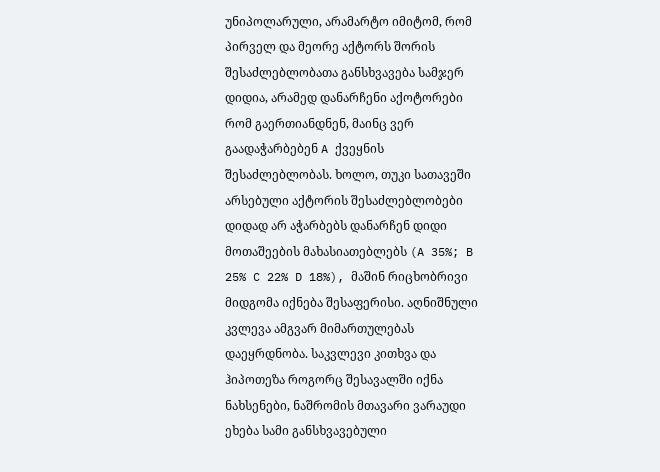უნიპოლარული, არამარტო იმიტომ, რომ პირველ და მეორე აქტორს შორის შესაძლებლობათა განსხვავება სამჯერ დიდია, არამედ დანარჩენი აქოტორები რომ გაერთიანდნენ, მაინც ვერ გაადაჭარბებენ A ქვეყნის შესაძლებლობას. ხოლო, თუკი სათავეში არსებული აქტორის შესაძლებლობები დიდად არ აჭარბებს დანარჩენ დიდი მოთაშეების მახასიათებლებს (A 35%; B 25% C 22% D 18%), მაშინ რიცხობრივი მიდგომა იქნება შესაფერისი. აღნიშნული კვლევა ამგვარ მიმართულებას დაეყრდნობა. საკვლევი კითხვა და ჰიპოთეზა როგორც შესავალში იქნა ნახსენები, ნაშრომის მთავარი ვარაუდი ეხება სამი განსხვავებული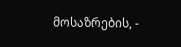მოსაზრების, -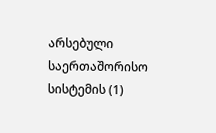არსებული საერთაშორისო სისტემის (1)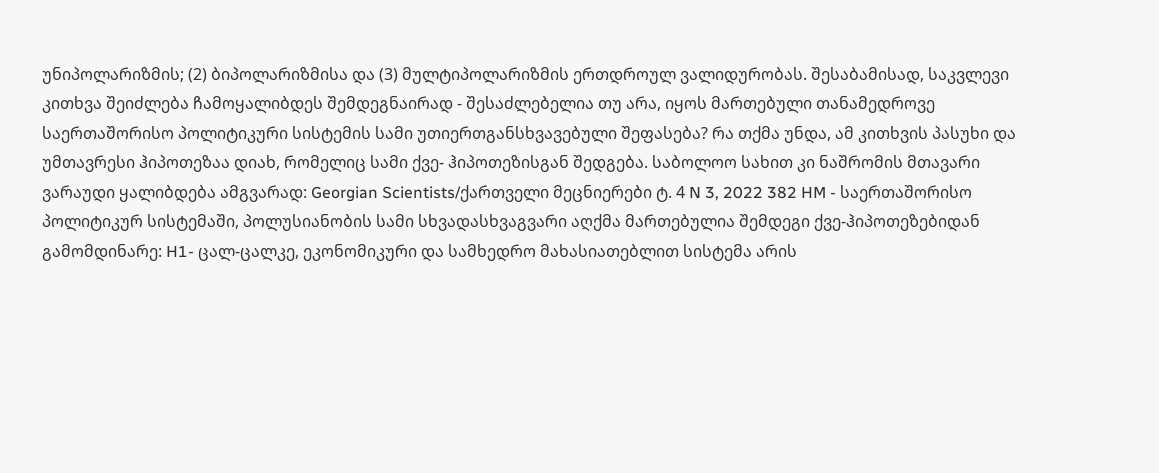უნიპოლარიზმის; (2) ბიპოლარიზმისა და (3) მულტიპოლარიზმის ერთდროულ ვალიდურობას. შესაბამისად, საკვლევი კითხვა შეიძლება ჩამოყალიბდეს შემდეგნაირად - შესაძლებელია თუ არა, იყოს მართებული თანამედროვე საერთაშორისო პოლიტიკური სისტემის სამი უთიერთგანსხვავებული შეფასება? რა თქმა უნდა, ამ კითხვის პასუხი და უმთავრესი ჰიპოთეზაა დიახ, რომელიც სამი ქვე- ჰიპოთეზისგან შედგება. საბოლოო სახით კი ნაშრომის მთავარი ვარაუდი ყალიბდება ამგვარად: Georgian Scientists/ქართველი მეცნიერები ტ. 4 N 3, 2022 382 HM - საერთაშორისო პოლიტიკურ სისტემაში, პოლუსიანობის სამი სხვადასხვაგვარი აღქმა მართებულია შემდეგი ქვე-ჰიპოთეზებიდან გამომდინარე: H1- ცალ-ცალკე, ეკონომიკური და სამხედრო მახასიათებლით სისტემა არის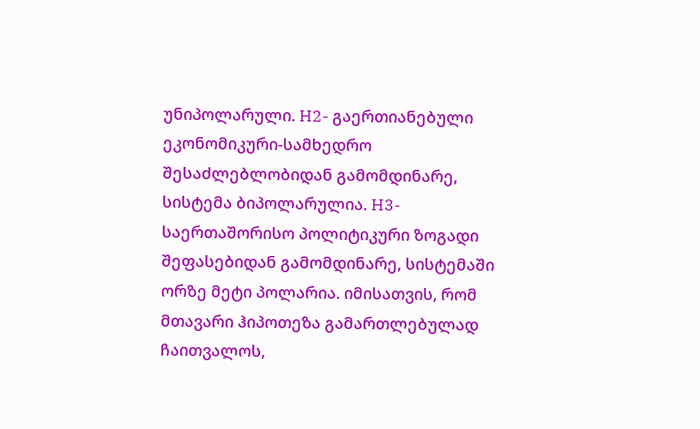უნიპოლარული. H2- გაერთიანებული ეკონომიკური-სამხედრო შესაძლებლობიდან გამომდინარე, სისტემა ბიპოლარულია. H3- საერთაშორისო პოლიტიკური ზოგადი შეფასებიდან გამომდინარე, სისტემაში ორზე მეტი პოლარია. იმისათვის, რომ მთავარი ჰიპოთეზა გამართლებულად ჩაითვალოს,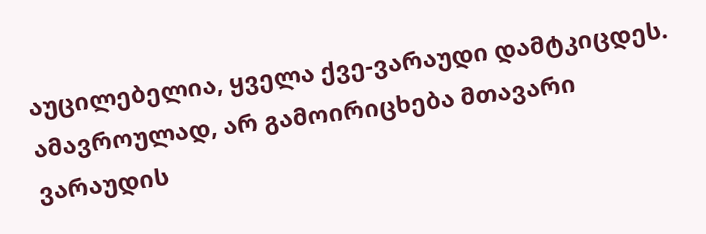აუცილებელია, ყველა ქვე-ვარაუდი დამტკიცდეს. ამავროულად, არ გამოირიცხება მთავარი ვარაუდის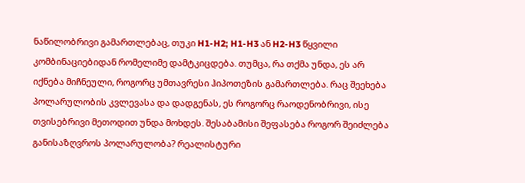ნაწილობრივი გამართლებაც, თუკი H1-H2; H1-H3 ან H2-H3 წყვილი კომბინაციებიდან რომელიმე დამტკიცდება. თუმცა, რა თქმა უნდა, ეს არ იქნება მიჩნეული, როგორც უმთავრესი ჰიპოთეზის გამართლება. რაც შეეხება პოლარულობის კვლევასა და დადგენას, ეს როგორც რაოდენობრივი, ისე თვისებრივი მეთოდით უნდა მოხდეს. შესაბამისი შეფასება როგორ შეიძლება განისაზღვროს პოლარულობა? რეალისტური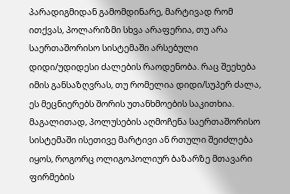პარადიგმიდან გამომდინარე, მარტივად რომ ითქვას, პოლარიზმი სხვა არაფერია, თუ არა საერთაშორისო სისტემაში არსებული დიდი/უდიდესი ძალების რაოდენობა. რაც შეეხება იმის განსაზღვრას, თუ რომელია დიდი/სუპერ ძალა, ეს მეცნიერებს შორის უთანხმოების საკითხია. მაგალითად, პოლუსების აღმოჩენა საერთაშორისო სისტემაში ისეთივე მარტივი ან რთული შეიძლება იყოს, როგორც ოლიგოპოლიურ ბაზარზე მთავარი ფირმების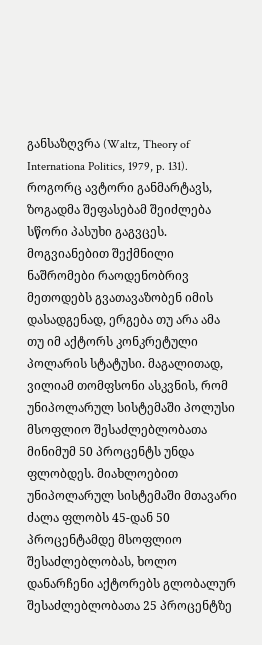განსაზღვრა (Waltz, Theory of Internationa Politics, 1979, p. 131). როგორც ავტორი განმარტავს, ზოგადმა შეფასებამ შეიძლება სწორი პასუხი გაგვცეს. მოგვიანებით შექმნილი ნაშრომები რაოდენობრივ მეთოდებს გვათავაზობენ იმის დასადგენად, ერგება თუ არა ამა თუ იმ აქტორს კონკრეტული პოლარის სტატუსი. მაგალითად, ვილიამ თომფსონი ასკვნის, რომ უნიპოლარულ სისტემაში პოლუსი მსოფლიო შესაძლებლობათა მინიმუმ 50 პროცენტს უნდა ფლობდეს. მიახლოებით უნიპოლარულ სისტემაში მთავარი ძალა ფლობს 45-დან 50 პროცენტამდე მსოფლიო შესაძლებლობას, ხოლო დანარჩენი აქტორებს გლობალურ შესაძლებლობათა 25 პროცენტზე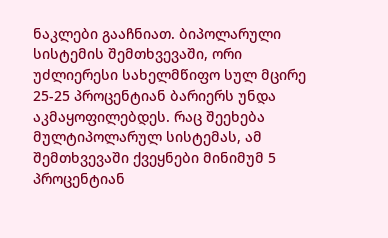ნაკლები გააჩნიათ. ბიპოლარული სისტემის შემთხვევაში, ორი უძლიერესი სახელმწიფო სულ მცირე 25-25 პროცენტიან ბარიერს უნდა აკმაყოფილებდეს. რაც შეეხება მულტიპოლარულ სისტემას, ამ შემთხვევაში ქვეყნები მინიმუმ 5 პროცენტიან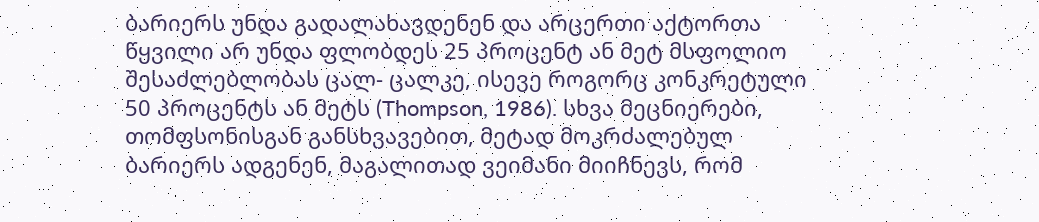ბარიერს უნდა გადალახავდენენ და არცერთი აქტორთა წყვილი არ უნდა ფლობდეს 25 პროცენტ ან მეტ მსფოლიო შესაძლებლობას ცალ- ცალკე, ისევე როგორც კონკრეტული 50 პროცენტს ან მეტს (Thompson, 1986). სხვა მეცნიერები, თომფსონისგან განსხვავებით, მეტად მოკრძალებულ ბარიერს ადგენენ, მაგალითად ვეიმანი მიიჩნევს, რომ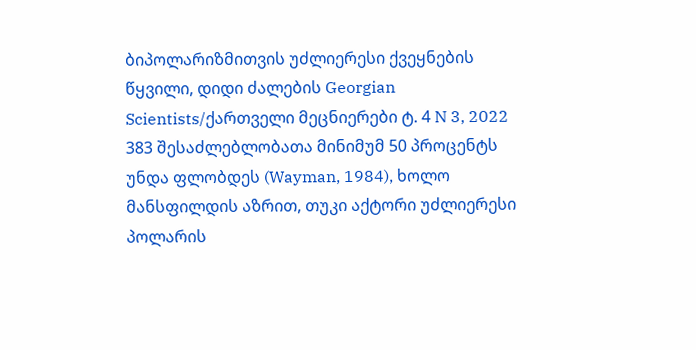ბიპოლარიზმითვის უძლიერესი ქვეყნების წყვილი, დიდი ძალების Georgian Scientists/ქართველი მეცნიერები ტ. 4 N 3, 2022 383 შესაძლებლობათა მინიმუმ 50 პროცენტს უნდა ფლობდეს (Wayman, 1984), ხოლო მანსფილდის აზრით, თუკი აქტორი უძლიერესი პოლარის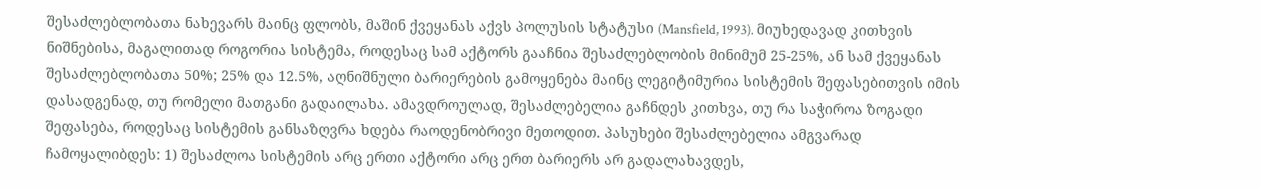შესაძლებლობათა ნახევარს მაინც ფლობს, მაშინ ქვეყანას აქვს პოლუსის სტატუსი (Mansfield, 1993). მიუხედავად კითხვის ნიშნებისა, მაგალითად როგორია სისტემა, როდესაც სამ აქტორს გააჩნია შესაძლებლობის მინიმუმ 25-25%, ან სამ ქვეყანას შესაძლებლობათა 50%; 25% და 12.5%, აღნიშნული ბარიერების გამოყენება მაინც ლეგიტიმურია სისტემის შეფასებითვის იმის დასადგენად, თუ რომელი მათგანი გადაილახა. ამავდროულად, შესაძლებელია გაჩნდეს კითხვა, თუ რა საჭიროა ზოგადი შეფასება, როდესაც სისტემის განსაზღვრა ხდება რაოდენობრივი მეთოდით. პასუხები შესაძლებელია ამგვარად ჩამოყალიბდეს: 1) შესაძლოა სისტემის არც ერთი აქტორი არც ერთ ბარიერს არ გადალახავდეს,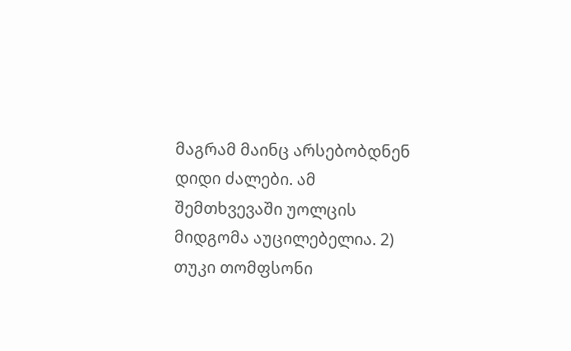მაგრამ მაინც არსებობდნენ დიდი ძალები. ამ შემთხვევაში უოლცის მიდგომა აუცილებელია. 2) თუკი თომფსონი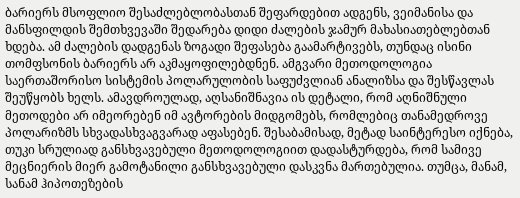ბარიერს მსოფლიო შესაძლებლობასთან შეფარდებით ადგენს, ვეიმანისა და მანსფილდის შემთხვევაში შედარება დიდი ძალების ჯამურ მახასიათებლებთან ხდება. ამ ძალების დადგენას ზოგადი შეფასება გაამარტივებს, თუნდაც ისინი თომფსონის ბარიერს არ აკმაყოფილებდნენ. ამგვარი მეთოდოლოგია საერთაშორისო სისტემის პოლარულობის საფუძვლიან ანალიზსა და შესწავლას შეუწყობს ხელს. ამავდროულად, აღსანიშნავია ის დეტალი, რომ აღნიშნული მეთოდები არ იმეორებენ იმ ავტორების მიდგომებს, რომლებიც თანამედროვე პოლარიზმს სხვადასხვაგვარად აფასებენ. შესაბამისად, მეტად საინტერესო იქნება, თუკი სრულიად განსხვავებული მეთოდოლოგიით დადასტურდება, რომ სამივე მეცნიერის მიერ გამოტანილი განსხვავებული დასკვნა მართებულია. თუმცა, მანამ, სანამ ჰიპოთეზების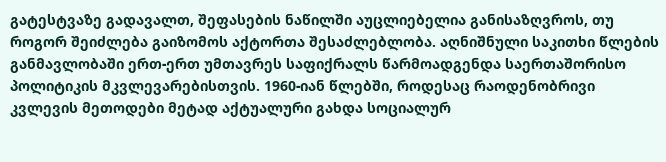გატესტვაზე გადავალთ, შეფასების ნაწილში აუცლიებელია განისაზღვროს, თუ როგორ შეიძლება გაიზომოს აქტორთა შესაძლებლობა. აღნიშნული საკითხი წლების განმავლობაში ერთ-ერთ უმთავრეს საფიქრალს წარმოადგენდა საერთაშორისო პოლიტიკის მკვლევარებისთვის. 1960-იან წლებში, როდესაც რაოდენობრივი კვლევის მეთოდები მეტად აქტუალური გახდა სოციალურ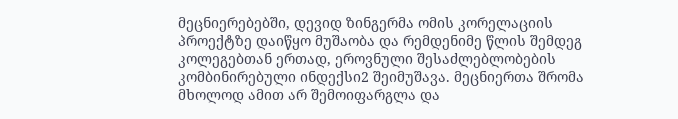მეცნიერებებში, დევიდ ზინგერმა ომის კორელაციის პროექტზე დაიწყო მუშაობა და რემდენიმე წლის შემდეგ კოლეგებთან ერთად, ეროვნული შესაძლებლობების კომბინირებული ინდექსი2 შეიმუშავა. მეცნიერთა შრომა მხოლოდ ამით არ შემოიფარგლა და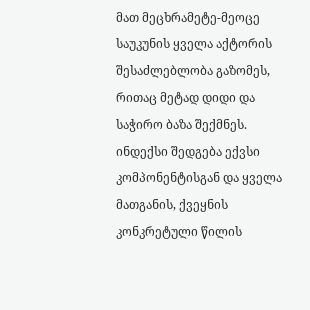მათ მეცხრამეტე-მეოცე საუკუნის ყველა აქტორის შესაძლებლობა გაზომეს, რითაც მეტად დიდი და საჭირო ბაზა შექმნეს. ინდექსი შედგება ექვსი კომპონენტისგან და ყველა მათგანის, ქვეყნის კონკრეტული წილის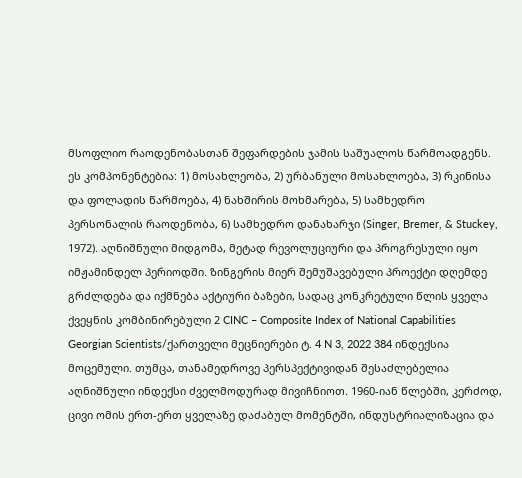მსოფლიო რაოდენობასთან შეფარდების ჯამის საშუალოს წარმოადგენს. ეს კომპონენტებია: 1) მოსახლეობა, 2) ურბანული მოსახლოება, 3) რკინისა და ფოლადის წარმოება, 4) ნახშირის მოხმარება, 5) სამხედრო პერსონალის რაოდენობა, 6) სამხედრო დანახარჯი (Singer, Bremer, & Stuckey, 1972). აღნიშნული მიდგომა, მეტად რევოლუციური და პროგრესული იყო იმჟამინდელ პერიოდში. ზინგერის მიერ შემუშავებული პროექტი დღემდე გრძლდება და იქმნება აქტიური ბაზები, სადაც კონკრეტული წლის ყველა ქვეყნის კომბინირებული 2 CINC – Composite Index of National Capabilities Georgian Scientists/ქართველი მეცნიერები ტ. 4 N 3, 2022 384 ინდექსია მოცემული. თუმცა, თანამედროვე პერსპექტივიდან შესაძლებელია აღნიშნული ინდექსი ძველმოდურად მივიჩნიოთ. 1960-იან წლებში, კერძოდ, ცივი ომის ერთ-ერთ ყველაზე დაძაბულ მომენტში, ინდუსტრიალიზაცია და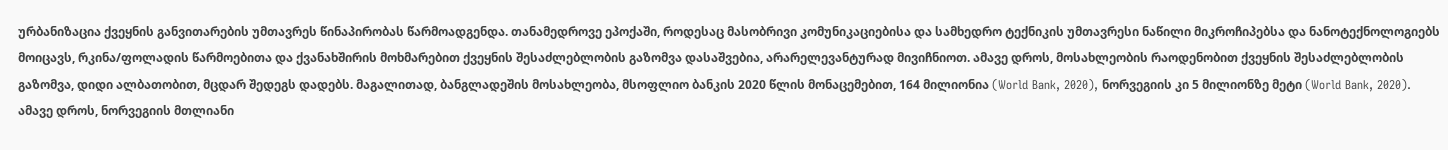ურბანიზაცია ქვეყნის განვითარების უმთავრეს წინაპირობას წარმოადგენდა. თანამედროვე ეპოქაში, როდესაც მასობრივი კომუნიკაციებისა და სამხედრო ტექნიკის უმთავრესი ნაწილი მიკროჩიპებსა და ნანოტექნოლოგიებს მოიცავს, რკინა/ფოლადის წარმოებითა და ქვანახშირის მოხმარებით ქვეყნის შესაძლებლობის გაზომვა დასაშვებია, არარელევანტურად მივიჩნიოთ. ამავე დროს, მოსახლეობის რაოდენობით ქვეყნის შესაძლებლობის გაზომვა, დიდი ალბათობით, მცდარ შედეგს დადებს. მაგალითად, ბანგლადეშის მოსახლეობა, მსოფლიო ბანკის 2020 წლის მონაცემებით, 164 მილიონია (World Bank, 2020), ნორვეგიის კი 5 მილიონზე მეტი (World Bank, 2020). ამავე დროს, ნორვეგიის მთლიანი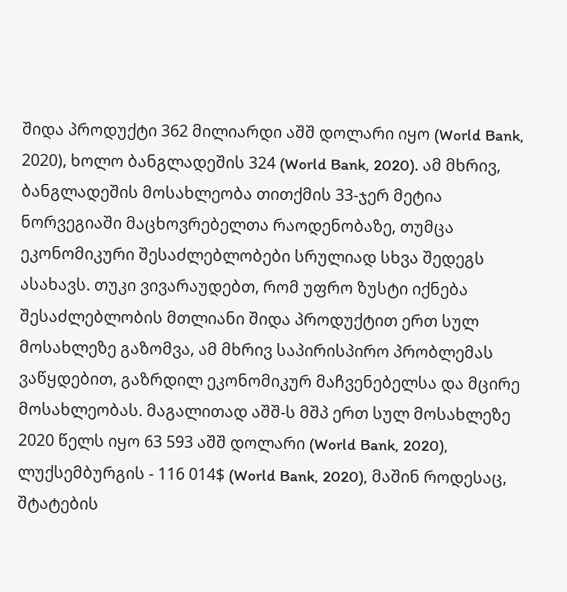შიდა პროდუქტი 362 მილიარდი აშშ დოლარი იყო (World Bank, 2020), ხოლო ბანგლადეშის 324 (World Bank, 2020). ამ მხრივ, ბანგლადეშის მოსახლეობა თითქმის 33-ჯერ მეტია ნორვეგიაში მაცხოვრებელთა რაოდენობაზე, თუმცა ეკონომიკური შესაძლებლობები სრულიად სხვა შედეგს ასახავს. თუკი ვივარაუდებთ, რომ უფრო ზუსტი იქნება შესაძლებლობის მთლიანი შიდა პროდუქტით ერთ სულ მოსახლეზე გაზომვა, ამ მხრივ საპირისპირო პრობლემას ვაწყდებით, გაზრდილ ეკონომიკურ მაჩვენებელსა და მცირე მოსახლეობას. მაგალითად აშშ-ს მშპ ერთ სულ მოსახლეზე 2020 წელს იყო 63 593 აშშ დოლარი (World Bank, 2020), ლუქსემბურგის - 116 014$ (World Bank, 2020), მაშინ როდესაც, შტატების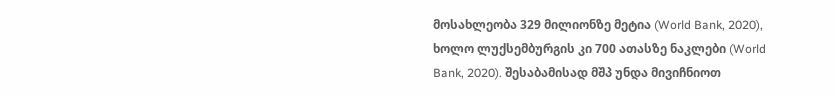მოსახლეობა 329 მილიონზე მეტია (World Bank, 2020), ხოლო ლუქსემბურგის კი 700 ათასზე ნაკლები (World Bank, 2020). შესაბამისად მშპ უნდა მივიჩნიოთ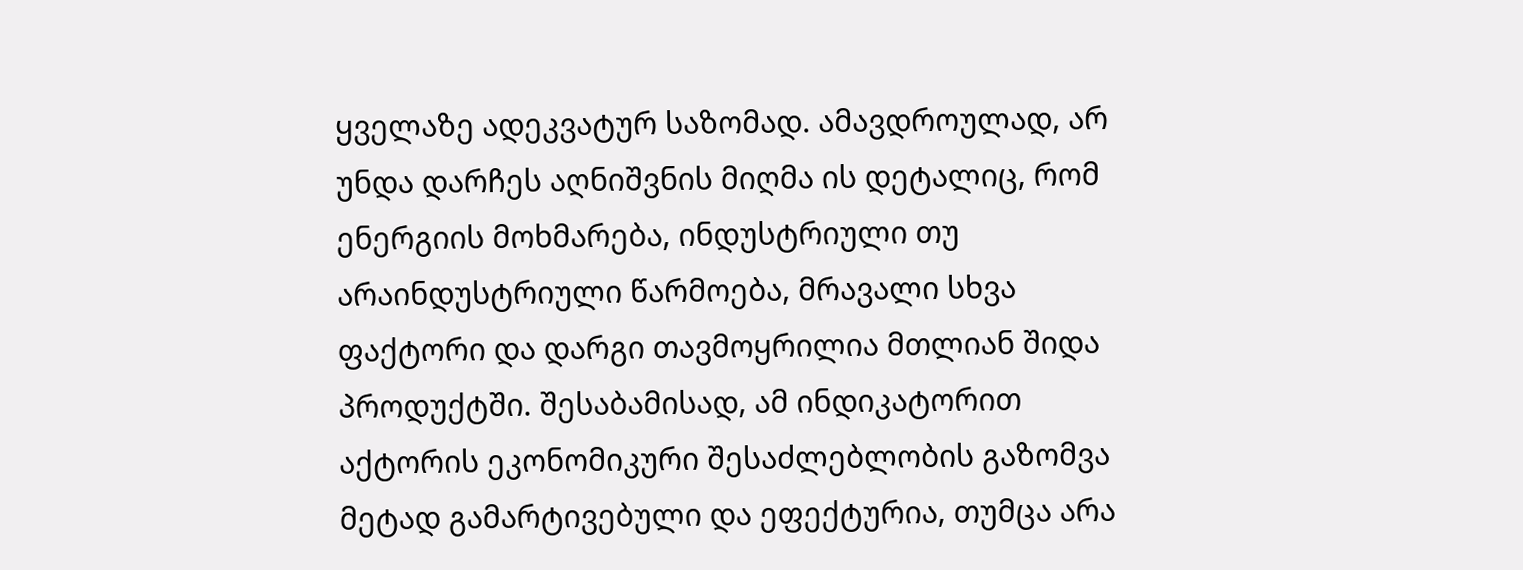ყველაზე ადეკვატურ საზომად. ამავდროულად, არ უნდა დარჩეს აღნიშვნის მიღმა ის დეტალიც, რომ ენერგიის მოხმარება, ინდუსტრიული თუ არაინდუსტრიული წარმოება, მრავალი სხვა ფაქტორი და დარგი თავმოყრილია მთლიან შიდა პროდუქტში. შესაბამისად, ამ ინდიკატორით აქტორის ეკონომიკური შესაძლებლობის გაზომვა მეტად გამარტივებული და ეფექტურია, თუმცა არა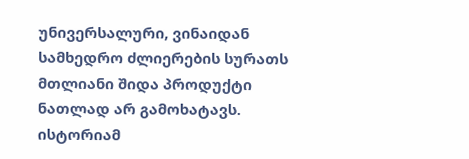უნივერსალური, ვინაიდან სამხედრო ძლიერების სურათს მთლიანი შიდა პროდუქტი ნათლად არ გამოხატავს. ისტორიამ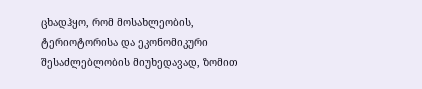ცხადჰყო, რომ მოსახლეობის, ტერიოტორისა და ეკონომიკური შესაძლებლობის მიუხედავად, ზომით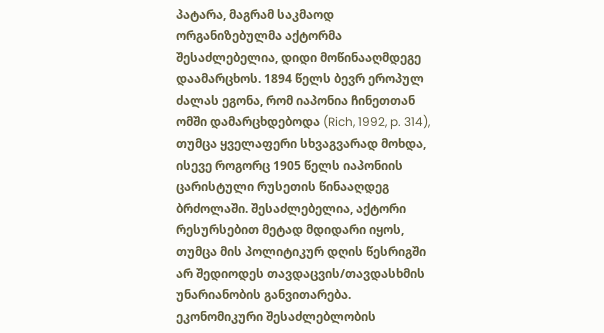პატარა, მაგრამ საკმაოდ ორგანიზებულმა აქტორმა შესაძლებელია, დიდი მოწინააღმდეგე დაამარცხოს. 1894 წელს ბევრ ეროპულ ძალას ეგონა, რომ იაპონია ჩინეთთან ომში დამარცხდებოდა (Rich, 1992, p. 314), თუმცა ყველაფერი სხვაგვარად მოხდა, ისევე როგორც 1905 წელს იაპონიის ცარისტული რუსეთის წინააღდეგ ბრძოლაში. შესაძლებელია, აქტორი რესურსებით მეტად მდიდარი იყოს, თუმცა მის პოლიტიკურ დღის წესრიგში არ შედიოდეს თავდაცვის/თავდასხმის უნარიანობის განვითარება. ეკონომიკური შესაძლებლობის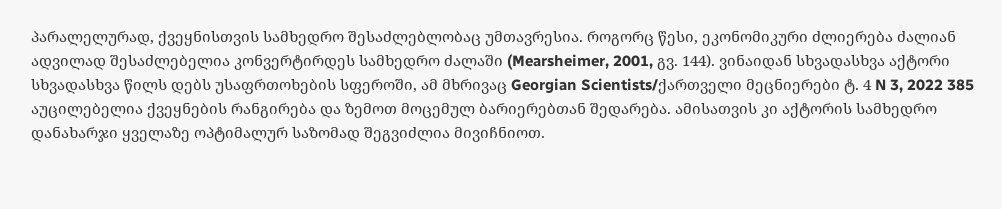პარალელურად, ქვეყნისთვის სამხედრო შესაძლებლობაც უმთავრესია. როგორც წესი, ეკონომიკური ძლიერება ძალიან ადვილად შესაძლებელია კონვერტირდეს სამხედრო ძალაში (Mearsheimer, 2001, გვ. 144). ვინაიდან სხვადასხვა აქტორი სხვადასხვა წილს დებს უსაფრთოხების სფეროში, ამ მხრივაც Georgian Scientists/ქართველი მეცნიერები ტ. 4 N 3, 2022 385 აუცილებელია ქვეყნების რანგირება და ზემოთ მოცემულ ბარიერებთან შედარება. ამისათვის კი აქტორის სამხედრო დანახარჯი ყველაზე ოპტიმალურ საზომად შეგვიძლია მივიჩნიოთ.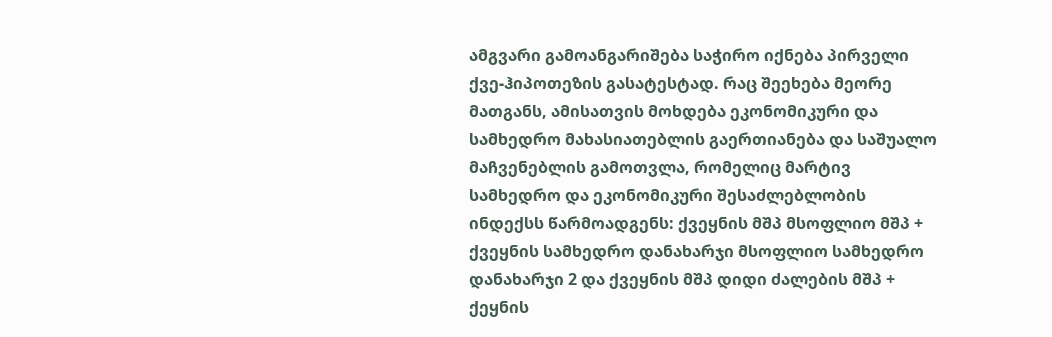ამგვარი გამოანგარიშება საჭირო იქნება პირველი ქვე-ჰიპოთეზის გასატესტად. რაც შეეხება მეორე მათგანს, ამისათვის მოხდება ეკონომიკური და სამხედრო მახასიათებლის გაერთიანება და საშუალო მაჩვენებლის გამოთვლა, რომელიც მარტივ სამხედრო და ეკონომიკური შესაძლებლობის ინდექსს წარმოადგენს: ქვეყნის მშპ მსოფლიო მშპ + ქვეყნის სამხედრო დანახარჯი მსოფლიო სამხედრო დანახარჯი 2 და ქვეყნის მშპ დიდი ძალების მშპ + ქეყნის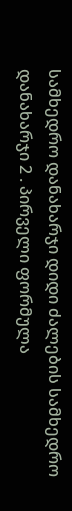სამხედრო დანახარჯი დიდი ძალების სამხედრო დანახარჯი 2 . პირველი ფორმულა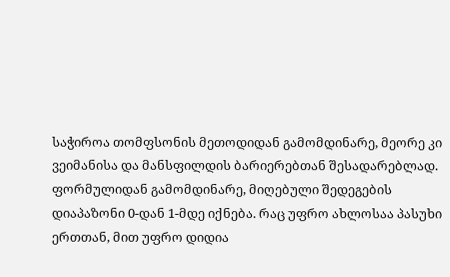საჭიროა თომფსონის მეთოდიდან გამომდინარე, მეორე კი ვეიმანისა და მანსფილდის ბარიერებთან შესადარებლად. ფორმულიდან გამომდინარე, მიღებული შედეგების დიაპაზონი 0-დან 1-მდე იქნება. რაც უფრო ახლოსაა პასუხი ერთთან, მით უფრო დიდია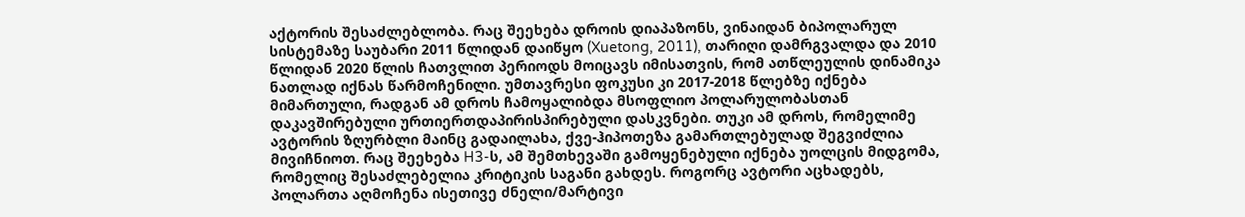აქტორის შესაძლებლობა. რაც შეეხება დროის დიაპაზონს, ვინაიდან ბიპოლარულ სისტემაზე საუბარი 2011 წლიდან დაიწყო (Xuetong, 2011), თარიღი დამრგვალდა და 2010 წლიდან 2020 წლის ჩათვლით პერიოდს მოიცავს იმისათვის, რომ ათწლეულის დინამიკა ნათლად იქნას წარმოჩენილი. უმთავრესი ფოკუსი კი 2017-2018 წლებზე იქნება მიმართული, რადგან ამ დროს ჩამოყალიბდა მსოფლიო პოლარულობასთან დაკავშირებული ურთიერთდაპირისპირებული დასკვნები. თუკი ამ დროს, რომელიმე ავტორის ზღურბლი მაინც გადაილახა, ქვე-ჰიპოთეზა გამართლებულად შეგვიძლია მივიჩნიოთ. რაც შეეხება H3-ს, ამ შემთხევაში გამოყენებული იქნება უოლცის მიდგომა, რომელიც შესაძლებელია კრიტიკის საგანი გახდეს. როგორც ავტორი აცხადებს, პოლართა აღმოჩენა ისეთივე ძნელი/მარტივი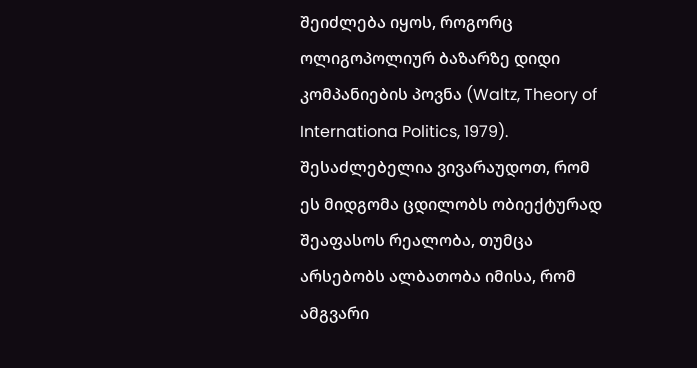შეიძლება იყოს, როგორც ოლიგოპოლიურ ბაზარზე დიდი კომპანიების პოვნა (Waltz, Theory of Internationa Politics, 1979). შესაძლებელია ვივარაუდოთ, რომ ეს მიდგომა ცდილობს ობიექტურად შეაფასოს რეალობა, თუმცა არსებობს ალბათობა იმისა, რომ ამგვარი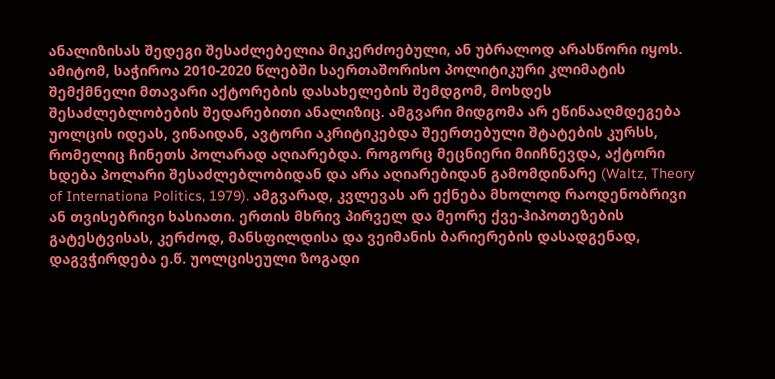ანალიზისას შედეგი შესაძლებელია მიკერძოებული, ან უბრალოდ არასწორი იყოს. ამიტომ, საჭიროა 2010-2020 წლებში საერთაშორისო პოლიტიკური კლიმატის შემქმნელი მთავარი აქტორების დასახელების შემდგომ, მოხდეს შესაძლებლობების შედარებითი ანალიზიც. ამგვარი მიდგომა არ ეწინააღმდეგება უოლცის იდეას, ვინაიდან, ავტორი აკრიტიკებდა შეერთებული შტატების კურსს, რომელიც ჩინეთს პოლარად აღიარებდა. როგორც მეცნიერი მიიჩნევდა, აქტორი ხდება პოლარი შესაძლებლობიდან და არა აღიარებიდან გამომდინარე (Waltz, Theory of Internationa Politics, 1979). ამგვარად, კვლევას არ ექნება მხოლოდ რაოდენობრივი ან თვისებრივი ხასიათი. ერთის მხრივ პირველ და მეორე ქვე-ჰიპოთეზების გატესტვისას, კერძოდ, მანსფილდისა და ვეიმანის ბარიერების დასადგენად, დაგვჭირდება ე.წ. უოლცისეული ზოგადი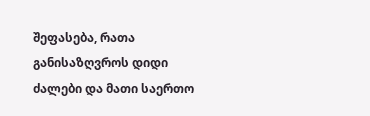შეფასება, რათა განისაზღვროს დიდი ძალები და მათი საერთო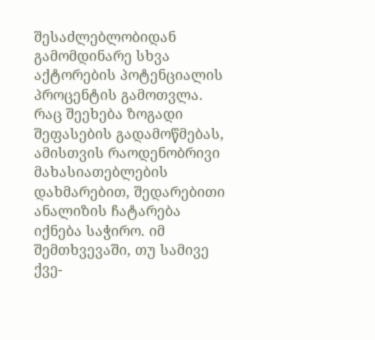შესაძლებლობიდან გამომდინარე სხვა აქტორების პოტენციალის პროცენტის გამოთვლა. რაც შეეხება ზოგადი შეფასების გადამოწმებას, ამისთვის რაოდენობრივი მახასიათებლების დახმარებით, შედარებითი ანალიზის ჩატარება იქნება საჭირო. იმ შემთხვევაში, თუ სამივე ქვე-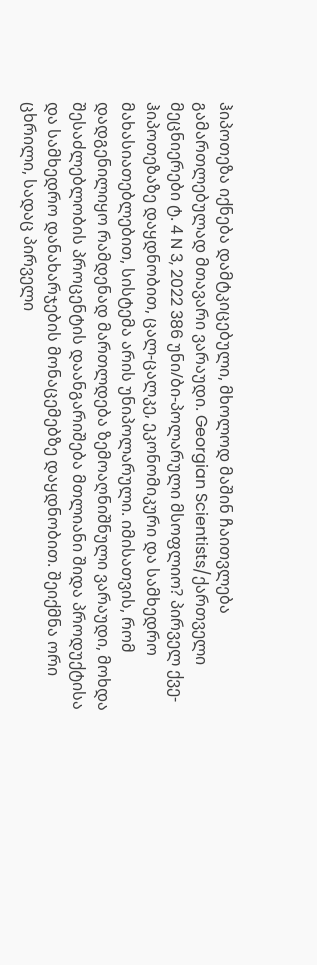ჰიპოთეზა იქნება დამტკიცებული, მხოლოდ მაშინ ჩაითვლება გამართლებულად მთავარი ვარაუდი. Georgian Scientists/ქართველი მეცნიერები ტ. 4 N 3, 2022 386 უნი/ბი-პოლარული მსოფლიო? პირველ ქვე-ჰიპოთეზაზე დაყდნობით, ცალ-ცალკე, ეკონომიკური და სამხედრო მახასიათებლებით, სისტემა არის უნიპოლარული. იმისათვის, რომ დადგენილიყო რამდენად მართლდება ზემოაღნიშნული ვარაუდი, მოხდა შესაძლებლობის პროცენტის დაანგარიშება მთლიანი შიდა პროდუქტისა და სამხედრო დანახარჯების მონაცემებზე დაყდნობით. შეიქმნა ორი ცხრილი, სადაც პირველი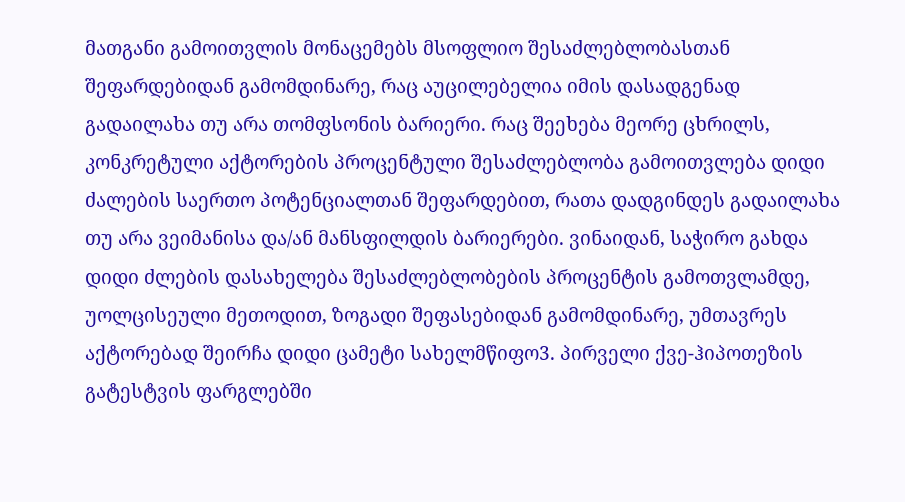მათგანი გამოითვლის მონაცემებს მსოფლიო შესაძლებლობასთან შეფარდებიდან გამომდინარე, რაც აუცილებელია იმის დასადგენად გადაილახა თუ არა თომფსონის ბარიერი. რაც შეეხება მეორე ცხრილს, კონკრეტული აქტორების პროცენტული შესაძლებლობა გამოითვლება დიდი ძალების საერთო პოტენციალთან შეფარდებით, რათა დადგინდეს გადაილახა თუ არა ვეიმანისა და/ან მანსფილდის ბარიერები. ვინაიდან, საჭირო გახდა დიდი ძლების დასახელება შესაძლებლობების პროცენტის გამოთვლამდე, უოლცისეული მეთოდით, ზოგადი შეფასებიდან გამომდინარე, უმთავრეს აქტორებად შეირჩა დიდი ცამეტი სახელმწიფო3. პირველი ქვე-ჰიპოთეზის გატესტვის ფარგლებში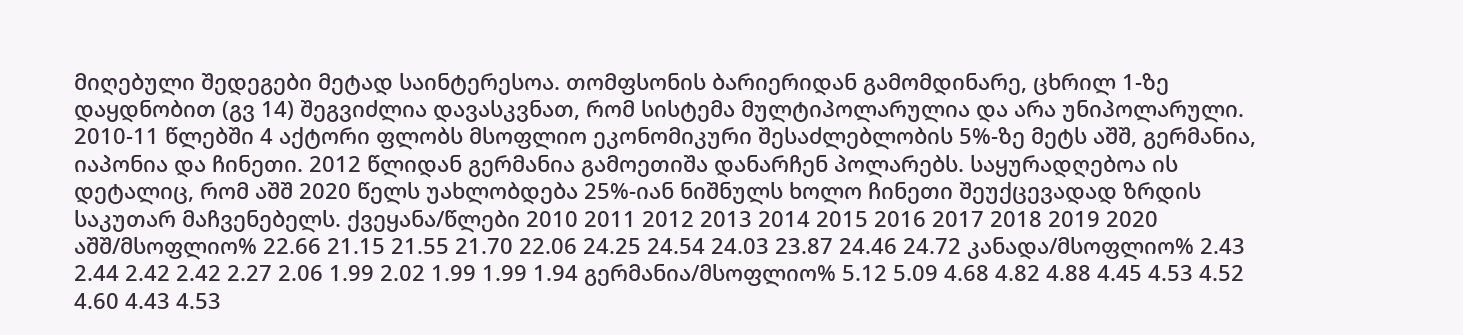მიღებული შედეგები მეტად საინტერესოა. თომფსონის ბარიერიდან გამომდინარე, ცხრილ 1-ზე დაყდნობით (გვ 14) შეგვიძლია დავასკვნათ, რომ სისტემა მულტიპოლარულია და არა უნიპოლარული. 2010-11 წლებში 4 აქტორი ფლობს მსოფლიო ეკონომიკური შესაძლებლობის 5%-ზე მეტს აშშ, გერმანია, იაპონია და ჩინეთი. 2012 წლიდან გერმანია გამოეთიშა დანარჩენ პოლარებს. საყურადღებოა ის დეტალიც, რომ აშშ 2020 წელს უახლობდება 25%-იან ნიშნულს ხოლო ჩინეთი შეუქცევადად ზრდის საკუთარ მაჩვენებელს. ქვეყანა/წლები 2010 2011 2012 2013 2014 2015 2016 2017 2018 2019 2020 აშშ/მსოფლიო% 22.66 21.15 21.55 21.70 22.06 24.25 24.54 24.03 23.87 24.46 24.72 კანადა/მსოფლიო% 2.43 2.44 2.42 2.42 2.27 2.06 1.99 2.02 1.99 1.99 1.94 გერმანია/მსოფლიო% 5.12 5.09 4.68 4.82 4.88 4.45 4.53 4.52 4.60 4.43 4.53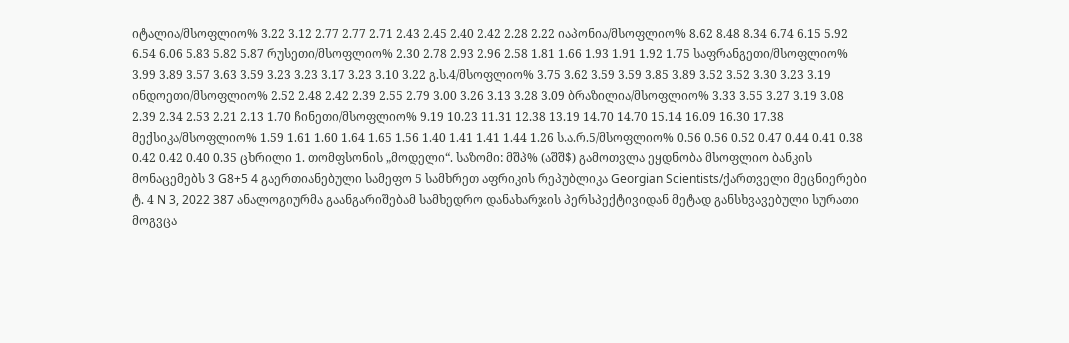იტალია/მსოფლიო% 3.22 3.12 2.77 2.77 2.71 2.43 2.45 2.40 2.42 2.28 2.22 იაპონია/მსოფლიო% 8.62 8.48 8.34 6.74 6.15 5.92 6.54 6.06 5.83 5.82 5.87 რუსეთი/მსოფლიო% 2.30 2.78 2.93 2.96 2.58 1.81 1.66 1.93 1.91 1.92 1.75 საფრანგეთი/მსოფლიო% 3.99 3.89 3.57 3.63 3.59 3.23 3.23 3.17 3.23 3.10 3.22 გ.ს.4/მსოფლიო% 3.75 3.62 3.59 3.59 3.85 3.89 3.52 3.52 3.30 3.23 3.19 ინდოეთი/მსოფლიო% 2.52 2.48 2.42 2.39 2.55 2.79 3.00 3.26 3.13 3.28 3.09 ბრაზილია/მსოფლიო% 3.33 3.55 3.27 3.19 3.08 2.39 2.34 2.53 2.21 2.13 1.70 ჩინეთი/მსოფლიო% 9.19 10.23 11.31 12.38 13.19 14.70 14.70 15.14 16.09 16.30 17.38 მექსიკა/მსოფლიო% 1.59 1.61 1.60 1.64 1.65 1.56 1.40 1.41 1.41 1.44 1.26 ს.ა.რ.5/მსოფლიო% 0.56 0.56 0.52 0.47 0.44 0.41 0.38 0.42 0.42 0.40 0.35 ცხრილი 1. თომფსონის „მოდელი“. საზომი: მშპ% (აშშ$) გამოთვლა ეყდნობა მსოფლიო ბანკის მონაცემებს 3 G8+5 4 გაერთიანებული სამეფო 5 სამხრეთ აფრიკის რეპუბლიკა Georgian Scientists/ქართველი მეცნიერები ტ. 4 N 3, 2022 387 ანალოგიურმა გაანგარიშებამ სამხედრო დანახარჯის პერსპექტივიდან მეტად განსხვავებული სურათი მოგვცა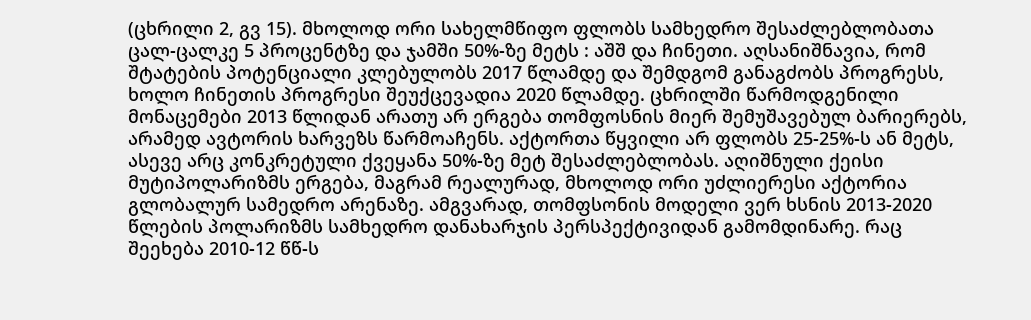(ცხრილი 2, გვ 15). მხოლოდ ორი სახელმწიფო ფლობს სამხედრო შესაძლებლობათა ცალ-ცალკე 5 პროცენტზე და ჯამში 50%-ზე მეტს : აშშ და ჩინეთი. აღსანიშნავია, რომ შტატების პოტენციალი კლებულობს 2017 წლამდე და შემდგომ განაგძობს პროგრესს, ხოლო ჩინეთის პროგრესი შეუქცევადია 2020 წლამდე. ცხრილში წარმოდგენილი მონაცემები 2013 წლიდან არათუ არ ერგება თომფოსნის მიერ შემუშავებულ ბარიერებს, არამედ ავტორის ხარვეზს წარმოაჩენს. აქტორთა წყვილი არ ფლობს 25-25%-ს ან მეტს, ასევე არც კონკრეტული ქვეყანა 50%-ზე მეტ შესაძლებლობას. აღიშნული ქეისი მუტიპოლარიზმს ერგება, მაგრამ რეალურად, მხოლოდ ორი უძლიერესი აქტორია გლობალურ სამედრო არენაზე. ამგვარად, თომფსონის მოდელი ვერ ხსნის 2013-2020 წლების პოლარიზმს სამხედრო დანახარჯის პერსპექტივიდან გამომდინარე. რაც შეეხება 2010-12 წწ-ს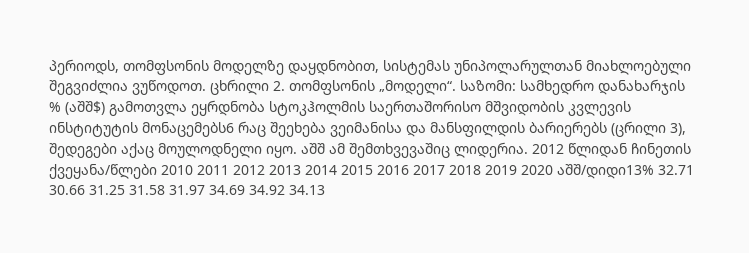პერიოდს, თომფსონის მოდელზე დაყდნობით, სისტემას უნიპოლარულთან მიახლოებული შეგვიძლია ვუწოდოთ. ცხრილი 2. თომფსონის „მოდელი“. საზომი: სამხედრო დანახარჯის % (აშშ$) გამოთვლა ეყრდნობა სტოკჰოლმის საერთაშორისო მშვიდობის კვლევის ინსტიტუტის მონაცემებს6 რაც შეეხება ვეიმანისა და მანსფილდის ბარიერებს (ცრილი 3), შედეგები აქაც მოულოდნელი იყო. აშშ ამ შემთხვევაშიც ლიდერია. 2012 წლიდან ჩინეთის ქვეყანა/წლები 2010 2011 2012 2013 2014 2015 2016 2017 2018 2019 2020 აშშ/დიდი13% 32.71 30.66 31.25 31.58 31.97 34.69 34.92 34.13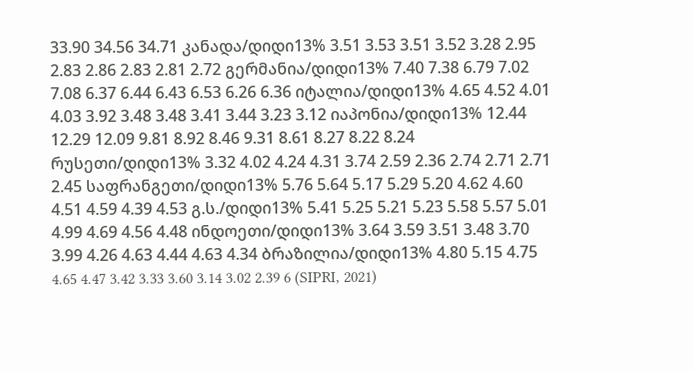33.90 34.56 34.71 კანადა/დიდი13% 3.51 3.53 3.51 3.52 3.28 2.95 2.83 2.86 2.83 2.81 2.72 გერმანია/დიდი13% 7.40 7.38 6.79 7.02 7.08 6.37 6.44 6.43 6.53 6.26 6.36 იტალია/დიდი13% 4.65 4.52 4.01 4.03 3.92 3.48 3.48 3.41 3.44 3.23 3.12 იაპონია/დიდი13% 12.44 12.29 12.09 9.81 8.92 8.46 9.31 8.61 8.27 8.22 8.24 რუსეთი/დიდი13% 3.32 4.02 4.24 4.31 3.74 2.59 2.36 2.74 2.71 2.71 2.45 საფრანგეთი/დიდი13% 5.76 5.64 5.17 5.29 5.20 4.62 4.60 4.51 4.59 4.39 4.53 გ.ს./დიდი13% 5.41 5.25 5.21 5.23 5.58 5.57 5.01 4.99 4.69 4.56 4.48 ინდოეთი/დიდი13% 3.64 3.59 3.51 3.48 3.70 3.99 4.26 4.63 4.44 4.63 4.34 ბრაზილია/დიდი13% 4.80 5.15 4.75 4.65 4.47 3.42 3.33 3.60 3.14 3.02 2.39 6 (SIPRI, 2021)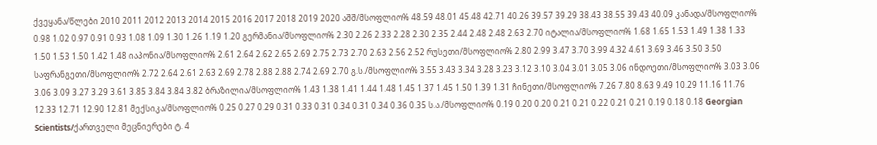ქვეყანა/წლები 2010 2011 2012 2013 2014 2015 2016 2017 2018 2019 2020 აშშ/მსოფლიო% 48.59 48.01 45.48 42.71 40.26 39.57 39.29 38.43 38.55 39.43 40.09 კანადა/მსოფლიო% 0.98 1.02 0.97 0.91 0.93 1.08 1.09 1.30 1.26 1.19 1.20 გერმანია/მსოფლიო% 2.30 2.26 2.33 2.28 2.30 2.35 2.44 2.48 2.48 2.63 2.70 იტალია/მსოფლიო% 1.68 1.65 1.53 1.49 1.38 1.33 1.50 1.53 1.50 1.42 1.48 იაპონია/მსოფლიო% 2.61 2.64 2.62 2.65 2.69 2.75 2.73 2.70 2.63 2.56 2.52 რუსეთი/მსოფლიო% 2.80 2.99 3.47 3.70 3.99 4.32 4.61 3.69 3.46 3.50 3.50 საფრანგეთი/მსოფლიო% 2.72 2.64 2.61 2.63 2.69 2.78 2.88 2.88 2.74 2.69 2.70 გ.ს./მსოფლიო% 3.55 3.43 3.34 3.28 3.23 3.12 3.10 3.04 3.01 3.05 3.06 ინდოეთი/მსოფლიო% 3.03 3.06 3.06 3.09 3.27 3.29 3.61 3.85 3.84 3.84 3.82 ბრაზილია/მსოფლიო% 1.43 1.38 1.41 1.44 1.48 1.45 1.37 1.45 1.50 1.39 1.31 ჩინეთი/მსოფლიო% 7.26 7.80 8.63 9.49 10.29 11.16 11.76 12.33 12.71 12.90 12.81 მექსიკა/მსოფლიო% 0.25 0.27 0.29 0.31 0.33 0.31 0.34 0.31 0.34 0.36 0.35 ს.ა./მსოფლიო% 0.19 0.20 0.20 0.21 0.21 0.22 0.21 0.21 0.19 0.18 0.18 Georgian Scientists/ქართველი მეცნიერები ტ. 4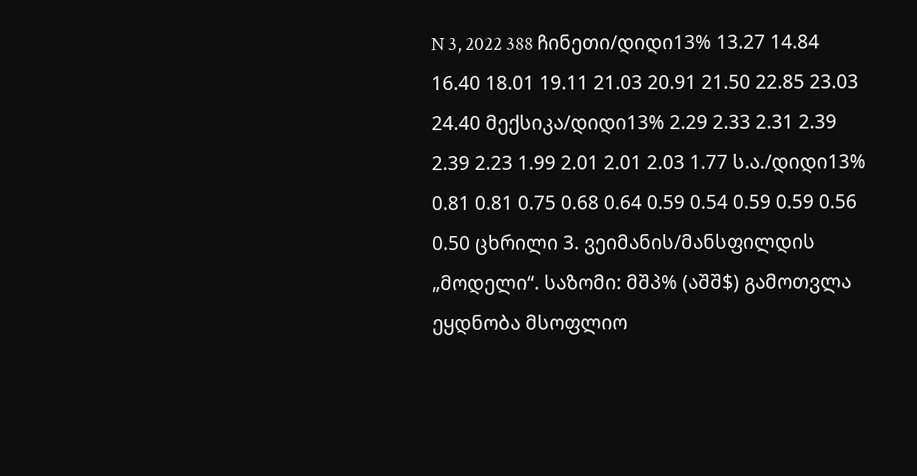N 3, 2022 388 ჩინეთი/დიდი13% 13.27 14.84 16.40 18.01 19.11 21.03 20.91 21.50 22.85 23.03 24.40 მექსიკა/დიდი13% 2.29 2.33 2.31 2.39 2.39 2.23 1.99 2.01 2.01 2.03 1.77 ს.ა./დიდი13% 0.81 0.81 0.75 0.68 0.64 0.59 0.54 0.59 0.59 0.56 0.50 ცხრილი 3. ვეიმანის/მანსფილდის „მოდელი“. საზომი: მშპ% (აშშ$) გამოთვლა ეყდნობა მსოფლიო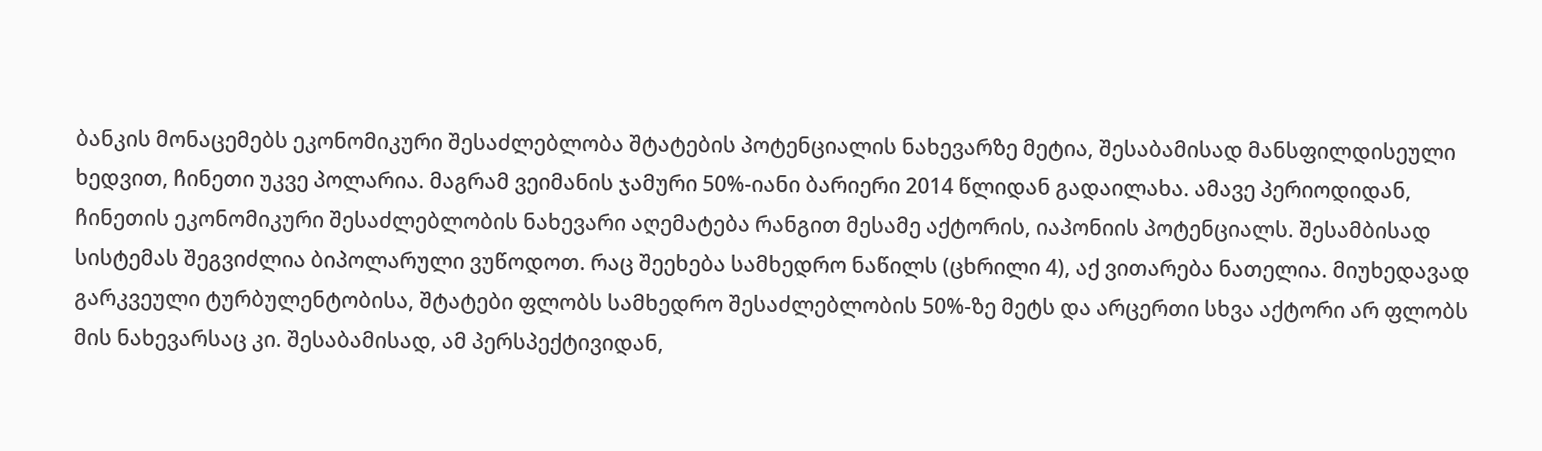ბანკის მონაცემებს ეკონომიკური შესაძლებლობა შტატების პოტენციალის ნახევარზე მეტია, შესაბამისად მანსფილდისეული ხედვით, ჩინეთი უკვე პოლარია. მაგრამ ვეიმანის ჯამური 50%-იანი ბარიერი 2014 წლიდან გადაილახა. ამავე პერიოდიდან, ჩინეთის ეკონომიკური შესაძლებლობის ნახევარი აღემატება რანგით მესამე აქტორის, იაპონიის პოტენციალს. შესამბისად სისტემას შეგვიძლია ბიპოლარული ვუწოდოთ. რაც შეეხება სამხედრო ნაწილს (ცხრილი 4), აქ ვითარება ნათელია. მიუხედავად გარკვეული ტურბულენტობისა, შტატები ფლობს სამხედრო შესაძლებლობის 50%-ზე მეტს და არცერთი სხვა აქტორი არ ფლობს მის ნახევარსაც კი. შესაბამისად, ამ პერსპექტივიდან,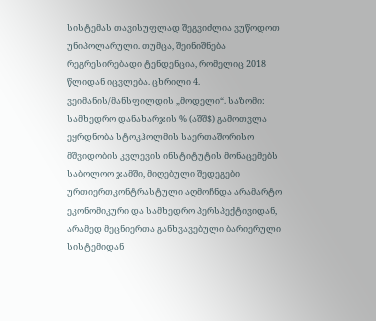სისტემას თავისუფლად შეგვიძლია ვუწოდოთ უნიპოლარული. თუმცა, შეინიშნება რეგრესირებადი ტენდენცია, რომელიც 2018 წლიდან იცვლება. ცხრილი 4. ვეიმანის/მანსფილდის „მოდელი“. საზომი: სამხედრო დანახარჯის % (აშშ$) გამოთვლა ეყრდნობა სტოკჰოლმის საერთაშორისო მშვიდობის კვლევის ინსტიტუტის მონაცემებს საბოლოო ჯამში, მიღებული შედეგები ურთიერთკონტრასტული აღმოჩნდა არამარტო ეკონომიკური და სამხედრო პერსპექტივიდან, არამედ მეცნიერთა განხვავებული ბარიერული სისტემიდან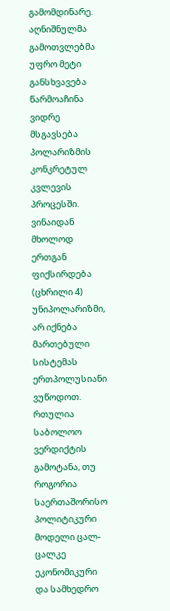გამომდინარე. აღნიშნულმა გამოთვლებმა უფრო მეტი განსხვავება წარმოაჩინა ვიდრე მსგავსება პოლარიზმის კონკრეტულ კვლევის პროცესში. ვინაიდან მხოლოდ ერთგან ფიქსირდება (ცხრილი 4) უნიპოლარიზმი, არ იქნება მართებული სისტემას ერთპოლუსიანი ვუწოდოთ. რთულია საბოლოო ვერდიქტის გამოტანა, თუ როგორია საერთაშორისო პოლიტიკური მოდელი ცალ-ცალკე ეკონომიკური და სამხედრო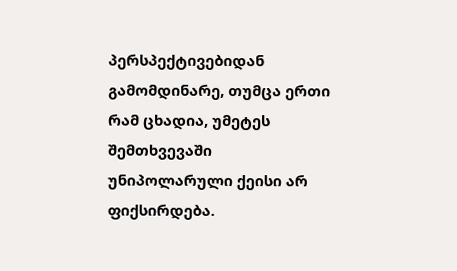პერსპექტივებიდან გამომდინარე, თუმცა ერთი რამ ცხადია, უმეტეს შემთხვევაში უნიპოლარული ქეისი არ ფიქსირდება.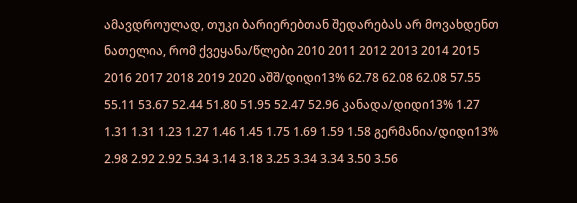ამავდროულად, თუკი ბარიერებთან შედარებას არ მოვახდენთ ნათელია, რომ ქვეყანა/წლები 2010 2011 2012 2013 2014 2015 2016 2017 2018 2019 2020 აშშ/დიდი13% 62.78 62.08 62.08 57.55 55.11 53.67 52.44 51.80 51.95 52.47 52.96 კანადა/დიდი13% 1.27 1.31 1.31 1.23 1.27 1.46 1.45 1.75 1.69 1.59 1.58 გერმანია/დიდი13% 2.98 2.92 2.92 5.34 3.14 3.18 3.25 3.34 3.34 3.50 3.56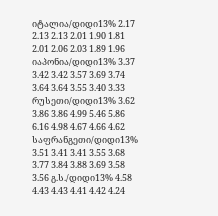იტალია/დიდი13% 2.17 2.13 2.13 2.01 1.90 1.81 2.01 2.06 2.03 1.89 1.96 იაპონია/დიდი13% 3.37 3.42 3.42 3.57 3.69 3.74 3.64 3.64 3.55 3.40 3.33 რუსეთი/დიდი13% 3.62 3.86 3.86 4.99 5.46 5.86 6.16 4.98 4.67 4.66 4.62 საფრანგეთი/დიდი13% 3.51 3.41 3.41 3.55 3.68 3.77 3.84 3.88 3.69 3.58 3.56 გ.ს./დიდი13% 4.58 4.43 4.43 4.41 4.42 4.24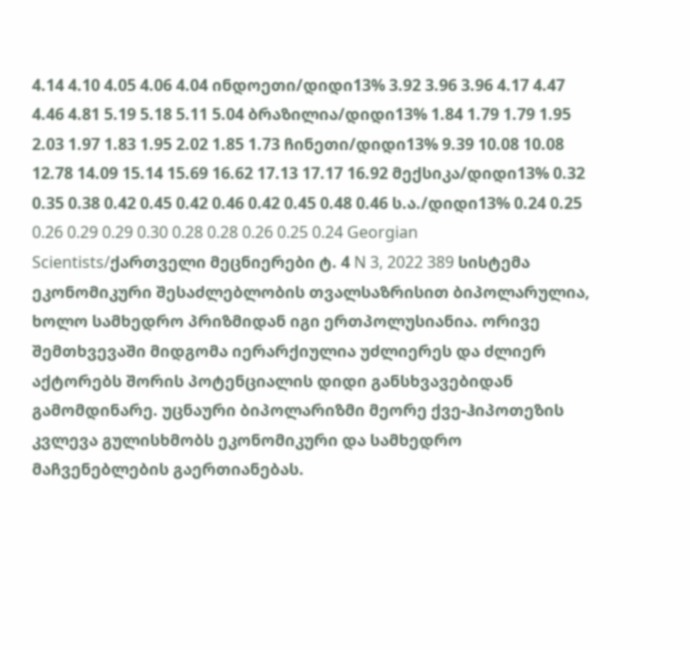4.14 4.10 4.05 4.06 4.04 ინდოეთი/დიდი13% 3.92 3.96 3.96 4.17 4.47 4.46 4.81 5.19 5.18 5.11 5.04 ბრაზილია/დიდი13% 1.84 1.79 1.79 1.95 2.03 1.97 1.83 1.95 2.02 1.85 1.73 ჩინეთი/დიდი13% 9.39 10.08 10.08 12.78 14.09 15.14 15.69 16.62 17.13 17.17 16.92 მექსიკა/დიდი13% 0.32 0.35 0.38 0.42 0.45 0.42 0.46 0.42 0.45 0.48 0.46 ს.ა./დიდი13% 0.24 0.25 0.26 0.29 0.29 0.30 0.28 0.28 0.26 0.25 0.24 Georgian Scientists/ქართველი მეცნიერები ტ. 4 N 3, 2022 389 სისტემა ეკონომიკური შესაძლებლობის თვალსაზრისით ბიპოლარულია, ხოლო სამხედრო პრიზმიდან იგი ერთპოლუსიანია. ორივე შემთხვევაში მიდგომა იერარქიულია უძლიერეს და ძლიერ აქტორებს შორის პოტენციალის დიდი განსხვავებიდან გამომდინარე. უცნაური ბიპოლარიზმი მეორე ქვე-ჰიპოთეზის კვლევა გულისხმობს ეკონომიკური და სამხედრო მაჩვენებლების გაერთიანებას.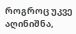როგროც უკვე აღინიშნა,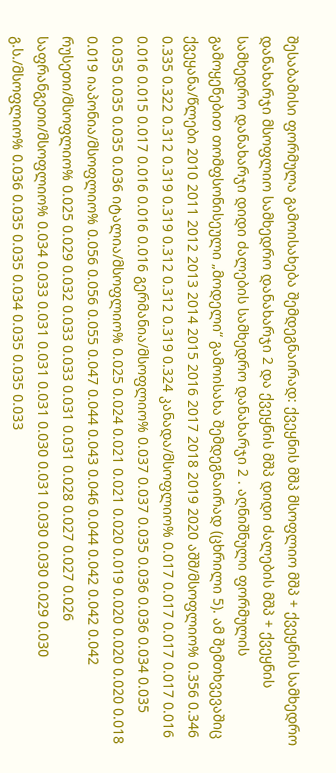შესაბამისი ფორმულა გამოისახება შემდეგნაირად: ქვეყნის მშპ მსოფლიო მშპ + ქვეყნის სამხედრო დანახარჯი მსოფლიო სამხედრო დანახარჯი 2 და ქვეყნის მშპ დიდი ძალების მშპ + ქვეყნის სამხედრო დანახარჯი დიდი ძალების სამხედრო დანახარჯი 2 . აღნიშნული ფორმულის გამოყენებით თომფსონისეული „მოდელი“ გამოისახა შემდეგნაირად (ცხრილი 5). ამ შემთხვევაშიც ქვეყანა/წლები 2010 2011 2012 2013 2014 2015 2016 2017 2018 2019 2020 აშშ/მსოფლიო% 0.356 0.346 0.335 0.322 0.312 0.319 0.319 0.312 0.312 0.319 0.324 კანადა/მსოფლიო% 0.017 0.017 0.017 0.017 0.016 0.016 0.015 0.017 0.016 0.016 0.016 გერმანია/მსოფლიო% 0.037 0.037 0.035 0.036 0.036 0.034 0.035 0.035 0.035 0.035 0.036 იტალია/მსოფლიო% 0.025 0.024 0.021 0.021 0.020 0.019 0.020 0.020 0.020 0.018 0.019 იაპონია/მსოფლიო% 0.056 0.056 0.055 0.047 0.044 0.043 0.046 0.044 0.042 0.042 0.042 რუსეთი/მსოფლიო% 0.025 0.029 0.032 0.033 0.033 0.031 0.031 0.028 0.027 0.027 0.026 საფრანგეთი/მსოფლიო% 0.034 0.033 0.031 0.031 0.031 0.030 0.031 0.030 0.030 0.029 0.030 გ.ს./მსოფლიო% 0.036 0.035 0.035 0.034 0.035 0.035 0.033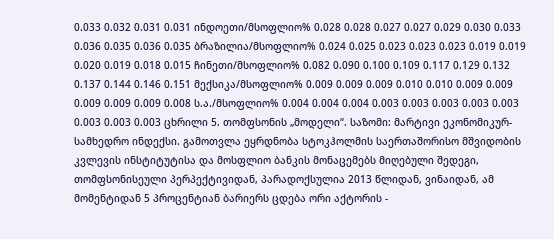0.033 0.032 0.031 0.031 ინდოეთი/მსოფლიო% 0.028 0.028 0.027 0.027 0.029 0.030 0.033 0.036 0.035 0.036 0.035 ბრაზილია/მსოფლიო% 0.024 0.025 0.023 0.023 0.023 0.019 0.019 0.020 0.019 0.018 0.015 ჩინეთი/მსოფლიო% 0.082 0.090 0.100 0.109 0.117 0.129 0.132 0.137 0.144 0.146 0.151 მექსიკა/მსოფლიო% 0.009 0.009 0.009 0.010 0.010 0.009 0.009 0.009 0.009 0.009 0.008 ს.ა./მსოფლიო% 0.004 0.004 0.004 0.003 0.003 0.003 0.003 0.003 0.003 0.003 0.003 ცხრილი 5. თომფსონის „მოდელი“. საზომი: მარტივი ეკონომიკურ-სამხედრო ინდექსი. გამოთვლა ეყრდნობა სტოკჰოლმის საერთაშორისო მშვიდობის კვლევის ინსტიტუტისა და მოსფლიო ბანკის მონაცემებს მიღებული შედეგი, თომფსონისეული პერპექტივიდან, პარადოქსულია 2013 წლიდან, ვინაიდან, ამ მომენტიდან 5 პროცენტიან ბარიერს ცდება ორი აქტორის -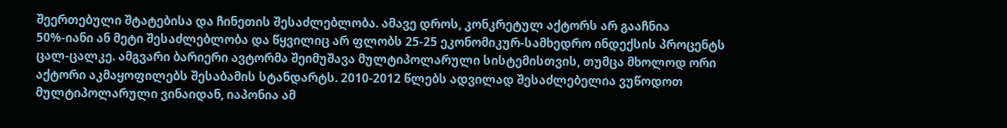შეერთებული შტატებისა და ჩინეთის შესაძლებლობა. ამავე დროს, კონკრეტულ აქტორს არ გააჩნია 50%-იანი ან მეტი შესაძლებლობა და წყვილიც არ ფლობს 25-25 ეკონომიკურ-სამხედრო ინდექსის პროცენტს ცალ-ცალკე. ამგვარი ბარიერი ავტორმა შეიმუშავა მულტიპოლარული სისტემისთვის, თუმცა მხოლოდ ორი აქტორი აკმაყოფილებს შესაბამის სტანდარტს. 2010-2012 წლებს ადვილად შესაძლებელია ვუწოდოთ მულტიპოლარული ვინაიდან, იაპონია ამ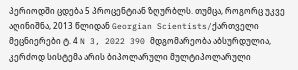პერიოდში ცდება 5 პროცენტიან ზღურბლს. თუმცა, როგორც უკვე აღინიშნა, 2013 წლიდან Georgian Scientists/ქართველი მეცნიერები ტ. 4 N 3, 2022 390 მდგომარეობა აბსურდულია, კერძოდ სისტემა არის ბიპოლარული მულტიპოლარული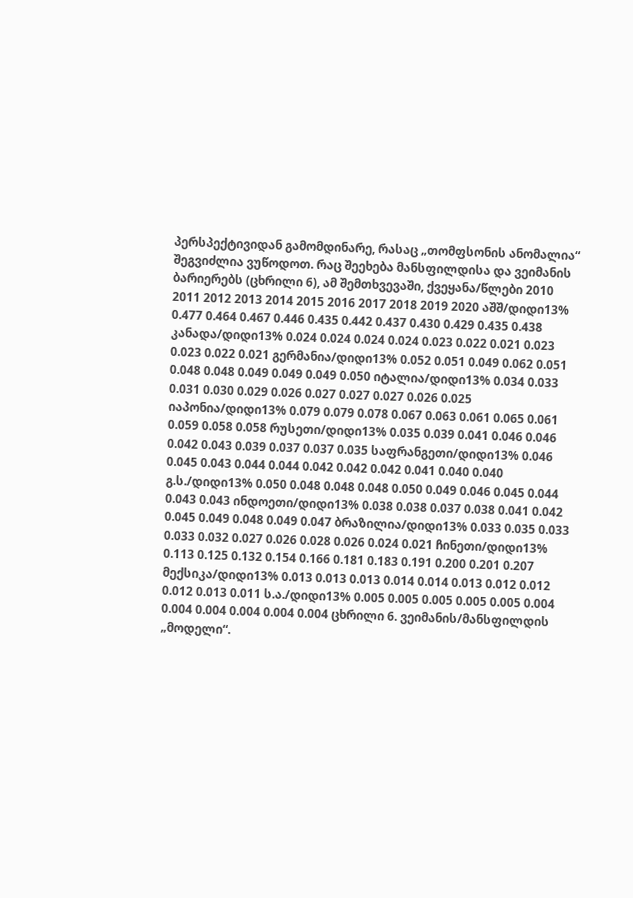პერსპექტივიდან გამომდინარე, რასაც „თომფსონის ანომალია“ შეგვიძლია ვუწოდოთ. რაც შეეხება მანსფილდისა და ვეიმანის ბარიერებს (ცხრილი 6), ამ შემთხვევაში, ქვეყანა/წლები 2010 2011 2012 2013 2014 2015 2016 2017 2018 2019 2020 აშშ/დიდი13% 0.477 0.464 0.467 0.446 0.435 0.442 0.437 0.430 0.429 0.435 0.438 კანადა/დიდი13% 0.024 0.024 0.024 0.024 0.023 0.022 0.021 0.023 0.023 0.022 0.021 გერმანია/დიდი13% 0.052 0.051 0.049 0.062 0.051 0.048 0.048 0.049 0.049 0.049 0.050 იტალია/დიდი13% 0.034 0.033 0.031 0.030 0.029 0.026 0.027 0.027 0.027 0.026 0.025 იაპონია/დიდი13% 0.079 0.079 0.078 0.067 0.063 0.061 0.065 0.061 0.059 0.058 0.058 რუსეთი/დიდი13% 0.035 0.039 0.041 0.046 0.046 0.042 0.043 0.039 0.037 0.037 0.035 საფრანგეთი/დიდი13% 0.046 0.045 0.043 0.044 0.044 0.042 0.042 0.042 0.041 0.040 0.040 გ.ს./დიდი13% 0.050 0.048 0.048 0.048 0.050 0.049 0.046 0.045 0.044 0.043 0.043 ინდოეთი/დიდი13% 0.038 0.038 0.037 0.038 0.041 0.042 0.045 0.049 0.048 0.049 0.047 ბრაზილია/დიდი13% 0.033 0.035 0.033 0.033 0.032 0.027 0.026 0.028 0.026 0.024 0.021 ჩინეთი/დიდი13% 0.113 0.125 0.132 0.154 0.166 0.181 0.183 0.191 0.200 0.201 0.207 მექსიკა/დიდი13% 0.013 0.013 0.013 0.014 0.014 0.013 0.012 0.012 0.012 0.013 0.011 ს.ა./დიდი13% 0.005 0.005 0.005 0.005 0.005 0.004 0.004 0.004 0.004 0.004 0.004 ცხრილი 6. ვეიმანის/მანსფილდის „მოდელი“.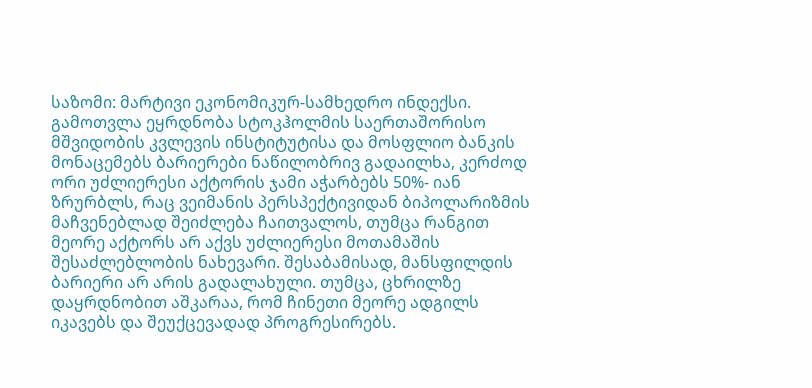საზომი: მარტივი ეკონომიკურ-სამხედრო ინდექსი. გამოთვლა ეყრდნობა სტოკჰოლმის საერთაშორისო მშვიდობის კვლევის ინსტიტუტისა და მოსფლიო ბანკის მონაცემებს ბარიერები ნაწილობრივ გადაილხა, კერძოდ ორი უძლიერესი აქტორის ჯამი აჭარბებს 50%- იან ზრურბლს, რაც ვეიმანის პერსპექტივიდან ბიპოლარიზმის მაჩვენებლად შეიძლება ჩაითვალოს, თუმცა რანგით მეორე აქტორს არ აქვს უძლიერესი მოთამაშის შესაძლებლობის ნახევარი. შესაბამისად, მანსფილდის ბარიერი არ არის გადალახული. თუმცა, ცხრილზე დაყრდნობით აშკარაა, რომ ჩინეთი მეორე ადგილს იკავებს და შეუქცევადად პროგრესირებს.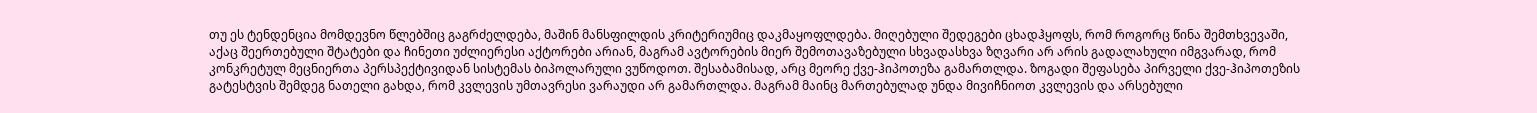თუ ეს ტენდენცია მომდევნო წლებშიც გაგრძელდება, მაშინ მანსფილდის კრიტერიუმიც დაკმაყოფლდება. მიღებული შედეგები ცხადჰყოფს, რომ როგორც წინა შემთხვევაში, აქაც შეერთებული შტატები და ჩინეთი უძლიერესი აქტორები არიან, მაგრამ ავტორების მიერ შემოთავაზებული სხვადასხვა ზღვარი არ არის გადალახული იმგვარად, რომ კონკრეტულ მეცნიერთა პერსპექტივიდან სისტემას ბიპოლარული ვუწოდოთ. შესაბამისად, არც მეორე ქვე-ჰიპოთეზა გამართლდა. ზოგადი შეფასება პირველი ქვე-ჰიპოთეზის გატესტვის შემდეგ ნათელი გახდა, რომ კვლევის უმთავრესი ვარაუდი არ გამართლდა. მაგრამ მაინც მართებულად უნდა მივიჩნიოთ კვლევის და არსებული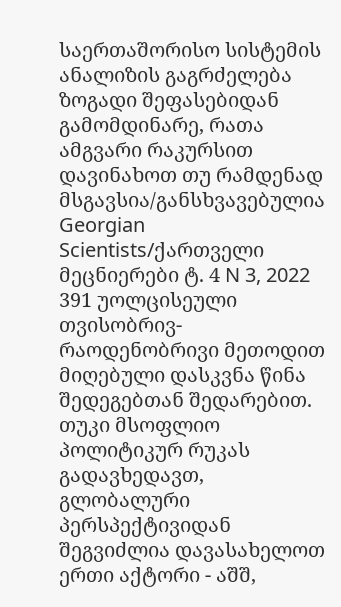საერთაშორისო სისტემის ანალიზის გაგრძელება ზოგადი შეფასებიდან გამომდინარე, რათა ამგვარი რაკურსით დავინახოთ თუ რამდენად მსგავსია/განსხვავებულია Georgian Scientists/ქართველი მეცნიერები ტ. 4 N 3, 2022 391 უოლცისეული თვისობრივ-რაოდენობრივი მეთოდით მიღებული დასკვნა წინა შედეგებთან შედარებით. თუკი მსოფლიო პოლიტიკურ რუკას გადავხედავთ, გლობალური პერსპექტივიდან შეგვიძლია დავასახელოთ ერთი აქტორი - აშშ,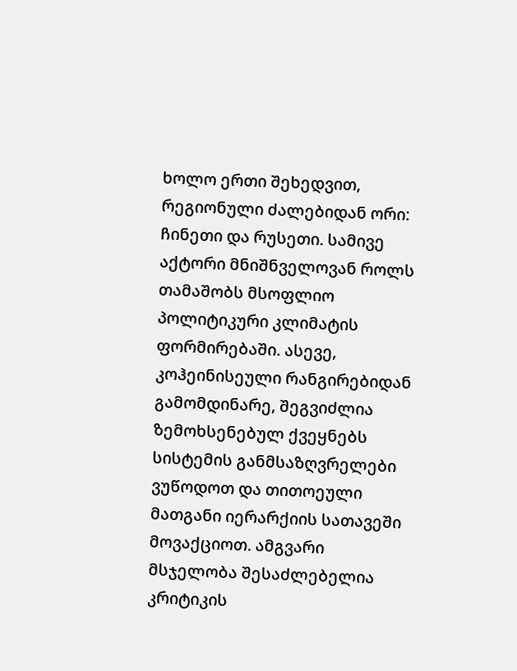ხოლო ერთი შეხედვით, რეგიონული ძალებიდან ორი: ჩინეთი და რუსეთი. სამივე აქტორი მნიშნველოვან როლს თამაშობს მსოფლიო პოლიტიკური კლიმატის ფორმირებაში. ასევე, კოჰეინისეული რანგირებიდან გამომდინარე, შეგვიძლია ზემოხსენებულ ქვეყნებს სისტემის განმსაზღვრელები ვუწოდოთ და თითოეული მათგანი იერარქიის სათავეში მოვაქციოთ. ამგვარი მსჯელობა შესაძლებელია კრიტიკის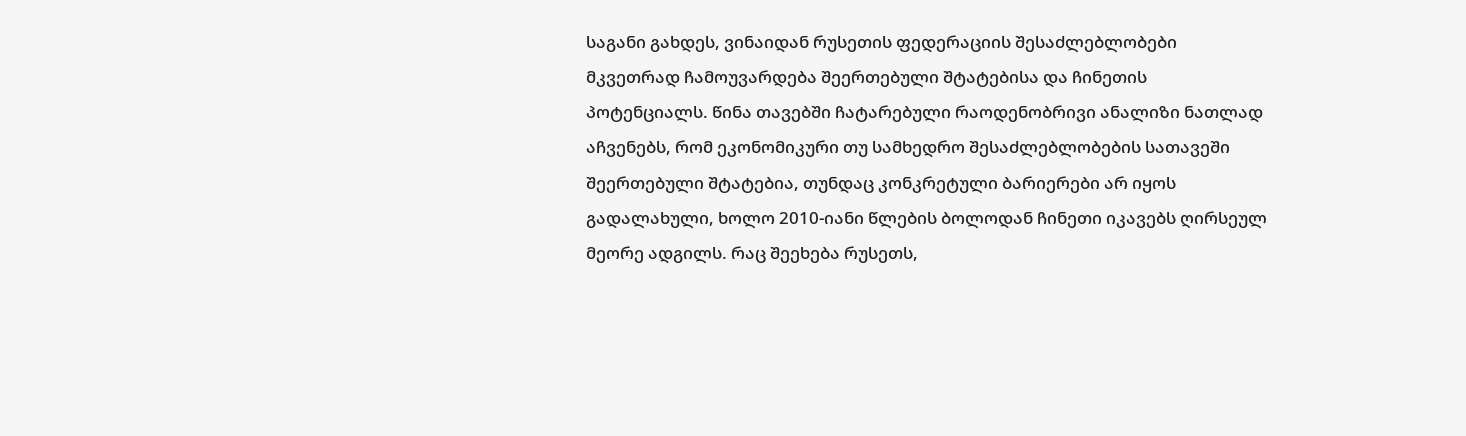საგანი გახდეს, ვინაიდან რუსეთის ფედერაციის შესაძლებლობები მკვეთრად ჩამოუვარდება შეერთებული შტატებისა და ჩინეთის პოტენციალს. წინა თავებში ჩატარებული რაოდენობრივი ანალიზი ნათლად აჩვენებს, რომ ეკონომიკური თუ სამხედრო შესაძლებლობების სათავეში შეერთებული შტატებია, თუნდაც კონკრეტული ბარიერები არ იყოს გადალახული, ხოლო 2010-იანი წლების ბოლოდან ჩინეთი იკავებს ღირსეულ მეორე ადგილს. რაც შეეხება რუსეთს,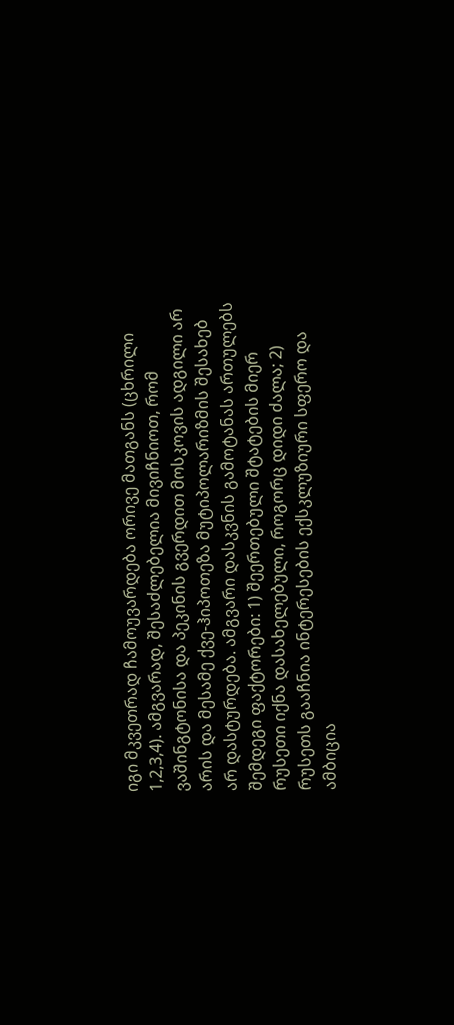იგი მკვეთრად ჩამოუვარდება ორივე მათგანს (ცხრილი 1,2,3,4). ამგვარად, შესაძლებელია მივიჩნიოთ, რომ ვაშინგტონისა და პეკინის გვერდით მოსკოვის ადგილი არ არის და მესამე ქვე-ჰიპოთეზა მუტიპოლარიზმის შესახებ არ დასტურდება. ამგვარი დასკვნის გამოტანას ართულებს შემდეგი ფაქტორები: 1) შეერთებული შტატების მიერ რუსეთი იქნა დასახელებული, როგორც დიდი ძალა; 2) რუსეთს გააჩნია ინტერესების ექსკლუზიური სფერო და ამბიცია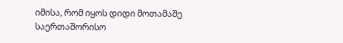იმისა, რომ იყოს დიდი მოთამაშე საერთაშორისო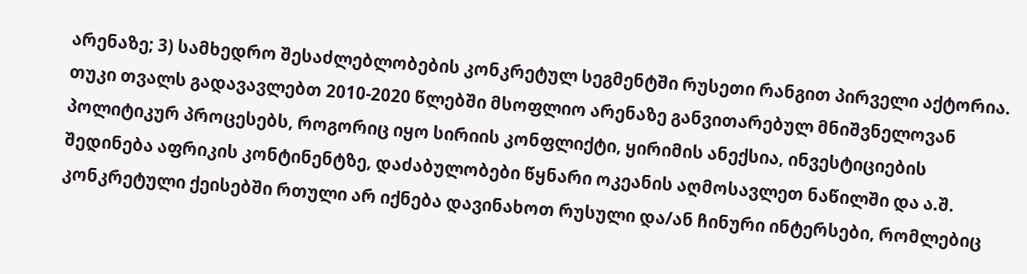არენაზე; 3) სამხედრო შესაძლებლობების კონკრეტულ სეგმენტში რუსეთი რანგით პირველი აქტორია. თუკი თვალს გადავავლებთ 2010-2020 წლებში მსოფლიო არენაზე განვითარებულ მნიშვნელოვან პოლიტიკურ პროცესებს, როგორიც იყო სირიის კონფლიქტი, ყირიმის ანექსია, ინვესტიციების შედინება აფრიკის კონტინენტზე, დაძაბულობები წყნარი ოკეანის აღმოსავლეთ ნაწილში და ა.შ. კონკრეტული ქეისებში რთული არ იქნება დავინახოთ რუსული და/ან ჩინური ინტერსები, რომლებიც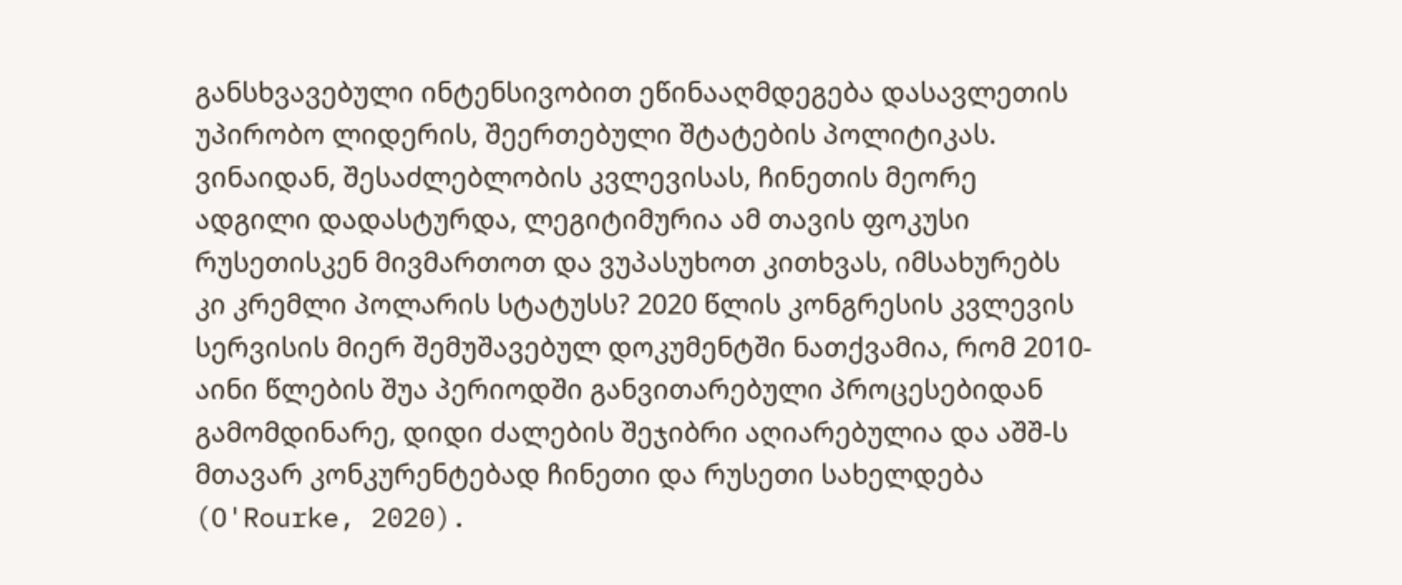განსხვავებული ინტენსივობით ეწინააღმდეგება დასავლეთის უპირობო ლიდერის, შეერთებული შტატების პოლიტიკას. ვინაიდან, შესაძლებლობის კვლევისას, ჩინეთის მეორე ადგილი დადასტურდა, ლეგიტიმურია ამ თავის ფოკუსი რუსეთისკენ მივმართოთ და ვუპასუხოთ კითხვას, იმსახურებს კი კრემლი პოლარის სტატუსს? 2020 წლის კონგრესის კვლევის სერვისის მიერ შემუშავებულ დოკუმენტში ნათქვამია, რომ 2010-აინი წლების შუა პერიოდში განვითარებული პროცესებიდან გამომდინარე, დიდი ძალების შეჯიბრი აღიარებულია და აშშ-ს მთავარ კონკურენტებად ჩინეთი და რუსეთი სახელდება (O'Rourke, 2020).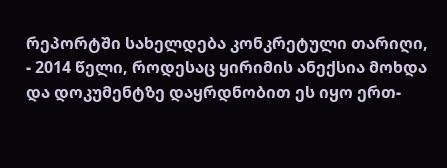რეპორტში სახელდება კონკრეტული თარიღი, - 2014 წელი, როდესაც ყირიმის ანექსია მოხდა და დოკუმენტზე დაყრდნობით ეს იყო ერთ-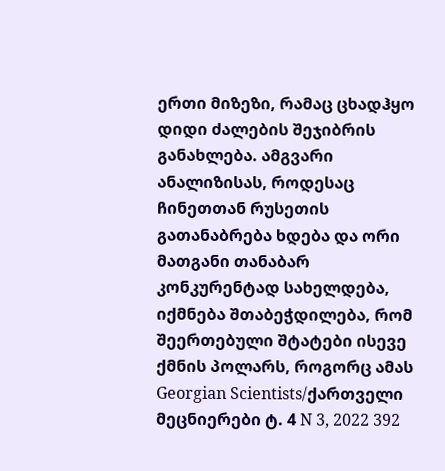ერთი მიზეზი, რამაც ცხადჰყო დიდი ძალების შეჯიბრის განახლება. ამგვარი ანალიზისას, როდესაც ჩინეთთან რუსეთის გათანაბრება ხდება და ორი მათგანი თანაბარ კონკურენტად სახელდება, იქმნება შთაბეჭდილება, რომ შეერთებული შტატები ისევე ქმნის პოლარს, როგორც ამას Georgian Scientists/ქართველი მეცნიერები ტ. 4 N 3, 2022 392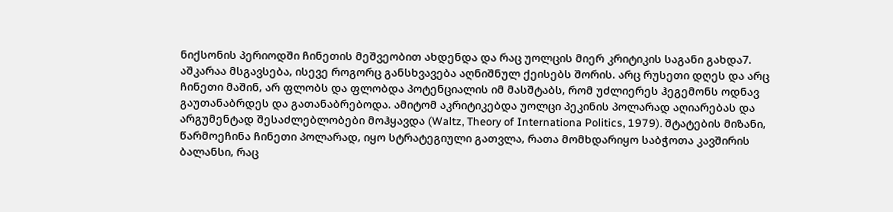ნიქსონის პერიოდში ჩინეთის მეშვეობით ახდენდა და რაც უოლცის მიერ კრიტიკის საგანი გახდა7. აშკარაა მსგავსება, ისევე როგორც განსხვავება აღნიშნულ ქეისებს შორის. არც რუსეთი დღეს და არც ჩინეთი მაშინ, არ ფლობს და ფლობდა პოტენციალის იმ მასშტაბს, რომ უძლიერეს ჰეგემონს ოდნავ გაუთანაბრდეს და გათანაბრებოდა. ამიტომ აკრიტიკებდა უოლცი პეკინის პოლარად აღიარებას და არგუმენტად შესაძლებლობები მოჰყავდა (Waltz, Theory of Internationa Politics, 1979). შტატების მიზანი, წარმოეჩინა ჩინეთი პოლარად, იყო სტრატეგიული გათვლა, რათა მომხდარიყო საბჭოთა კავშირის ბალანსი, რაც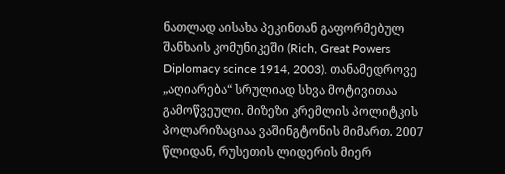ნათლად აისახა პეკინთან გაფორმებულ შანხაის კომუნიკეში (Rich, Great Powers Diplomacy scince 1914, 2003). თანამედროვე „აღიარება“ სრულიად სხვა მოტივითაა გამოწვეული. მიზეზი კრემლის პოლიტკის პოლარიზაციაა ვაშინგტონის მიმართ. 2007 წლიდან, რუსეთის ლიდერის მიერ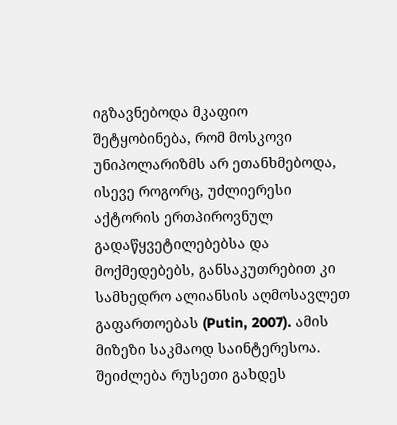იგზავნებოდა მკაფიო შეტყობინება, რომ მოსკოვი უნიპოლარიზმს არ ეთანხმებოდა, ისევე როგორც, უძლიერესი აქტორის ერთპიროვნულ გადაწყვეტილებებსა და მოქმედებებს, განსაკუთრებით კი სამხედრო ალიანსის აღმოსავლეთ გაფართოებას (Putin, 2007). ამის მიზეზი საკმაოდ საინტერესოა. შეიძლება რუსეთი გახდეს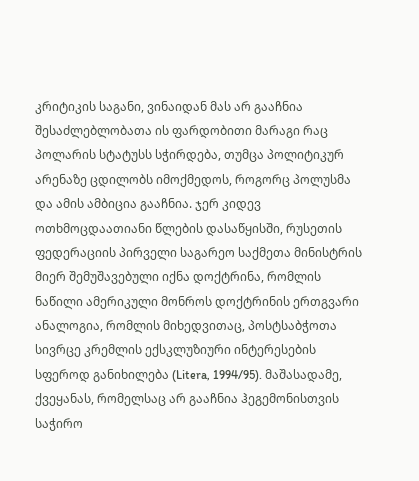კრიტიკის საგანი, ვინაიდან მას არ გააჩნია შესაძლებლობათა ის ფარდობითი მარაგი რაც პოლარის სტატუსს სჭირდება, თუმცა პოლიტიკურ არენაზე ცდილობს იმოქმედოს, როგორც პოლუსმა და ამის ამბიცია გააჩნია. ჯერ კიდევ ოთხმოცდაათიანი წლების დასაწყისში, რუსეთის ფედერაციის პირველი საგარეო საქმეთა მინისტრის მიერ შემუშავებული იქნა დოქტრინა, რომლის ნაწილი ამერიკული მონროს დოქტრინის ერთგვარი ანალოგია, რომლის მიხედვითაც, პოსტსაბჭოთა სივრცე კრემლის ექსკლუზიური ინტერესების სფეროდ განიხილება (Litera, 1994/95). მაშასადამე, ქვეყანას, რომელსაც არ გააჩნია ჰეგემონისთვის საჭირო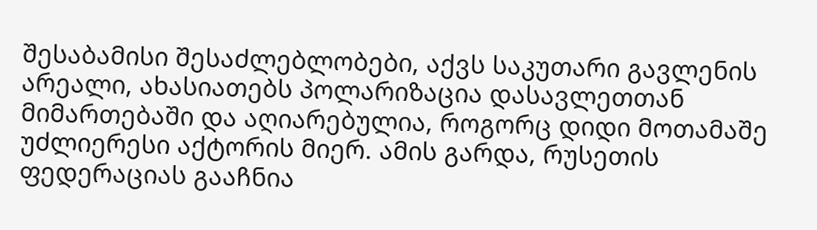შესაბამისი შესაძლებლობები, აქვს საკუთარი გავლენის არეალი, ახასიათებს პოლარიზაცია დასავლეთთან მიმართებაში და აღიარებულია, როგორც დიდი მოთამაშე უძლიერესი აქტორის მიერ. ამის გარდა, რუსეთის ფედერაციას გააჩნია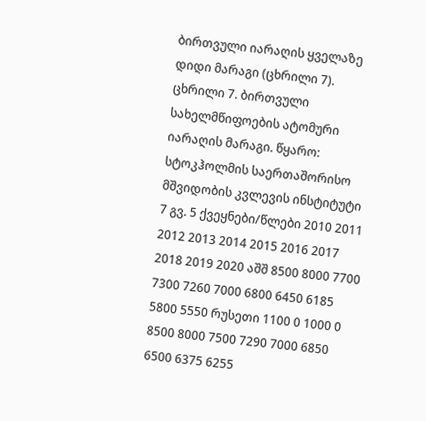ბირთვული იარაღის ყველაზე დიდი მარაგი (ცხრილი 7). ცხრილი 7. ბირთვული სახელმწიფოების ატომური იარაღის მარაგი. წყარო: სტოკჰოლმის საერთაშორისო მშვიდობის კვლევის ინსტიტუტი 7 გვ. 5 ქვეყნები/წლები 2010 2011 2012 2013 2014 2015 2016 2017 2018 2019 2020 აშშ 8500 8000 7700 7300 7260 7000 6800 6450 6185 5800 5550 რუსეთი 1100 0 1000 0 8500 8000 7500 7290 7000 6850 6500 6375 6255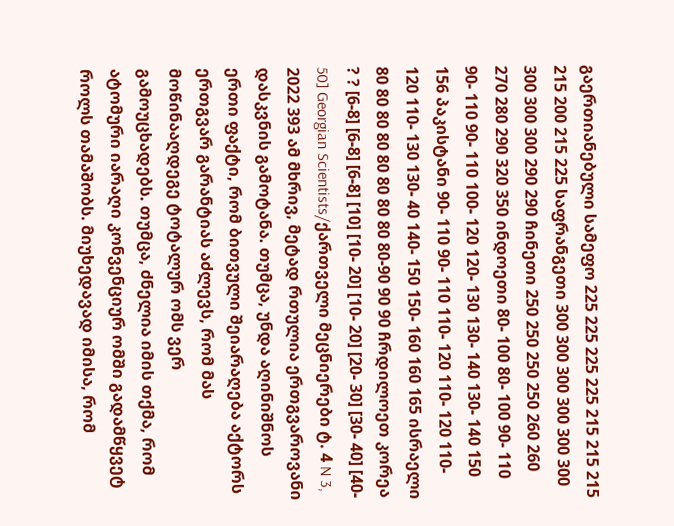გაერთიანებული სამეფო 225 225 225 225 215 215 215 215 200 215 225 საფრანგეთი 300 300 300 300 300 300 300 300 300 290 290 ჩინეთი 250 250 250 250 260 260 270 280 290 320 350 ინდოეთი 80- 100 80- 100 90- 110 90- 110 90- 110 100- 120 120- 130 130- 140 130- 140 150 156 პაკისტანი 90- 110 90- 110 110- 120 110- 120 110- 120 110- 130 130- 40 140- 150 150- 160 160 165 ისრაელი 80 80 80 80 80 80 80 80 80-90 90 90 ჩრდილოეთ კორეა ? ? [6-8] [6-8] [6-8] [10] [10- 20] [10- 20] [20- 30] [30- 40] [40- 50] Georgian Scientists/ქართველი მეცნიერები ტ. 4 N 3, 2022 393 ამ მხრივ, მეტად რთულია ერთგვაროვანი დასკვნის გამოტანა. თუმცა, უნდა აღინიშნოს ერთი ფაქტი, რომ ბითვული შეიარაღება აქტორს ერთგვარ გარანტიას აძლევს, რომ მას მოწინააღდეგე ტოტალურ ომს ვერ გამოუცხადებს. თუმცა, ძნელია იმის თქმა, რომ ატომური იარაღი კონვენციურ ომში გადამწყვეტ როლს თამაშობს. მიუხედავად იმისა, რომ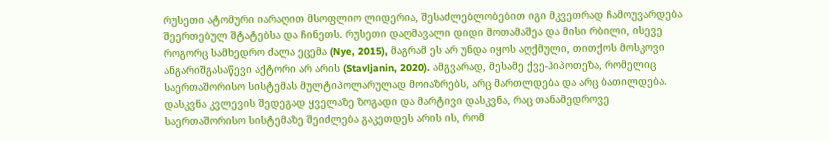რუსეთი ატომური იარაღით მსოფლიო ლიდერია, შესაძლებლობებით იგი მკვეთრად ჩამოუვარდება შეერთებულ შტატებსა და ჩინეთს. რუსეთი დაღმავალი დიდი მოთამაშეა და მისი რბილი, ისევე როგორც სამხედრო ძალა ეცემა (Nye, 2015), მაგრამ ეს არ უნდა იყოს აღქმული, თითქოს მოსკოვი ანგარიშგასაწევი აქტორი არ არის (Stavljanin, 2020). ამგვარად, მესამე ქვე-ჰიპოთეზა, რომელიც საერთაშორისო სისტემას მულტიპოლარულად მოიაზრებს, არც მართლდება და არც ბათილდება. დასკვნა კვლევის შედეგად ყველაზე ზოგადი და მარტივი დასკვნა, რაც თანამედროვე საერთაშორისო სისტემაზე შეიძლება გაკეთდეს არის ის, რომ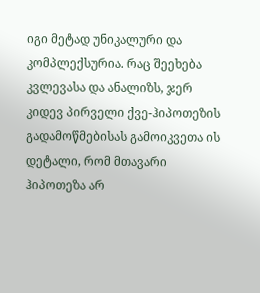იგი მეტად უნიკალური და კომპლექსურია. რაც შეეხება კვლევასა და ანალიზს, ჯერ კიდევ პირველი ქვე-ჰიპოთეზის გადამოწმებისას გამოიკვეთა ის დეტალი, რომ მთავარი ჰიპოთეზა არ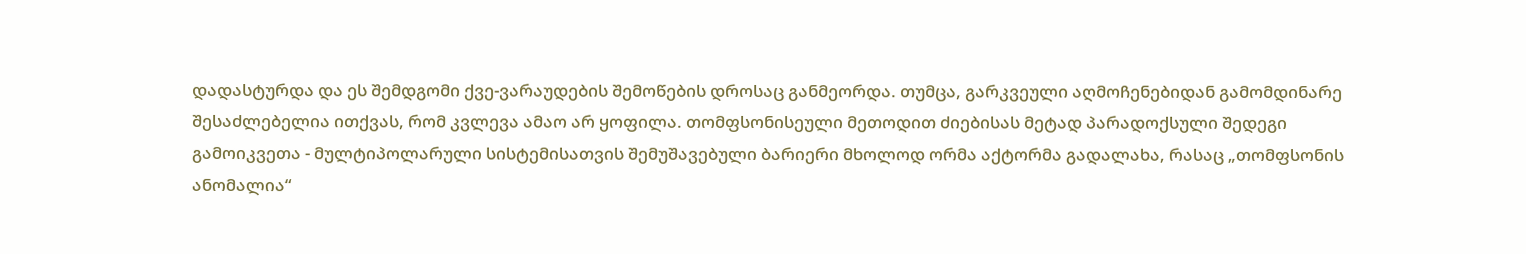დადასტურდა და ეს შემდგომი ქვე-ვარაუდების შემოწების დროსაც განმეორდა. თუმცა, გარკვეული აღმოჩენებიდან გამომდინარე შესაძლებელია ითქვას, რომ კვლევა ამაო არ ყოფილა. თომფსონისეული მეთოდით ძიებისას მეტად პარადოქსული შედეგი გამოიკვეთა - მულტიპოლარული სისტემისათვის შემუშავებული ბარიერი მხოლოდ ორმა აქტორმა გადალახა, რასაც „თომფსონის ანომალია“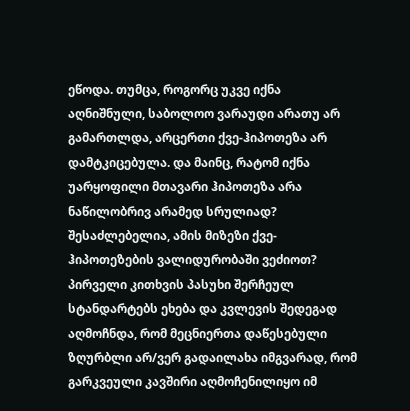ეწოდა. თუმცა, როგორც უკვე იქნა აღნიშნული, საბოლოო ვარაუდი არათუ არ გამართლდა, არცერთი ქვე-ჰიპოთეზა არ დამტკიცებულა. და მაინც, რატომ იქნა უარყოფილი მთავარი ჰიპოთეზა არა ნაწილობრივ არამედ სრულიად? შესაძლებელია, ამის მიზეზი ქვე-ჰიპოთეზების ვალიდურობაში ვეძიოთ? პირველი კითხვის პასუხი შერჩეულ სტანდარტებს ეხება და კვლევის შედეგად აღმოჩნდა, რომ მეცნიერთა დაწესებული ზღურბლი არ/ვერ გადაილახა იმგვარად, რომ გარკვეული კავშირი აღმოჩენილიყო იმ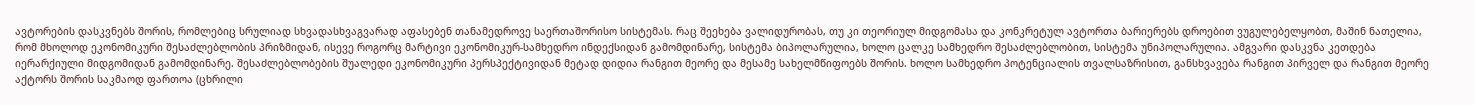ავტორების დასკვნებს შორის, რომლებიც სრულიად სხვადასხვაგვარად აფასებენ თანამედროვე საერთაშორისო სისტემას. რაც შეეხება ვალიდურობას, თუ კი თეორიულ მიდგომასა და კონკრეტულ ავტორთა ბარიერებს დროებით ვუგულებელყობთ, მაშინ ნათელია, რომ მხოლოდ ეკონომიკური შესაძლებლობის პრიზმიდან, ისევე როგორც მარტივი ეკონომიკურ-სამხედრო ინდექსიდან გამომდინარე, სისტემა ბიპოლარულია, ხოლო ცალკე სამხედრო შესაძლებლობით, სისტემა უნიპოლარულია. ამგვარი დასკვნა კეთდება იერარქიული მიდგომიდან გამომდინარე. შესაძლებლობების შუალედი ეკონომიკური პერსპექტივიდან მეტად დიდია რანგით მეორე და მესამე სახელმწიფოებს შორის. ხოლო სამხედრო პოტენციალის თვალსაზრისით, განსხვავება რანგით პირველ და რანგით მეორე აქტორს შორის საკმაოდ ფართოა (ცხრილი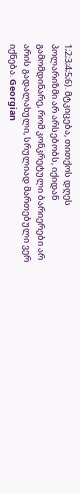1;2;3;4;5;6). მტკიცება, თითქოს დღეს პოლარიზმი არ არსებობს, იქიდან გამომდინარე, რომ კონკრეტული ბარიერები არ არის გადალახული, სრულიად მართებული ვერ იქნება. Georgian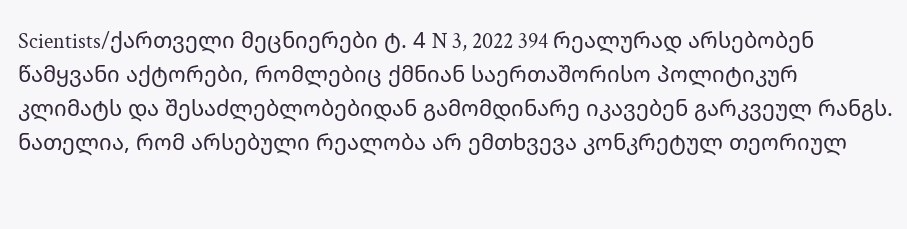Scientists/ქართველი მეცნიერები ტ. 4 N 3, 2022 394 რეალურად არსებობენ წამყვანი აქტორები, რომლებიც ქმნიან საერთაშორისო პოლიტიკურ კლიმატს და შესაძლებლობებიდან გამომდინარე იკავებენ გარკვეულ რანგს. ნათელია, რომ არსებული რეალობა არ ემთხვევა კონკრეტულ თეორიულ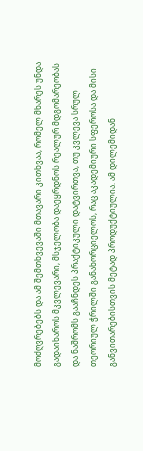მოძღვრებებს და ამ შემთხვევაში მთავარი კითხვაა, რომელ მხარეს უნდა გადაიხაროს მკვლევარი, მსჯელობა დაეყრდნოს რეალურ მდგომარეობას და ნაშრომს გააჩნდეს პრაქტიკული დატვირთვა, თუ კვლევა სრულ თეორიულ ჭრილში განახორციელოს, რაც აკადემიური სფეროსა და მისი განვითარებისთვის მეტად პროდუქტიულია. ამ დილემიდან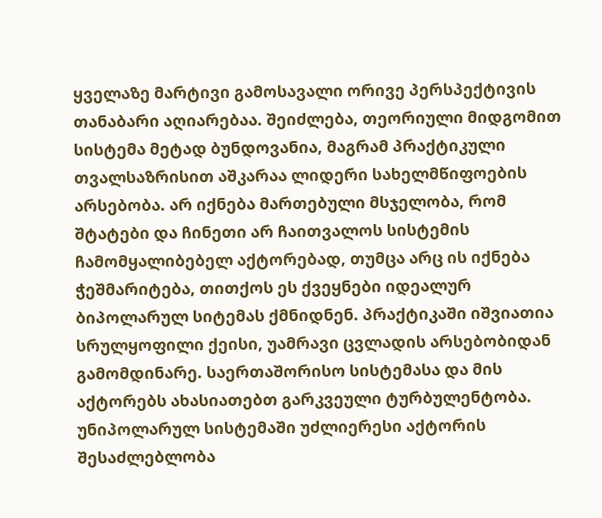ყველაზე მარტივი გამოსავალი ორივე პერსპექტივის თანაბარი აღიარებაა. შეიძლება, თეორიული მიდგომით სისტემა მეტად ბუნდოვანია, მაგრამ პრაქტიკული თვალსაზრისით აშკარაა ლიდერი სახელმწიფოების არსებობა. არ იქნება მართებული მსჯელობა, რომ შტატები და ჩინეთი არ ჩაითვალოს სისტემის ჩამომყალიბებელ აქტორებად, თუმცა არც ის იქნება ჭეშმარიტება, თითქოს ეს ქვეყნები იდეალურ ბიპოლარულ სიტემას ქმნიდნენ. პრაქტიკაში იშვიათია სრულყოფილი ქეისი, უამრავი ცვლადის არსებობიდან გამომდინარე. საერთაშორისო სისტემასა და მის აქტორებს ახასიათებთ გარკვეული ტურბულენტობა. უნიპოლარულ სისტემაში უძლიერესი აქტორის შესაძლებლობა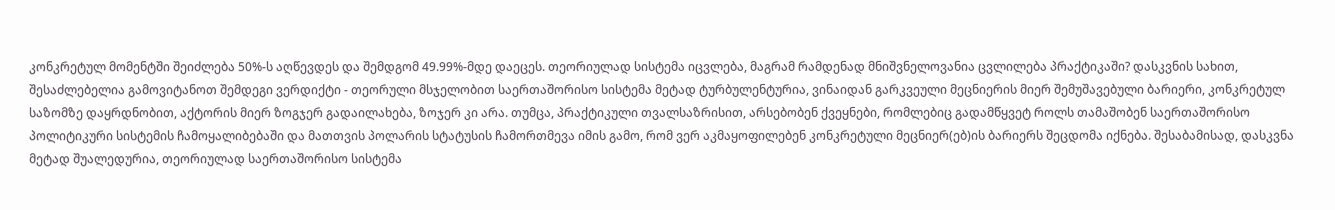კონკრეტულ მომენტში შეიძლება 50%-ს აღწევდეს და შემდგომ 49.99%-მდე დაეცეს. თეორიულად სისტემა იცვლება, მაგრამ რამდენად მნიშვნელოვანია ცვლილება პრაქტიკაში? დასკვნის სახით, შესაძლებელია გამოვიტანოთ შემდეგი ვერდიქტი - თეორული მსჯელობით საერთაშორისო სისტემა მეტად ტურბულენტურია, ვინაიდან გარკვეული მეცნიერის მიერ შემუშავებული ბარიერი, კონკრეტულ საზომზე დაყრდნობით, აქტორის მიერ ზოგჯერ გადაილახება, ზოჯერ კი არა. თუმცა, პრაქტიკული თვალსაზრისით, არსებობენ ქვეყნები, რომლებიც გადამწყვეტ როლს თამაშობენ საერთაშორისო პოლიტიკური სისტემის ჩამოყალიბებაში და მათთვის პოლარის სტატუსის ჩამორთმევა იმის გამო, რომ ვერ აკმაყოფილებენ კონკრეტული მეცნიერ(ებ)ის ბარიერს შეცდომა იქნება. შესაბამისად, დასკვნა მეტად შუალედურია, თეორიულად საერთაშორისო სისტემა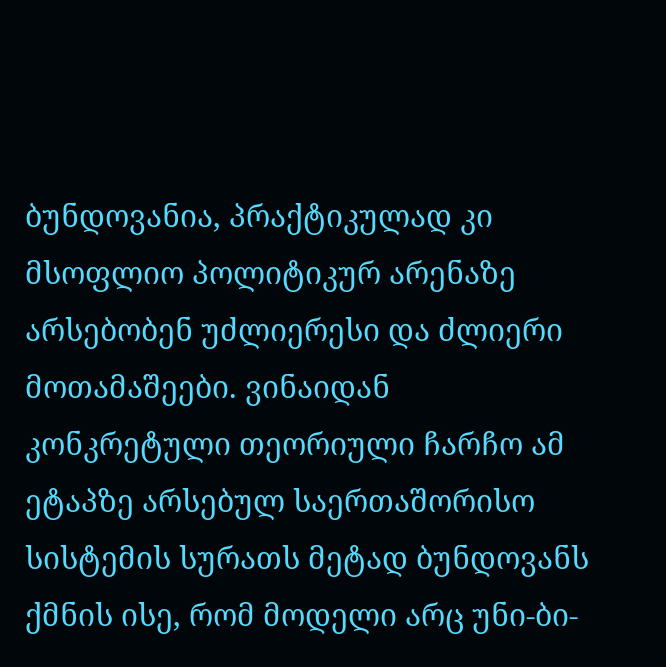ბუნდოვანია, პრაქტიკულად კი მსოფლიო პოლიტიკურ არენაზე არსებობენ უძლიერესი და ძლიერი მოთამაშეები. ვინაიდან კონკრეტული თეორიული ჩარჩო ამ ეტაპზე არსებულ საერთაშორისო სისტემის სურათს მეტად ბუნდოვანს ქმნის ისე, რომ მოდელი არც უნი-ბი-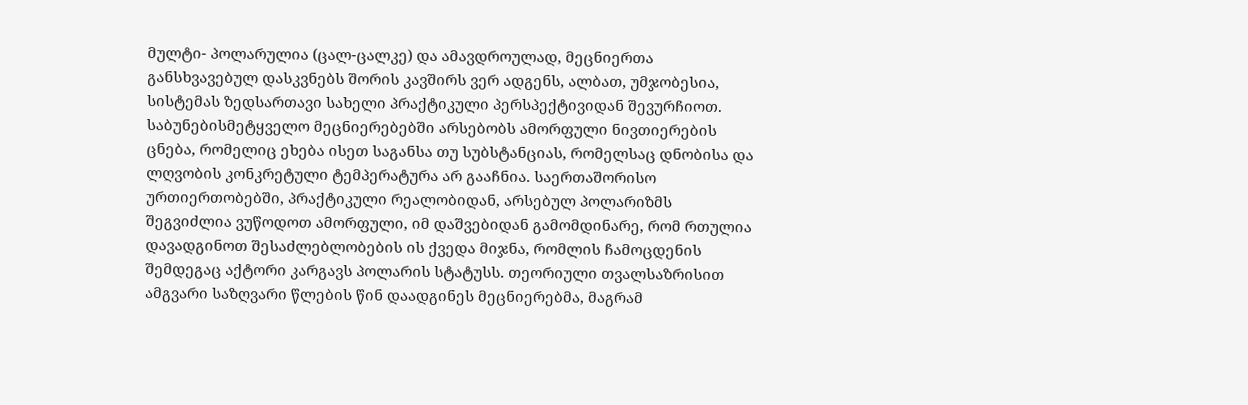მულტი- პოლარულია (ცალ-ცალკე) და ამავდროულად, მეცნიერთა განსხვავებულ დასკვნებს შორის კავშირს ვერ ადგენს, ალბათ, უმჯობესია, სისტემას ზედსართავი სახელი პრაქტიკული პერსპექტივიდან შევურჩიოთ. საბუნებისმეტყველო მეცნიერებებში არსებობს ამორფული ნივთიერების ცნება, რომელიც ეხება ისეთ საგანსა თუ სუბსტანციას, რომელსაც დნობისა და ლღვობის კონკრეტული ტემპერატურა არ გააჩნია. საერთაშორისო ურთიერთობებში, პრაქტიკული რეალობიდან, არსებულ პოლარიზმს შეგვიძლია ვუწოდოთ ამორფული, იმ დაშვებიდან გამომდინარე, რომ რთულია დავადგინოთ შესაძლებლობების ის ქვედა მიჯნა, რომლის ჩამოცდენის შემდეგაც აქტორი კარგავს პოლარის სტატუსს. თეორიული თვალსაზრისით ამგვარი საზღვარი წლების წინ დაადგინეს მეცნიერებმა, მაგრამ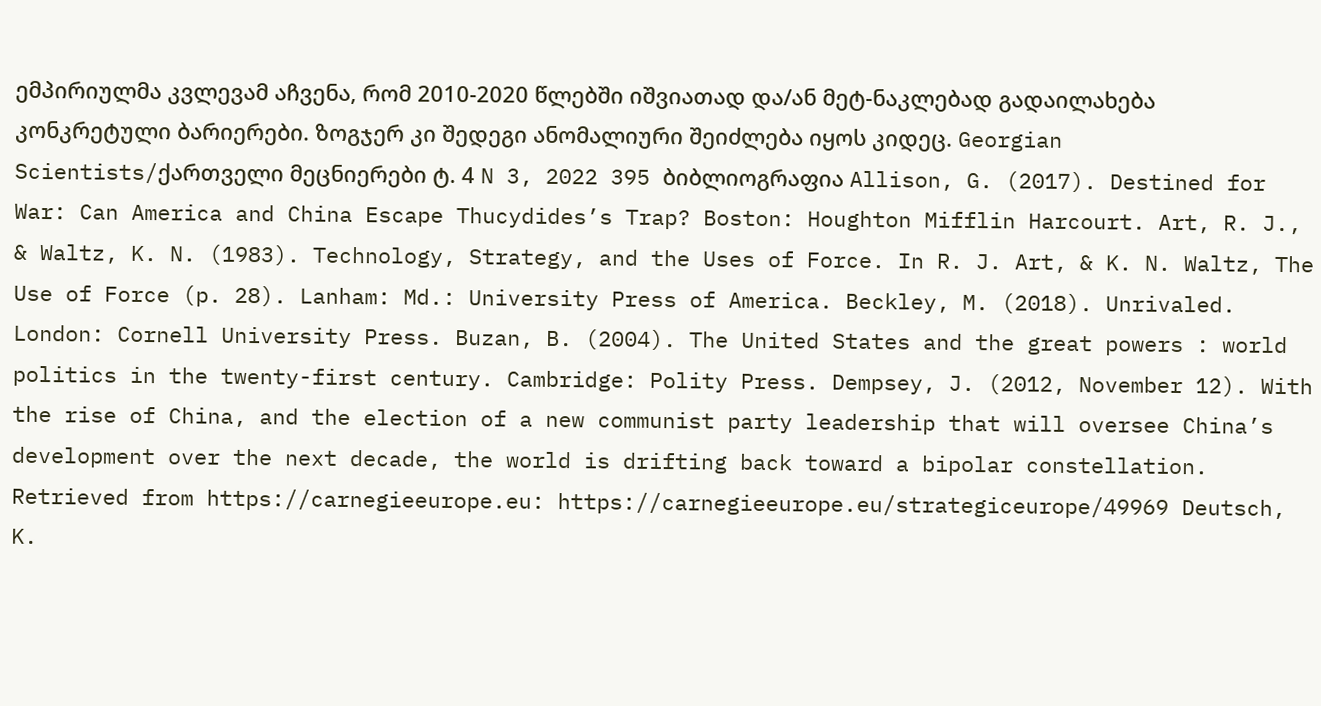ემპირიულმა კვლევამ აჩვენა, რომ 2010-2020 წლებში იშვიათად და/ან მეტ-ნაკლებად გადაილახება კონკრეტული ბარიერები. ზოგჯერ კი შედეგი ანომალიური შეიძლება იყოს კიდეც. Georgian Scientists/ქართველი მეცნიერები ტ. 4 N 3, 2022 395 ბიბლიოგრაფია Allison, G. (2017). Destined for War: Can America and China Escape Thucydides’s Trap? Boston: Houghton Mifflin Harcourt. Art, R. J., & Waltz, K. N. (1983). Technology, Strategy, and the Uses of Force. In R. J. Art, & K. N. Waltz, The Use of Force (p. 28). Lanham: Md.: University Press of America. Beckley, M. (2018). Unrivaled. London: Cornell University Press. Buzan, B. (2004). The United States and the great powers : world politics in the twenty-first century. Cambridge: Polity Press. Dempsey, J. (2012, November 12). With the rise of China, and the election of a new communist party leadership that will oversee China’s development over the next decade, the world is drifting back toward a bipolar constellation. Retrieved from https://carnegieeurope.eu: https://carnegieeurope.eu/strategiceurope/49969 Deutsch, K.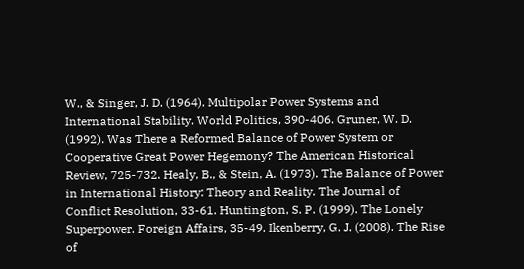W., & Singer, J. D. (1964). Multipolar Power Systems and International Stability. World Politics, 390-406. Gruner, W. D. (1992). Was There a Reformed Balance of Power System or Cooperative Great Power Hegemony? The American Historical Review, 725-732. Healy, B., & Stein, A. (1973). The Balance of Power in International History: Theory and Reality. The Journal of Conflict Resolution, 33-61. Huntington, S. P. (1999). The Lonely Superpower. Foreign Affairs, 35-49. Ikenberry, G. J. (2008). The Rise of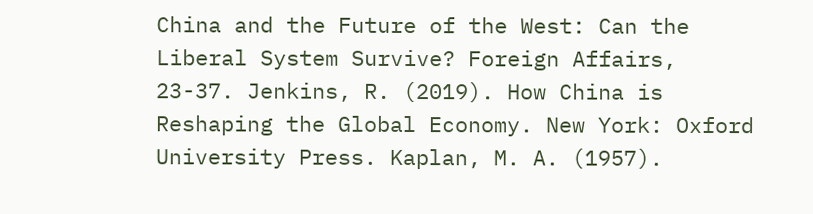China and the Future of the West: Can the Liberal System Survive? Foreign Affairs, 23-37. Jenkins, R. (2019). How China is Reshaping the Global Economy. New York: Oxford University Press. Kaplan, M. A. (1957).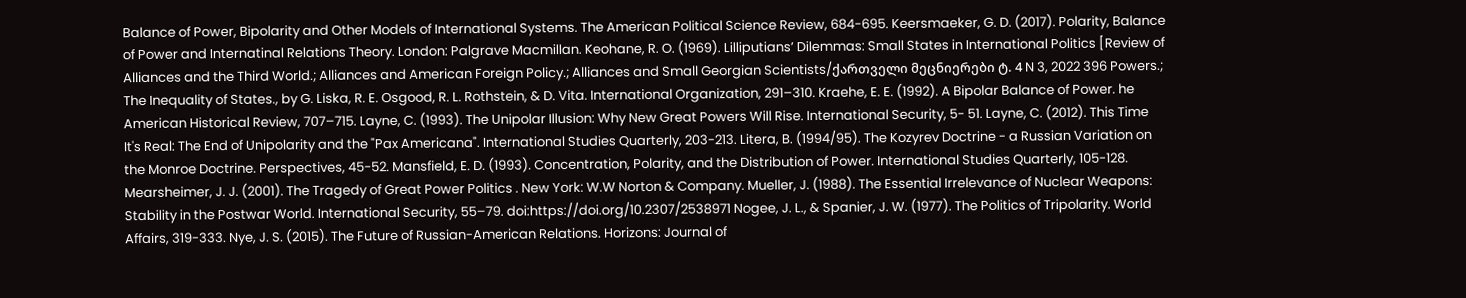Balance of Power, Bipolarity and Other Models of International Systems. The American Political Science Review, 684-695. Keersmaeker, G. D. (2017). Polarity, Balance of Power and Internatinal Relations Theory. London: Palgrave Macmillan. Keohane, R. O. (1969). Lilliputians’ Dilemmas: Small States in International Politics [Review of Alliances and the Third World.; Alliances and American Foreign Policy.; Alliances and Small Georgian Scientists/ქართველი მეცნიერები ტ. 4 N 3, 2022 396 Powers.; The Inequality of States., by G. Liska, R. E. Osgood, R. L. Rothstein, & D. Vita. International Organization, 291–310. Kraehe, E. E. (1992). A Bipolar Balance of Power. he American Historical Review, 707–715. Layne, C. (1993). The Unipolar Illusion: Why New Great Powers Will Rise. International Security, 5- 51. Layne, C. (2012). This Time It's Real: The End of Unipolarity and the "Pax Americana". International Studies Quarterly, 203-213. Litera, B. (1994/95). The Kozyrev Doctrine - a Russian Variation on the Monroe Doctrine. Perspectives, 45-52. Mansfield, E. D. (1993). Concentration, Polarity, and the Distribution of Power. International Studies Quarterly, 105-128. Mearsheimer, J. J. (2001). The Tragedy of Great Power Politics . New York: W.W Norton & Company. Mueller, J. (1988). The Essential Irrelevance of Nuclear Weapons: Stability in the Postwar World. International Security, 55–79. doi:https://doi.org/10.2307/2538971 Nogee, J. L., & Spanier, J. W. (1977). The Politics of Tripolarity. World Affairs, 319-333. Nye, J. S. (2015). The Future of Russian-American Relations. Horizons: Journal of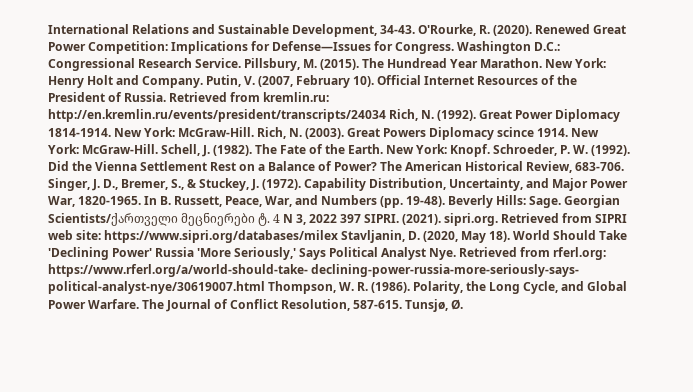International Relations and Sustainable Development, 34-43. O'Rourke, R. (2020). Renewed Great Power Competition: Implications for Defense—Issues for Congress. Washington D.C.: Congressional Research Service. Pillsbury, M. (2015). The Hundread Year Marathon. New York: Henry Holt and Company. Putin, V. (2007, February 10). Official Internet Resources of the President of Russia. Retrieved from kremlin.ru: http://en.kremlin.ru/events/president/transcripts/24034 Rich, N. (1992). Great Power Diplomacy 1814-1914. New York: McGraw-Hill. Rich, N. (2003). Great Powers Diplomacy scince 1914. New York: McGraw-Hill. Schell, J. (1982). The Fate of the Earth. New York: Knopf. Schroeder, P. W. (1992). Did the Vienna Settlement Rest on a Balance of Power? The American Historical Review, 683-706. Singer, J. D., Bremer, S., & Stuckey, J. (1972). Capability Distribution, Uncertainty, and Major Power War, 1820-1965. In B. Russett, Peace, War, and Numbers (pp. 19-48). Beverly Hills: Sage. Georgian Scientists/ქართველი მეცნიერები ტ. 4 N 3, 2022 397 SIPRI. (2021). sipri.org. Retrieved from SIPRI web site: https://www.sipri.org/databases/milex Stavljanin, D. (2020, May 18). World Should Take 'Declining Power' Russia 'More Seriously,' Says Political Analyst Nye. Retrieved from rferl.org: https://www.rferl.org/a/world-should-take- declining-power-russia-more-seriously-says-political-analyst-nye/30619007.html Thompson, W. R. (1986). Polarity, the Long Cycle, and Global Power Warfare. The Journal of Conflict Resolution, 587-615. Tunsjø, Ø.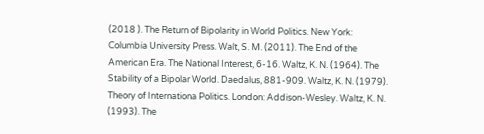(2018 ). The Return of Bipolarity in World Politics. New York: Columbia University Press. Walt, S. M. (2011). The End of the American Era. The National Interest, 6-16. Waltz, K. N. (1964). The Stability of a Bipolar World. Daedalus, 881-909. Waltz, K. N. (1979). Theory of Internationa Politics. London: Addison-Wesley. Waltz, K. N. (1993). The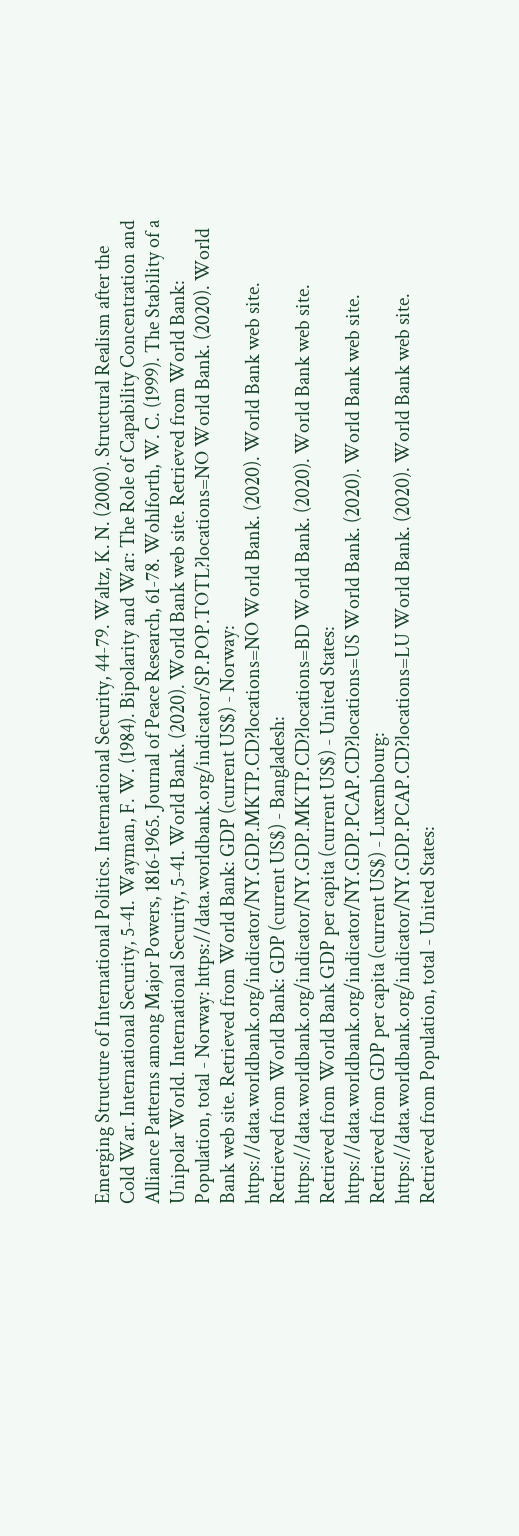Emerging Structure of International Politics. International Security, 44-79. Waltz, K. N. (2000). Structural Realism after the Cold War. International Security, 5-41. Wayman, F. W. (1984). Bipolarity and War: The Role of Capability Concentration and Alliance Patterns among Major Powers, 1816-1965. Journal of Peace Research, 61-78. Wohlforth, W. C. (1999). The Stability of a Unipolar World. International Security, 5-41. World Bank. (2020). World Bank web site. Retrieved from World Bank: Population, total - Norway: https://data.worldbank.org/indicator/SP.POP.TOTL?locations=NO World Bank. (2020). World Bank web site. Retrieved from World Bank: GDP (current US$) - Norway: https://data.worldbank.org/indicator/NY.GDP.MKTP.CD?locations=NO World Bank. (2020). World Bank web site. Retrieved from World Bank: GDP (current US$) - Bangladesh: https://data.worldbank.org/indicator/NY.GDP.MKTP.CD?locations=BD World Bank. (2020). World Bank web site. Retrieved from World Bank GDP per capita (current US$) - United States: https://data.worldbank.org/indicator/NY.GDP.PCAP.CD?locations=US World Bank. (2020). World Bank web site. Retrieved from GDP per capita (current US$) - Luxembourg: https://data.worldbank.org/indicator/NY.GDP.PCAP.CD?locations=LU World Bank. (2020). World Bank web site. Retrieved from Population, total - United States: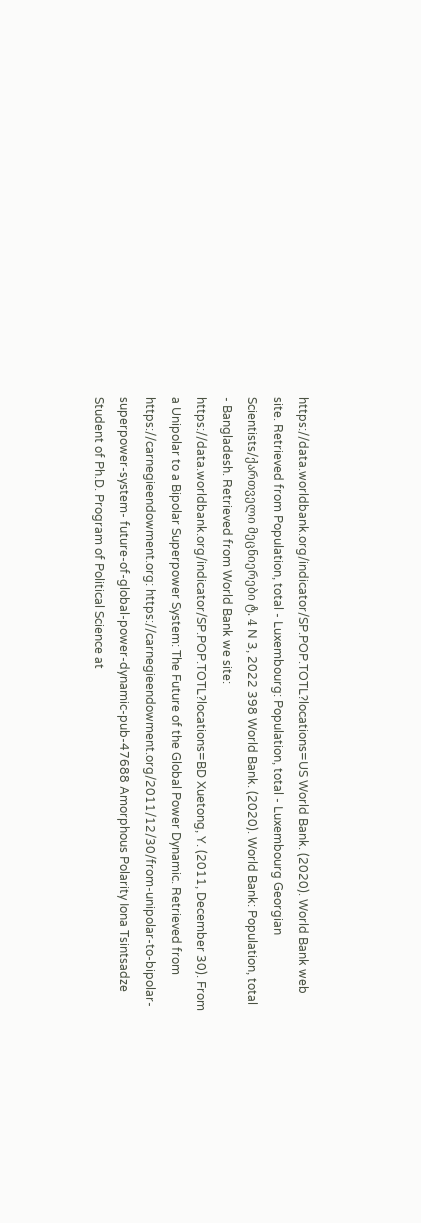https://data.worldbank.org/indicator/SP.POP.TOTL?locations=US World Bank. (2020). World Bank web site. Retrieved from Population, total - Luxembourg: Population, total - Luxembourg Georgian Scientists/ქართველი მეცნიერები ტ. 4 N 3, 2022 398 World Bank. (2020). World Bank: Population, total - Bangladesh. Retrieved from World Bank we site: https://data.worldbank.org/indicator/SP.POP.TOTL?locations=BD Xuetong, Y. (2011, December 30). From a Unipolar to a Bipolar Superpower System: The Future of the Global Power Dynamic. Retrieved from https://carnegieendowment.org: https://carnegieendowment.org/2011/12/30/from-unipolar-to-bipolar-superpower-system- future-of-global-power-dynamic-pub-47688 Amorphous Polarity Iona Tsintsadze Student of Ph.D. Program of Political Science at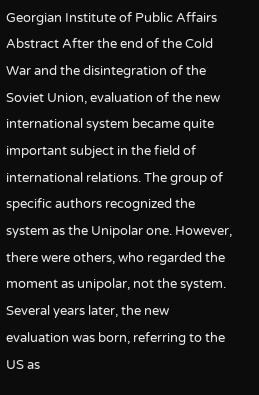Georgian Institute of Public Affairs Abstract After the end of the Cold War and the disintegration of the Soviet Union, evaluation of the new international system became quite important subject in the field of international relations. The group of specific authors recognized the system as the Unipolar one. However, there were others, who regarded the moment as unipolar, not the system. Several years later, the new evaluation was born, referring to the US as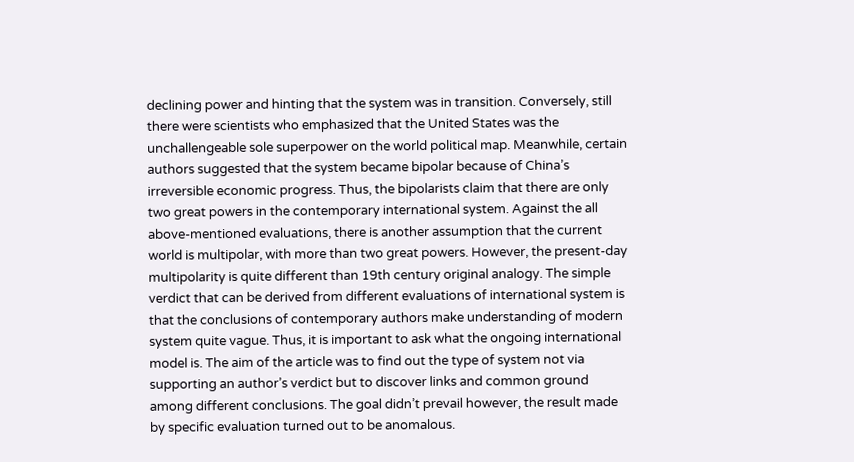declining power and hinting that the system was in transition. Conversely, still there were scientists who emphasized that the United States was the unchallengeable sole superpower on the world political map. Meanwhile, certain authors suggested that the system became bipolar because of China’s irreversible economic progress. Thus, the bipolarists claim that there are only two great powers in the contemporary international system. Against the all above-mentioned evaluations, there is another assumption that the current world is multipolar, with more than two great powers. However, the present-day multipolarity is quite different than 19th century original analogy. The simple verdict that can be derived from different evaluations of international system is that the conclusions of contemporary authors make understanding of modern system quite vague. Thus, it is important to ask what the ongoing international model is. The aim of the article was to find out the type of system not via supporting an author’s verdict but to discover links and common ground among different conclusions. The goal didn’t prevail however, the result made by specific evaluation turned out to be anomalous.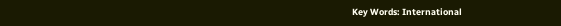Key Words: International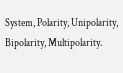System, Polarity, Unipolarity, Bipolarity, Multipolarity.